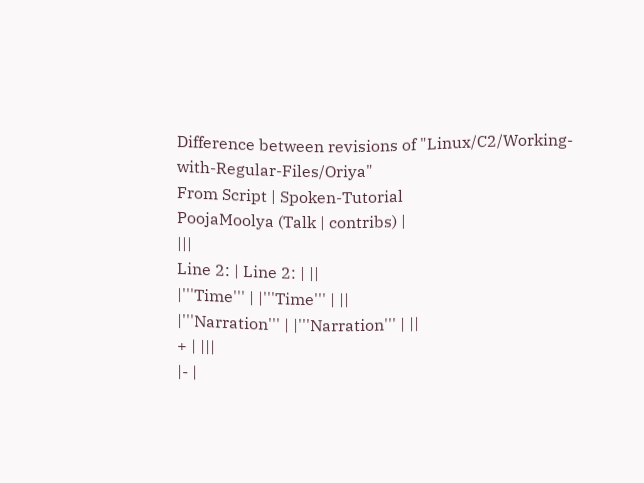Difference between revisions of "Linux/C2/Working-with-Regular-Files/Oriya"
From Script | Spoken-Tutorial
PoojaMoolya (Talk | contribs) |
|||
Line 2: | Line 2: | ||
|'''Time''' | |'''Time''' | ||
|'''Narration''' | |'''Narration''' | ||
+ | |||
|- |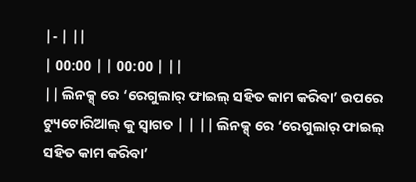|- | ||
| 00:00 | | 00:00 | ||
|| ଲିନକ୍ସ୍ ରେ ‘ରେଗୁଲାର୍ ଫାଇଲ୍ ସହିତ କାମ କରିବା’ ଉପରେ ଟ୍ୟୁଟୋରିଆଲ୍ କୁ ସ୍ୱାଗତ | | || ଲିନକ୍ସ୍ ରେ ‘ରେଗୁଲାର୍ ଫାଇଲ୍ ସହିତ କାମ କରିବା’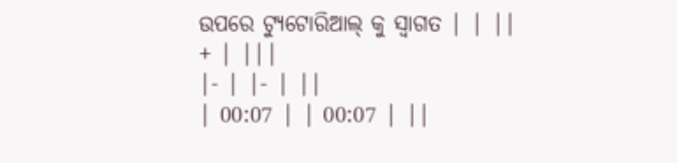ଉପରେ ଟ୍ୟୁଟୋରିଆଲ୍ କୁ ସ୍ୱାଗତ | | ||
+ | |||
|- | |- | ||
| 00:07 | | 00:07 | ||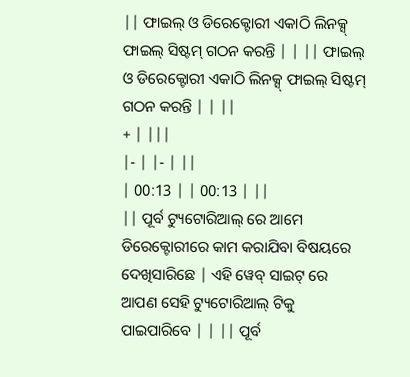|| ଫାଇଲ୍ ଓ ଡିରେକ୍ଟୋରୀ ଏକାଠି ଲିନକ୍ସ୍ ଫାଇଲ୍ ସିଷ୍ଟମ୍ ଗଠନ କରନ୍ତି | | || ଫାଇଲ୍ ଓ ଡିରେକ୍ଟୋରୀ ଏକାଠି ଲିନକ୍ସ୍ ଫାଇଲ୍ ସିଷ୍ଟମ୍ ଗଠନ କରନ୍ତି | | ||
+ | |||
|- | |- | ||
| 00:13 | | 00:13 | ||
|| ପୂର୍ବ ଟ୍ୟୁଟୋରିଆଲ୍ ରେ ଆମେ ଡିରେକ୍ଟୋରୀରେ କାମ କରାଯିବା ବିଷୟରେ ଦେଖିସାରିଛେ | ଏହି ୱେବ୍ ସାଇଟ୍ ରେ ଆପଣ ସେହି ଟ୍ୟୁଟୋରିଆଲ୍ ଟିକୁ ପାଇପାରିବେ | | || ପୂର୍ବ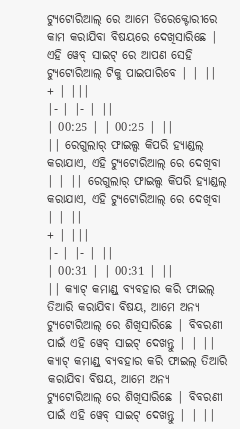ଟ୍ୟୁଟୋରିଆଲ୍ ରେ ଆମେ ଡିରେକ୍ଟୋରୀରେ କାମ କରାଯିବା ବିଷୟରେ ଦେଖିସାରିଛେ | ଏହି ୱେବ୍ ସାଇଟ୍ ରେ ଆପଣ ସେହି ଟ୍ୟୁଟୋରିଆଲ୍ ଟିକୁ ପାଇପାରିବେ | | ||
+ | |||
|- | |- | ||
| 00:25 | | 00:25 | ||
|| ରେଗୁଲାର୍ ଫାଇଲ୍ସ କିପରି ହ୍ୟାଣ୍ଡଲ୍ କରାଯାଏ, ଏହି ଟ୍ୟୁଟୋରିଆଲ୍ ରେ ଦେଖିବା | | || ରେଗୁଲାର୍ ଫାଇଲ୍ସ କିପରି ହ୍ୟାଣ୍ଡଲ୍ କରାଯାଏ, ଏହି ଟ୍ୟୁଟୋରିଆଲ୍ ରେ ଦେଖିବା | | ||
+ | |||
|- | |- | ||
| 00:31 | | 00:31 | ||
|| କ୍ୟାଟ୍ କମାଣ୍ଡ୍ ବ୍ୟବହାର କରି ଫାଇଲ୍ ତିଆରି କରାଯିବା ବିଷୟ, ଆମେ ଅନ୍ୟ ଟ୍ୟୁଟୋରିଆଲ୍ ରେ ଶିଖିସାରିଛେ | ବିବରଣୀ ପାଇଁ ଏହି ୱେବ୍ ସାଇଟ୍ ଦେଖନ୍ତୁ | | || କ୍ୟାଟ୍ କମାଣ୍ଡ୍ ବ୍ୟବହାର କରି ଫାଇଲ୍ ତିଆରି କରାଯିବା ବିଷୟ, ଆମେ ଅନ୍ୟ ଟ୍ୟୁଟୋରିଆଲ୍ ରେ ଶିଖିସାରିଛେ | ବିବରଣୀ ପାଇଁ ଏହି ୱେବ୍ ସାଇଟ୍ ଦେଖନ୍ତୁ | | ||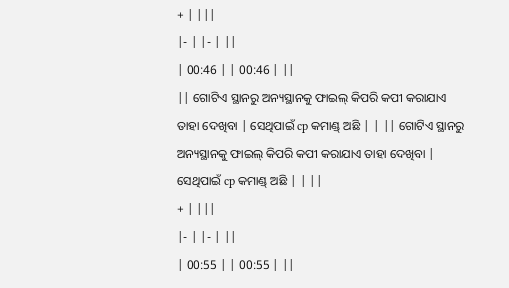+ | |||
|- | |- | ||
| 00:46 | | 00:46 | ||
|| ଗୋଟିଏ ସ୍ଥାନରୁ ଅନ୍ୟସ୍ଥାନକୁ ଫାଇଲ୍ କିପରି କପୀ କରାଯାଏ ତାହା ଦେଖିବା | ସେଥିପାଇଁ cp କମାଣ୍ଡ୍ ଅଛି | | || ଗୋଟିଏ ସ୍ଥାନରୁ ଅନ୍ୟସ୍ଥାନକୁ ଫାଇଲ୍ କିପରି କପୀ କରାଯାଏ ତାହା ଦେଖିବା | ସେଥିପାଇଁ cp କମାଣ୍ଡ୍ ଅଛି | | ||
+ | |||
|- | |- | ||
| 00:55 | | 00:55 | ||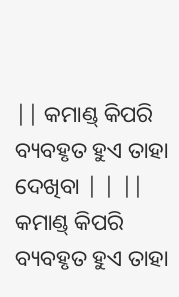|| କମାଣ୍ଡ୍ କିପରି ବ୍ୟବହୃତ ହୁଏ ତାହା ଦେଖିବା | | || କମାଣ୍ଡ୍ କିପରି ବ୍ୟବହୃତ ହୁଏ ତାହା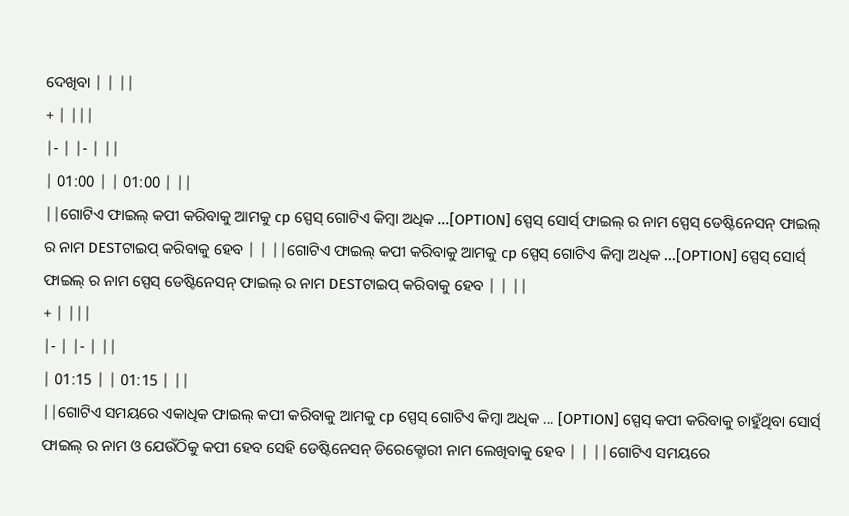ଦେଖିବା | | ||
+ | |||
|- | |- | ||
| 01:00 | | 01:00 | ||
||ଗୋଟିଏ ଫାଇଲ୍ କପୀ କରିବାକୁ ଆମକୁ cp ସ୍ପେସ୍ ଗୋଟିଏ କିମ୍ବା ଅଧିକ ...[OPTION] ସ୍ପେସ୍ ସୋର୍ସ୍ ଫାଇଲ୍ ର ନାମ ସ୍ପେସ୍ ଡେଷ୍ଟିନେସନ୍ ଫାଇଲ୍ ର ନାମ DESTଟାଇପ୍ କରିବାକୁ ହେବ | | ||ଗୋଟିଏ ଫାଇଲ୍ କପୀ କରିବାକୁ ଆମକୁ cp ସ୍ପେସ୍ ଗୋଟିଏ କିମ୍ବା ଅଧିକ ...[OPTION] ସ୍ପେସ୍ ସୋର୍ସ୍ ଫାଇଲ୍ ର ନାମ ସ୍ପେସ୍ ଡେଷ୍ଟିନେସନ୍ ଫାଇଲ୍ ର ନାମ DESTଟାଇପ୍ କରିବାକୁ ହେବ | | ||
+ | |||
|- | |- | ||
| 01:15 | | 01:15 | ||
||ଗୋଟିଏ ସମୟରେ ଏକାଧିକ ଫାଇଲ୍ କପୀ କରିବାକୁ ଆମକୁ cp ସ୍ପେସ୍ ଗୋଟିଏ କିମ୍ବା ଅଧିକ ... [OPTION] ସ୍ପେସ୍ କପୀ କରିବାକୁ ଚାହୁଁଥିବା ସୋର୍ସ୍ ଫାଇଲ୍ ର ନାମ ଓ ଯେଉଁଠିକୁ କପୀ ହେବ ସେହି ଡେଷ୍ଟିନେସନ୍ ଡିରେକ୍ଟୋରୀ ନାମ ଲେଖିବାକୁ ହେବ | | ||ଗୋଟିଏ ସମୟରେ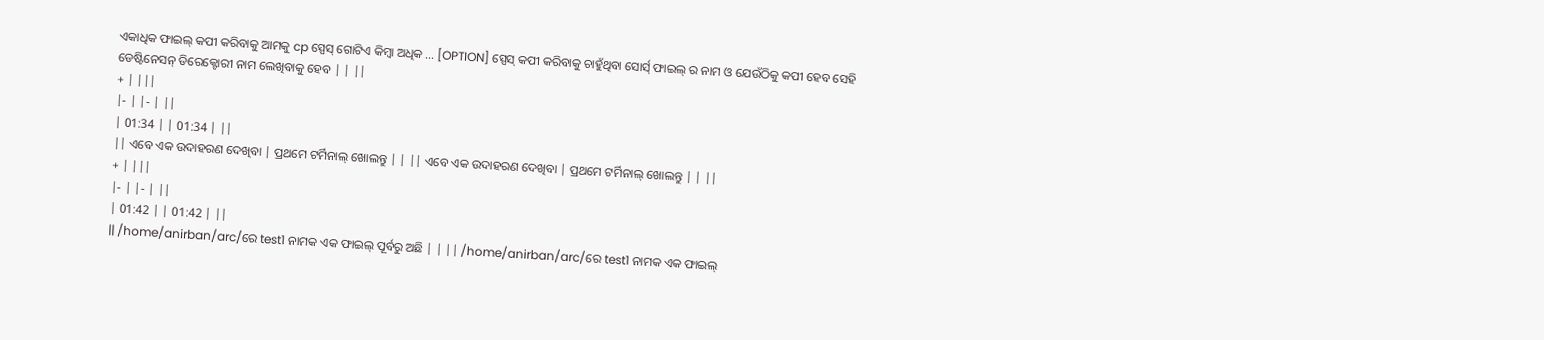ଏକାଧିକ ଫାଇଲ୍ କପୀ କରିବାକୁ ଆମକୁ cp ସ୍ପେସ୍ ଗୋଟିଏ କିମ୍ବା ଅଧିକ ... [OPTION] ସ୍ପେସ୍ କପୀ କରିବାକୁ ଚାହୁଁଥିବା ସୋର୍ସ୍ ଫାଇଲ୍ ର ନାମ ଓ ଯେଉଁଠିକୁ କପୀ ହେବ ସେହି ଡେଷ୍ଟିନେସନ୍ ଡିରେକ୍ଟୋରୀ ନାମ ଲେଖିବାକୁ ହେବ | | ||
+ | |||
|- | |- | ||
| 01:34 | | 01:34 | ||
|| ଏବେ ଏକ ଉଦାହରଣ ଦେଖିବା | ପ୍ରଥମେ ଟର୍ମିନାଲ୍ ଖୋଲନ୍ତୁ | | || ଏବେ ଏକ ଉଦାହରଣ ଦେଖିବା | ପ୍ରଥମେ ଟର୍ମିନାଲ୍ ଖୋଲନ୍ତୁ | | ||
+ | |||
|- | |- | ||
| 01:42 | | 01:42 | ||
|| /home/anirban/arc/ରେ test1 ନାମକ ଏକ ଫାଇଲ୍ ପୂର୍ବରୁ ଅଛି | | || /home/anirban/arc/ରେ test1 ନାମକ ଏକ ଫାଇଲ୍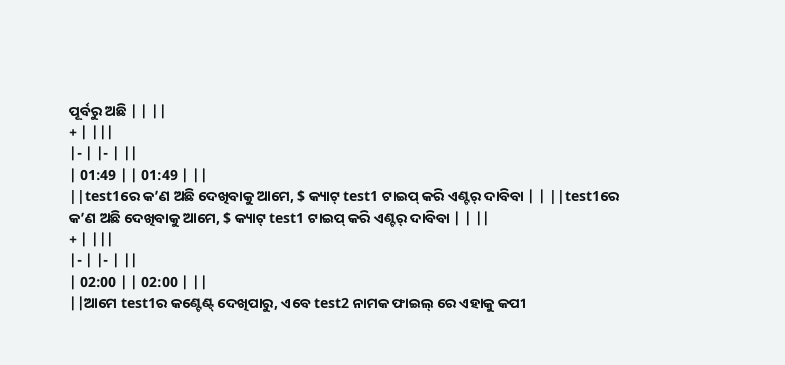ପୂର୍ବରୁ ଅଛି | | ||
+ | |||
|- | |- | ||
| 01:49 | | 01:49 | ||
||test1ରେ କ’ଣ ଅଛି ଦେଖିବାକୁ ଆମେ, $ କ୍ୟାଟ୍ test1 ଟାଇପ୍ କରି ଏଣ୍ଟର୍ ଦାବିବା | | ||test1ରେ କ’ଣ ଅଛି ଦେଖିବାକୁ ଆମେ, $ କ୍ୟାଟ୍ test1 ଟାଇପ୍ କରି ଏଣ୍ଟର୍ ଦାବିବା | | ||
+ | |||
|- | |- | ||
| 02:00 | | 02:00 | ||
||ଆମେ test1ର କଣ୍ଟେଣ୍ଟ୍ ଦେଖିପାରୁ, ଏବେ test2 ନାମକ ଫାଇଲ୍ ରେ ଏହାକୁ କପୀ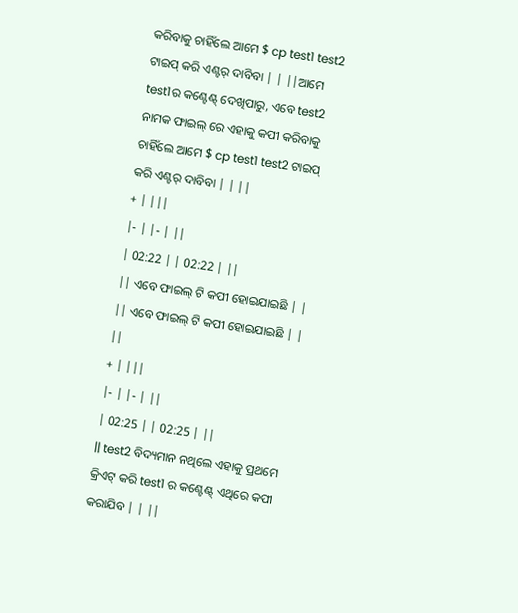କରିବାକୁ ଚାହିଁଲେ ଆମେ $ cp test1 test2 ଟାଇପ୍ କରି ଏଣ୍ଟର୍ ଦାବିବା | | ||ଆମେ test1ର କଣ୍ଟେଣ୍ଟ୍ ଦେଖିପାରୁ, ଏବେ test2 ନାମକ ଫାଇଲ୍ ରେ ଏହାକୁ କପୀ କରିବାକୁ ଚାହିଁଲେ ଆମେ $ cp test1 test2 ଟାଇପ୍ କରି ଏଣ୍ଟର୍ ଦାବିବା | | ||
+ | |||
|- | |- | ||
| 02:22 | | 02:22 | ||
|| ଏବେ ଫାଇଲ୍ ଟି କପୀ ହୋଇଯାଇଛି | | || ଏବେ ଫାଇଲ୍ ଟି କପୀ ହୋଇଯାଇଛି | | ||
+ | |||
|- | |- | ||
| 02:25 | | 02:25 | ||
|| test2 ବିଦ୍ୟମାନ ନଥିଲେ ଏହାକୁ ପ୍ରଥମେ କ୍ରିଏଟ୍ କରି test1 ର କଣ୍ଟେଣ୍ଟ୍ ଏଥିରେ କପୀ କରାଯିବ | | ||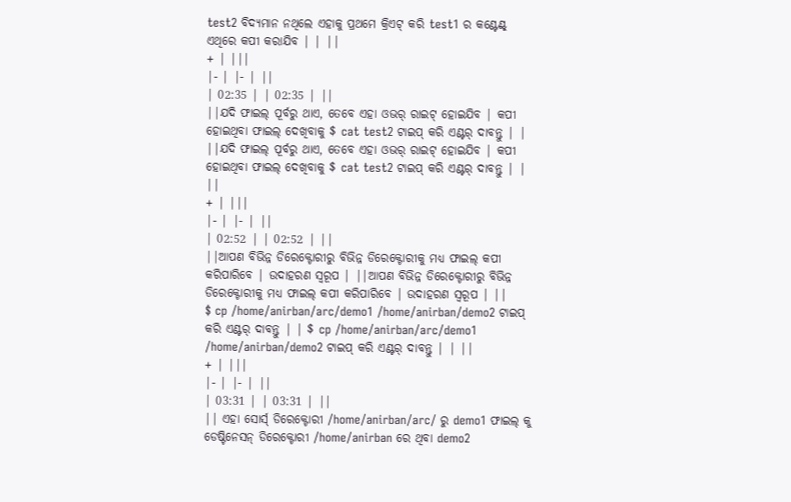test2 ବିଦ୍ୟମାନ ନଥିଲେ ଏହାକୁ ପ୍ରଥମେ କ୍ରିଏଟ୍ କରି test1 ର କଣ୍ଟେଣ୍ଟ୍ ଏଥିରେ କପୀ କରାଯିବ | | ||
+ | |||
|- | |- | ||
| 02:35 | | 02:35 | ||
||ଯଦି ଫାଇଲ୍ ପୂର୍ବରୁ ଥାଏ, ତେବେ ଏହା ଓଭର୍ ରାଇଟ୍ ହୋଇଯିବ | କପୀ ହୋଇଥିବା ଫାଇଲ୍ ଦେଖିବାକୁ $ cat test2 ଟାଇପ୍ କରି ଏଣ୍ଟର୍ ଦାବନ୍ତୁ | | ||ଯଦି ଫାଇଲ୍ ପୂର୍ବରୁ ଥାଏ, ତେବେ ଏହା ଓଭର୍ ରାଇଟ୍ ହୋଇଯିବ | କପୀ ହୋଇଥିବା ଫାଇଲ୍ ଦେଖିବାକୁ $ cat test2 ଟାଇପ୍ କରି ଏଣ୍ଟର୍ ଦାବନ୍ତୁ | | ||
+ | |||
|- | |- | ||
| 02:52 | | 02:52 | ||
||ଆପଣ ବିଭିନ୍ନ ଡିରେକ୍ଟୋରୀରୁ ବିଭିନ୍ନ ଡିରେକ୍ଟୋରୀକୁ ମଧ୍ୟ ଫାଇଲ୍ କପୀ କରିପାରିବେ | ଉଦାହରଣ ସ୍ୱରୂପ | ||ଆପଣ ବିଭିନ୍ନ ଡିରେକ୍ଟୋରୀରୁ ବିଭିନ୍ନ ଡିରେକ୍ଟୋରୀକୁ ମଧ୍ୟ ଫାଇଲ୍ କପୀ କରିପାରିବେ | ଉଦାହରଣ ସ୍ୱରୂପ | ||
$ cp /home/anirban/arc/demo1 /home/anirban/demo2 ଟାଇପ୍ କରି ଏଣ୍ଟର୍ ଦାବନ୍ତୁ | | $ cp /home/anirban/arc/demo1 /home/anirban/demo2 ଟାଇପ୍ କରି ଏଣ୍ଟର୍ ଦାବନ୍ତୁ | | ||
+ | |||
|- | |- | ||
| 03:31 | | 03:31 | ||
|| ଏହା ସୋର୍ସ୍ ଡିରେକ୍ଟୋରୀ /home/anirban/arc/ ରୁ demo1 ଫାଇଲ୍ କୁ ଡେଷ୍ଟିନେସନ୍ ଡିରେକ୍ଟୋରୀ /home/anirban ରେ ଥିବା demo2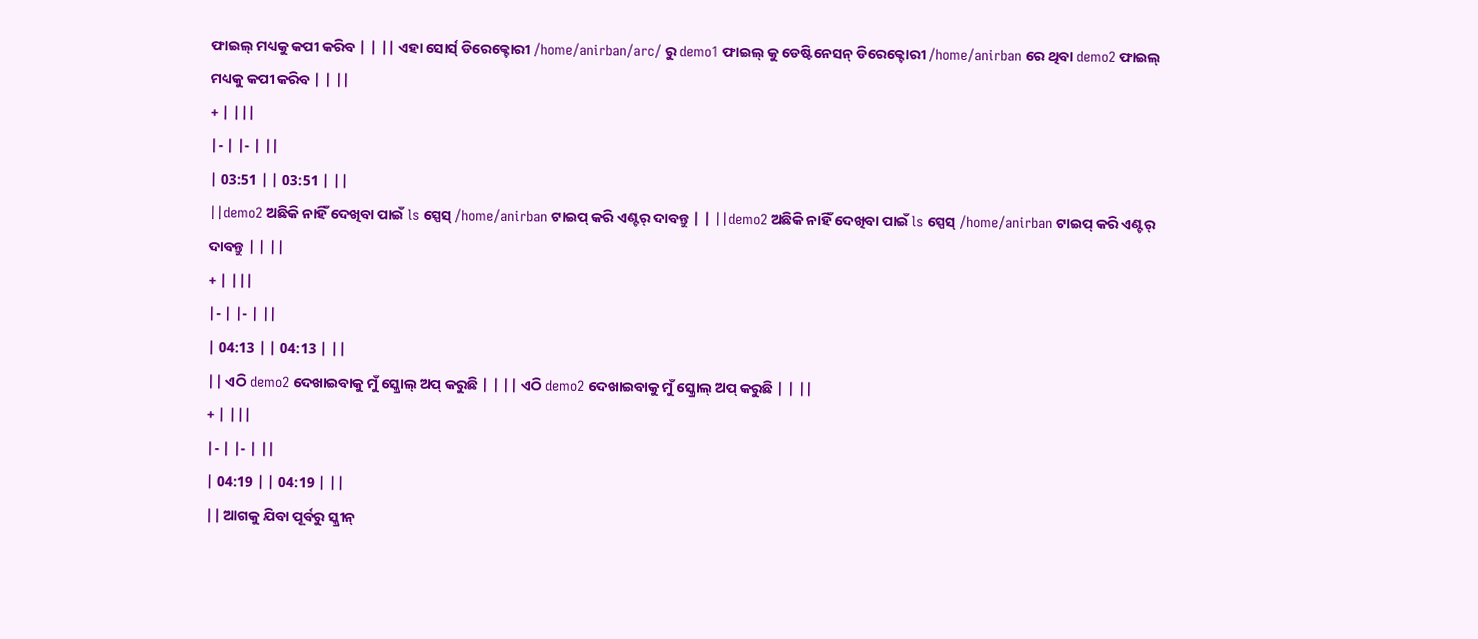ଫାଇଲ୍ ମଧ୍ୟକୁ କପୀ କରିବ | | || ଏହା ସୋର୍ସ୍ ଡିରେକ୍ଟୋରୀ /home/anirban/arc/ ରୁ demo1 ଫାଇଲ୍ କୁ ଡେଷ୍ଟିନେସନ୍ ଡିରେକ୍ଟୋରୀ /home/anirban ରେ ଥିବା demo2 ଫାଇଲ୍ ମଧ୍ୟକୁ କପୀ କରିବ | | ||
+ | |||
|- | |- | ||
| 03:51 | | 03:51 | ||
||demo2 ଅଛିକି ନାହିଁ ଦେଖିବା ପାଇଁ ls ସ୍ପେସ୍ /home/anirban ଟାଇପ୍ କରି ଏଣ୍ଟର୍ ଦାବନ୍ତୁ | | ||demo2 ଅଛିକି ନାହିଁ ଦେଖିବା ପାଇଁ ls ସ୍ପେସ୍ /home/anirban ଟାଇପ୍ କରି ଏଣ୍ଟର୍ ଦାବନ୍ତୁ | | ||
+ | |||
|- | |- | ||
| 04:13 | | 04:13 | ||
|| ଏଠି demo2 ଦେଖାଇବାକୁ ମୁଁ ସ୍କ୍ରୋଲ୍ ଅପ୍ କରୁଛି | | || ଏଠି demo2 ଦେଖାଇବାକୁ ମୁଁ ସ୍କ୍ରୋଲ୍ ଅପ୍ କରୁଛି | | ||
+ | |||
|- | |- | ||
| 04:19 | | 04:19 | ||
|| ଆଗକୁ ଯିବା ପୂର୍ବରୁ ସ୍କ୍ରୀନ୍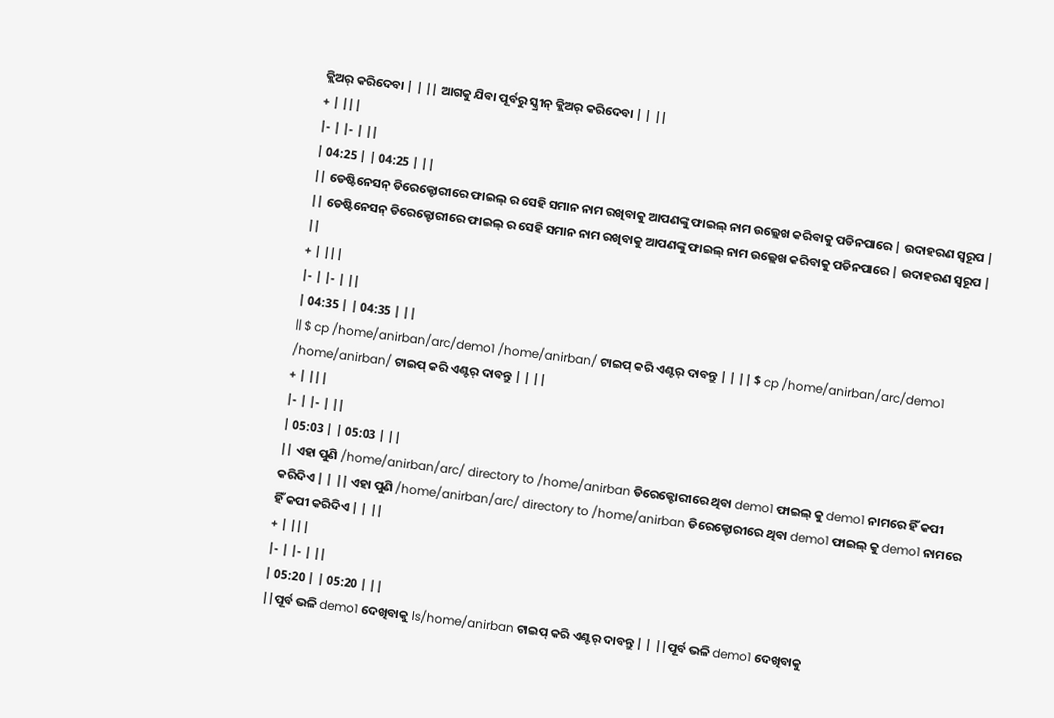କ୍ଲିଅର୍ କରିଦେବା | | || ଆଗକୁ ଯିବା ପୂର୍ବରୁ ସ୍କ୍ରୀନ୍ କ୍ଲିଅର୍ କରିଦେବା | | ||
+ | |||
|- | |- | ||
| 04:25 | | 04:25 | ||
|| ଡେଷ୍ଟିନେସନ୍ ଡିରେକ୍ଟୋରୀରେ ଫାଇଲ୍ ର ସେହି ସମାନ ନାମ ରଖିବାକୁ ଆପଣଙ୍କୁ ଫାଇଲ୍ ନାମ ଉଲ୍ଲେଖ କରିବାକୁ ପଡିନପାରେ | ଉଦାହରଣ ସ୍ୱରୂପ | || ଡେଷ୍ଟିନେସନ୍ ଡିରେକ୍ଟୋରୀରେ ଫାଇଲ୍ ର ସେହି ସମାନ ନାମ ରଖିବାକୁ ଆପଣଙ୍କୁ ଫାଇଲ୍ ନାମ ଉଲ୍ଲେଖ କରିବାକୁ ପଡିନପାରେ | ଉଦାହରଣ ସ୍ୱରୂପ | ||
+ | |||
|- | |- | ||
| 04:35 | | 04:35 | ||
|| $ cp /home/anirban/arc/demo1 /home/anirban/ ଟାଇପ୍ କରି ଏଣ୍ଟର୍ ଦାବନ୍ତୁ | | || $ cp /home/anirban/arc/demo1 /home/anirban/ ଟାଇପ୍ କରି ଏଣ୍ଟର୍ ଦାବନ୍ତୁ | | ||
+ | |||
|- | |- | ||
| 05:03 | | 05:03 | ||
|| ଏହା ପୁଣି /home/anirban/arc/ directory to /home/anirban ଡିରେକ୍ଟୋରୀରେ ଥିବା demo1 ଫାଇଲ୍ କୁ demo1 ନାମରେ ହିଁ କପୀ କରିଦିଏ | | || ଏହା ପୁଣି /home/anirban/arc/ directory to /home/anirban ଡିରେକ୍ଟୋରୀରେ ଥିବା demo1 ଫାଇଲ୍ କୁ demo1 ନାମରେ ହିଁ କପୀ କରିଦିଏ | | ||
+ | |||
|- | |- | ||
| 05:20 | | 05:20 | ||
||ପୂର୍ବ ଭଳି demo1 ଦେଖିବାକୁ ls/home/anirban ଟାଇପ୍ କରି ଏଣ୍ଟର୍ ଦାବନ୍ତୁ | | ||ପୂର୍ବ ଭଳି demo1 ଦେଖିବାକୁ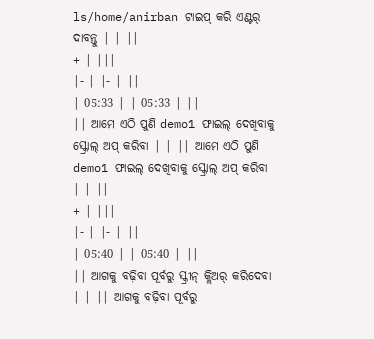ls/home/anirban ଟାଇପ୍ କରି ଏଣ୍ଟର୍ ଦାବନ୍ତୁ | | ||
+ | |||
|- | |- | ||
| 05:33 | | 05:33 | ||
|| ଆମେ ଏଠି ପୁଣି demo1 ଫାଇଲ୍ ଦେଖିବାକୁ ସ୍କ୍ରୋଲ୍ ଅପ୍ କରିବା | | || ଆମେ ଏଠି ପୁଣି demo1 ଫାଇଲ୍ ଦେଖିବାକୁ ସ୍କ୍ରୋଲ୍ ଅପ୍ କରିବା | | ||
+ | |||
|- | |- | ||
| 05:40 | | 05:40 | ||
|| ଆଗକୁ ବଢ଼ିବା ପୂର୍ବରୁ ସ୍କ୍ରୀନ୍ କ୍ଲିଅର୍ କରିଦେବା | | || ଆଗକୁ ବଢ଼ିବା ପୂର୍ବରୁ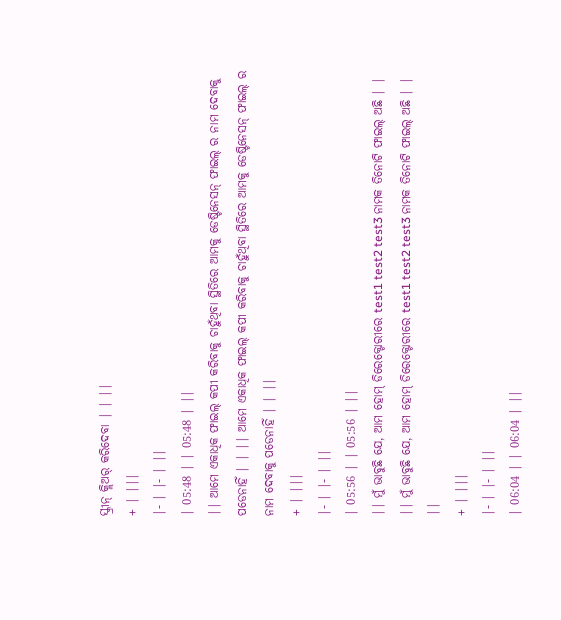ସ୍କ୍ରୀନ୍ କ୍ଲିଅର୍ କରିଦେବା | | ||
+ | |||
|- | |- | ||
| 05:48 | | 05:48 | ||
|| ଆମେ ଏକାଧିକ ଫାଇଲ୍ କପୀ କରିବାକୁ ଚାହୁଁଥିବା ସ୍ଥିତିରେ ଆମକୁ ଡେଷ୍ଟିନେସନ୍ ଫାଇଲ୍ ର ନାମ ଦେବାକୁ ପଡେନାହିଁ | | || ଆମେ ଏକାଧିକ ଫାଇଲ୍ କପୀ କରିବାକୁ ଚାହୁଁଥିବା ସ୍ଥିତିରେ ଆମକୁ ଡେଷ୍ଟିନେସନ୍ ଫାଇଲ୍ ର ନାମ ଦେବାକୁ ପଡେନାହିଁ | | ||
+ | |||
|- | |- | ||
| 05:56 | | 05:56 | ||
|| ମୁଁ ଭାବୁଛି ଯେ, ଆମ ହୋମ୍ ଡିରେକ୍ଟୋରୀରେ test1 test2 test3 ନାମକ ତିନୋଟି ଫାଇଲ୍ ଅଛି | | || ମୁଁ ଭାବୁଛି ଯେ, ଆମ ହୋମ୍ ଡିରେକ୍ଟୋରୀରେ test1 test2 test3 ନାମକ ତିନୋଟି ଫାଇଲ୍ ଅଛି | | ||
+ | |||
|- | |- | ||
| 06:04 | | 06:04 | ||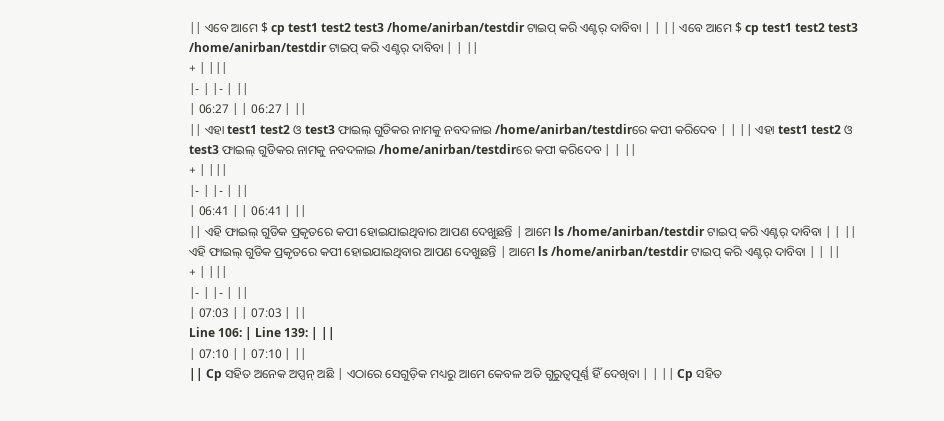|| ଏବେ ଆମେ $ cp test1 test2 test3 /home/anirban/testdir ଟାଇପ୍ କରି ଏଣ୍ଟର୍ ଦାବିବା | | || ଏବେ ଆମେ $ cp test1 test2 test3 /home/anirban/testdir ଟାଇପ୍ କରି ଏଣ୍ଟର୍ ଦାବିବା | | ||
+ | |||
|- | |- | ||
| 06:27 | | 06:27 | ||
|| ଏହା test1 test2 ଓ test3 ଫାଇଲ୍ ଗୁଡିକର ନାମକୁ ନବଦଳାଇ /home/anirban/testdirରେ କପୀ କରିଦେବ | | || ଏହା test1 test2 ଓ test3 ଫାଇଲ୍ ଗୁଡିକର ନାମକୁ ନବଦଳାଇ /home/anirban/testdirରେ କପୀ କରିଦେବ | | ||
+ | |||
|- | |- | ||
| 06:41 | | 06:41 | ||
|| ଏହି ଫାଇଲ୍ ଗୁଡିକ ପ୍ରକୃତରେ କପୀ ହୋଇଯାଇଥିବାର ଆପଣ ଦେଖୁଛନ୍ତି | ଆମେ ls /home/anirban/testdir ଟାଇପ୍ କରି ଏଣ୍ଟର୍ ଦାବିବା | | || ଏହି ଫାଇଲ୍ ଗୁଡିକ ପ୍ରକୃତରେ କପୀ ହୋଇଯାଇଥିବାର ଆପଣ ଦେଖୁଛନ୍ତି | ଆମେ ls /home/anirban/testdir ଟାଇପ୍ କରି ଏଣ୍ଟର୍ ଦାବିବା | | ||
+ | |||
|- | |- | ||
| 07:03 | | 07:03 | ||
Line 106: | Line 139: | ||
| 07:10 | | 07:10 | ||
|| Cp ସହିତ ଅନେକ ଅପ୍ସନ୍ ଅଛି | ଏଠାରେ ସେଗୁଡ଼ିକ ମଧ୍ୟରୁ ଆମେ କେବଳ ଅତି ଗୁରୁତ୍ୱପୂର୍ଣ୍ଣ ହିଁ ଦେଖିବା | | || Cp ସହିତ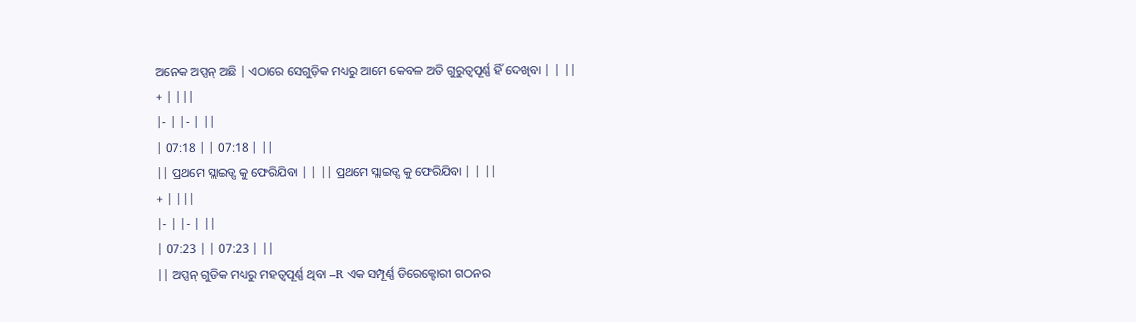ଅନେକ ଅପ୍ସନ୍ ଅଛି | ଏଠାରେ ସେଗୁଡ଼ିକ ମଧ୍ୟରୁ ଆମେ କେବଳ ଅତି ଗୁରୁତ୍ୱପୂର୍ଣ୍ଣ ହିଁ ଦେଖିବା | | ||
+ | |||
|- | |- | ||
| 07:18 | | 07:18 | ||
|| ପ୍ରଥମେ ସ୍ଲାଇଡ୍ସ କୁ ଫେରିଯିବା | | || ପ୍ରଥମେ ସ୍ଲାଇଡ୍ସ କୁ ଫେରିଯିବା | | ||
+ | |||
|- | |- | ||
| 07:23 | | 07:23 | ||
|| ଅପ୍ସନ୍ ଗୁଡିକ ମଧ୍ୟରୁ ମହତ୍ୱପୂର୍ଣ୍ଣ ଥିବା –R ଏକ ସମ୍ପୂର୍ଣ୍ଣ ଡିରେକ୍ଟୋରୀ ଗଠନର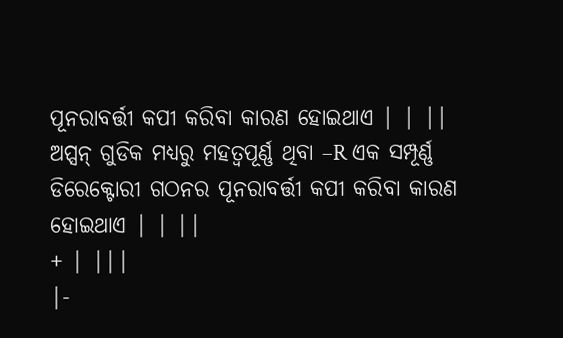ପୂନରାବର୍ତ୍ତୀ କପୀ କରିବା କାରଣ ହୋଇଥାଏ | | || ଅପ୍ସନ୍ ଗୁଡିକ ମଧ୍ୟରୁ ମହତ୍ୱପୂର୍ଣ୍ଣ ଥିବା –R ଏକ ସମ୍ପୂର୍ଣ୍ଣ ଡିରେକ୍ଟୋରୀ ଗଠନର ପୂନରାବର୍ତ୍ତୀ କପୀ କରିବା କାରଣ ହୋଇଥାଏ | | ||
+ | |||
|-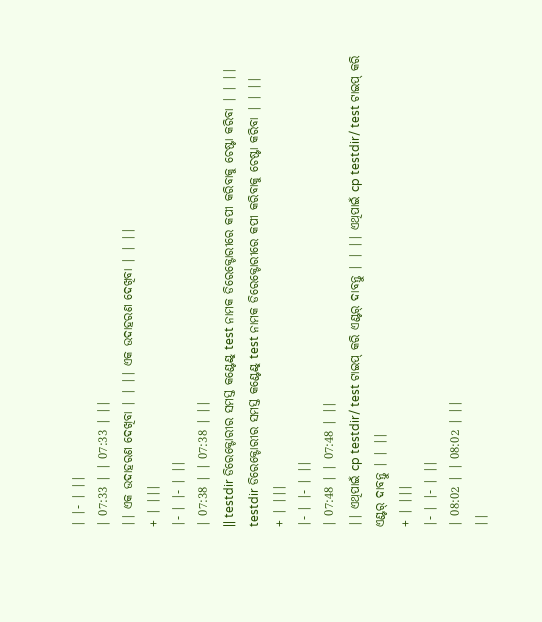| |- | ||
| 07:33 | | 07:33 | ||
|| ଏକ ଉଦାହରଣ ଦେଖିବା | | || ଏକ ଉଦାହରଣ ଦେଖିବା | | ||
+ | |||
|- | |- | ||
| 07:38 | | 07:38 | ||
|| testdir ଡିରେକ୍ଟୋରୀର ସମସ୍ତ କଣ୍ଟେଣ୍ଟ୍ test ନାମକ ଡିରେକ୍ଟୋରୀରେ କପୀ କରିବାକୁ ଚେଷ୍ଟା କରିବା | | || testdir ଡିରେକ୍ଟୋରୀର ସମସ୍ତ କଣ୍ଟେଣ୍ଟ୍ test ନାମକ ଡିରେକ୍ଟୋରୀରେ କପୀ କରିବାକୁ ଚେଷ୍ଟା କରିବା | | ||
+ | |||
|- | |- | ||
| 07:48 | | 07:48 | ||
|| ଏଥିପାଇଁ cp testdir/ test ଟାଇପ୍ କରି ଏଣ୍ଟର୍ ଦାବନ୍ତୁ | | || ଏଥିପାଇଁ cp testdir/ test ଟାଇପ୍ କରି ଏଣ୍ଟର୍ ଦାବନ୍ତୁ | | ||
+ | |||
|- | |- | ||
| 08:02 | | 08:02 | ||
||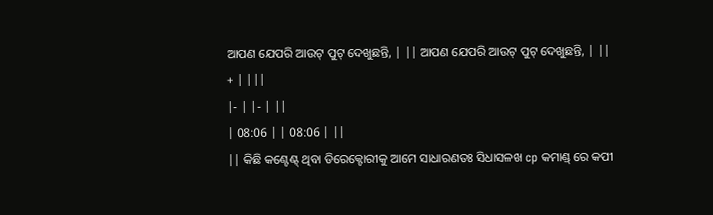ଆପଣ ଯେପରି ଆଉଟ୍ ପୁଟ୍ ଦେଖୁଛନ୍ତି, | || ଆପଣ ଯେପରି ଆଉଟ୍ ପୁଟ୍ ଦେଖୁଛନ୍ତି, | ||
+ | |||
|- | |- | ||
| 08:06 | | 08:06 | ||
|| କିଛି କଣ୍ଟେଣ୍ଟ୍ ଥିବା ଡିରେକ୍ଟୋରୀକୁ ଆମେ ସାଧାରଣତଃ ସିଧାସଳଖ cp କମାଣ୍ଡ୍ ରେ କପୀ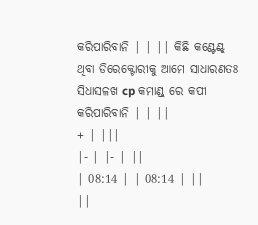କରିପାରିବାନି | | || କିଛି କଣ୍ଟେଣ୍ଟ୍ ଥିବା ଡିରେକ୍ଟୋରୀକୁ ଆମେ ସାଧାରଣତଃ ସିଧାସଳଖ cp କମାଣ୍ଡ୍ ରେ କପୀ କରିପାରିବାନି | | ||
+ | |||
|- | |- | ||
| 08:14 | | 08:14 | ||
||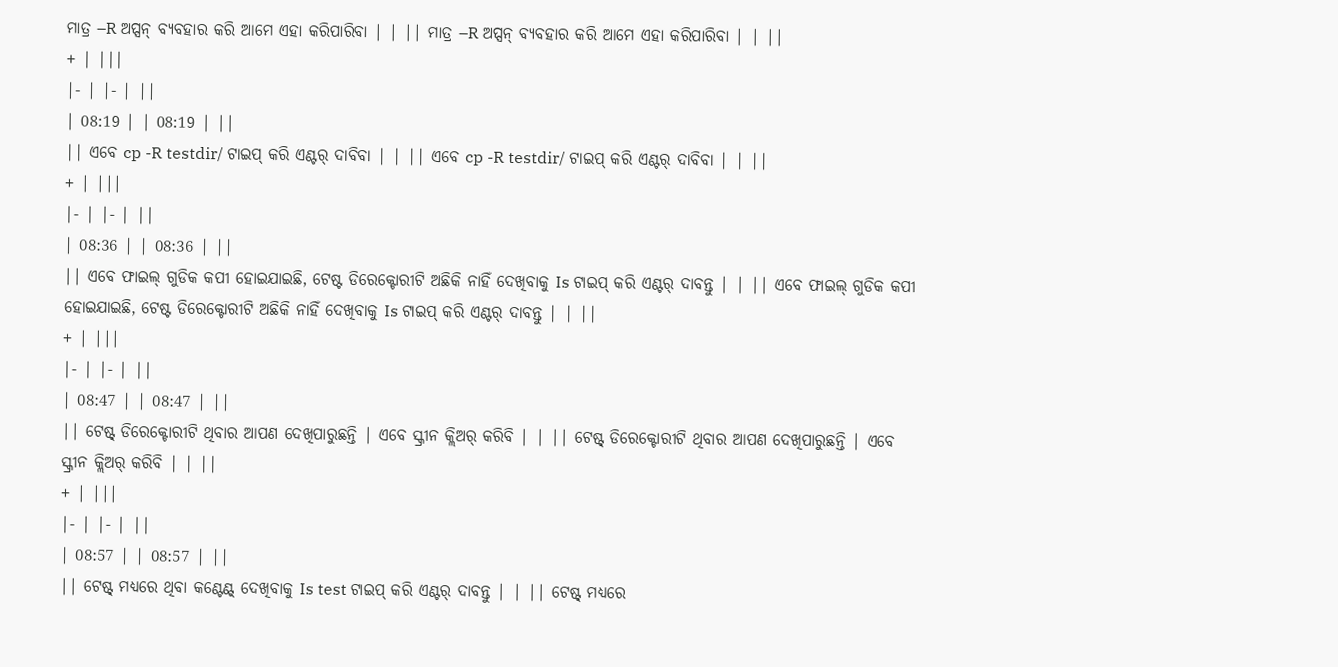ମାତ୍ର –R ଅପ୍ସନ୍ ବ୍ୟବହାର କରି ଆମେ ଏହା କରିପାରିବା | | || ମାତ୍ର –R ଅପ୍ସନ୍ ବ୍ୟବହାର କରି ଆମେ ଏହା କରିପାରିବା | | ||
+ | |||
|- | |- | ||
| 08:19 | | 08:19 | ||
|| ଏବେ cp -R testdir/ ଟାଇପ୍ କରି ଏଣ୍ଟର୍ ଦାବିବା | | || ଏବେ cp -R testdir/ ଟାଇପ୍ କରି ଏଣ୍ଟର୍ ଦାବିବା | | ||
+ | |||
|- | |- | ||
| 08:36 | | 08:36 | ||
|| ଏବେ ଫାଇଲ୍ ଗୁଡିକ କପୀ ହୋଇଯାଇଛି, ଟେଷ୍ଟ ଡିରେକ୍ଟୋରୀଟି ଅଛିକି ନାହିଁ ଦେଖିବାକୁ Is ଟାଇପ୍ କରି ଏଣ୍ଟର୍ ଦାବନ୍ତୁ | | || ଏବେ ଫାଇଲ୍ ଗୁଡିକ କପୀ ହୋଇଯାଇଛି, ଟେଷ୍ଟ ଡିରେକ୍ଟୋରୀଟି ଅଛିକି ନାହିଁ ଦେଖିବାକୁ Is ଟାଇପ୍ କରି ଏଣ୍ଟର୍ ଦାବନ୍ତୁ | | ||
+ | |||
|- | |- | ||
| 08:47 | | 08:47 | ||
|| ଟେଷ୍ଟ୍ ଡିରେକ୍ଟୋରୀଟି ଥିବାର ଆପଣ ଦେଖିପାରୁଛନ୍ତି | ଏବେ ସ୍କ୍ରୀନ କ୍ଲିଅର୍ କରିବି | | || ଟେଷ୍ଟ୍ ଡିରେକ୍ଟୋରୀଟି ଥିବାର ଆପଣ ଦେଖିପାରୁଛନ୍ତି | ଏବେ ସ୍କ୍ରୀନ କ୍ଲିଅର୍ କରିବି | | ||
+ | |||
|- | |- | ||
| 08:57 | | 08:57 | ||
|| ଟେଷ୍ଟ୍ ମଧ୍ୟରେ ଥିବା କଣ୍ଟେଣ୍ଟ୍ ଦେଖିବାକୁ Is test ଟାଇପ୍ କରି ଏଣ୍ଟର୍ ଦାବନ୍ତୁ | | || ଟେଷ୍ଟ୍ ମଧ୍ୟରେ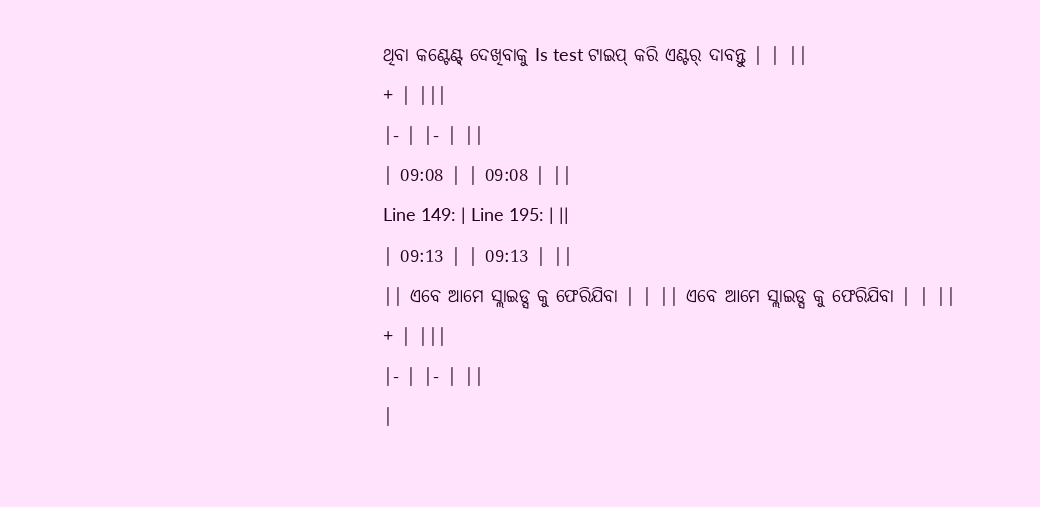ଥିବା କଣ୍ଟେଣ୍ଟ୍ ଦେଖିବାକୁ Is test ଟାଇପ୍ କରି ଏଣ୍ଟର୍ ଦାବନ୍ତୁ | | ||
+ | |||
|- | |- | ||
| 09:08 | | 09:08 | ||
Line 149: | Line 195: | ||
| 09:13 | | 09:13 | ||
|| ଏବେ ଆମେ ସ୍ଲାଇଡ୍ସ କୁ ଫେରିଯିବା | | || ଏବେ ଆମେ ସ୍ଲାଇଡ୍ସ କୁ ଫେରିଯିବା | | ||
+ | |||
|- | |- | ||
|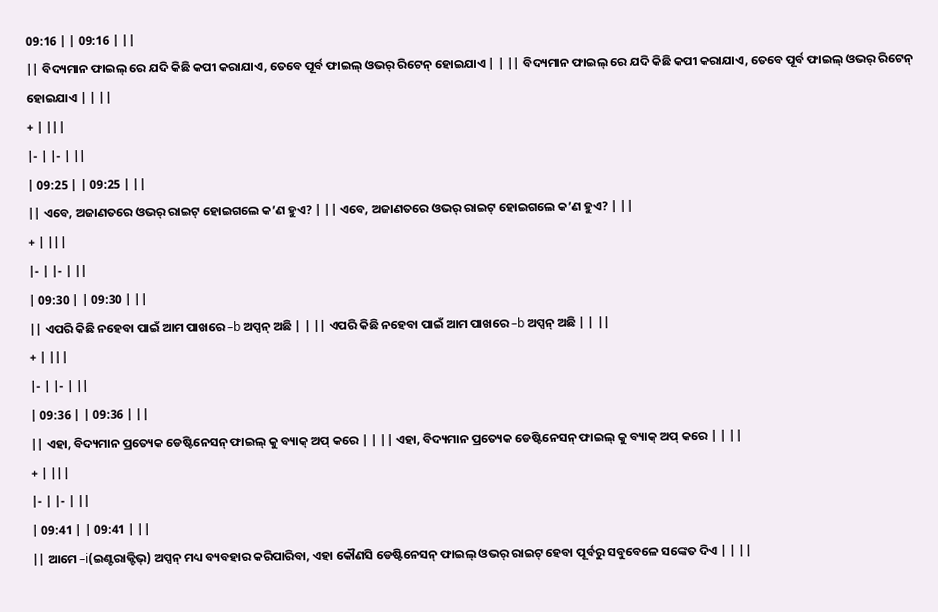09:16 | | 09:16 | ||
|| ବିଦ୍ୟମାନ ଫାଇଲ୍ ରେ ଯଦି କିଛି କପୀ କରାଯାଏ, ତେବେ ପୂର୍ବ ଫାଇଲ୍ ଓଭର୍ ରିଟେନ୍ ହୋଇଯାଏ | | || ବିଦ୍ୟମାନ ଫାଇଲ୍ ରେ ଯଦି କିଛି କପୀ କରାଯାଏ, ତେବେ ପୂର୍ବ ଫାଇଲ୍ ଓଭର୍ ରିଟେନ୍ ହୋଇଯାଏ | | ||
+ | |||
|- | |- | ||
| 09:25 | | 09:25 | ||
|| ଏବେ, ଅଜାଣତରେ ଓଭର୍ ରାଇଟ୍ ହୋଇଗଲେ କ’ଣ ହୁଏ? | || ଏବେ, ଅଜାଣତରେ ଓଭର୍ ରାଇଟ୍ ହୋଇଗଲେ କ’ଣ ହୁଏ? | ||
+ | |||
|- | |- | ||
| 09:30 | | 09:30 | ||
|| ଏପରି କିଛି ନହେବା ପାଇଁ ଆମ ପାଖରେ –b ଅପ୍ସନ୍ ଅଛି | | || ଏପରି କିଛି ନହେବା ପାଇଁ ଆମ ପାଖରେ –b ଅପ୍ସନ୍ ଅଛି | | ||
+ | |||
|- | |- | ||
| 09:36 | | 09:36 | ||
|| ଏହା, ବିଦ୍ୟମାନ ପ୍ରତ୍ୟେକ ଡେଷ୍ଟିନେସନ୍ ଫାଇଲ୍ କୁ ବ୍ୟାକ୍ ଅପ୍ କରେ | | || ଏହା, ବିଦ୍ୟମାନ ପ୍ରତ୍ୟେକ ଡେଷ୍ଟିନେସନ୍ ଫାଇଲ୍ କୁ ବ୍ୟାକ୍ ଅପ୍ କରେ | | ||
+ | |||
|- | |- | ||
| 09:41 | | 09:41 | ||
|| ଆମେ –i(ଇଣ୍ଟରାକ୍ଟିଭ୍) ଅପ୍ସନ୍ ମଧ୍ୟ ବ୍ୟବହାର କରିପାରିବା, ଏହା କୌଣସି ଡେଷ୍ଟିନେସନ୍ ଫାଇଲ୍ ଓଭର୍ ରାଇଟ୍ ହେବା ପୂର୍ବରୁ ସବୁବେଳେ ସଙ୍କେତ ଦିଏ | | ||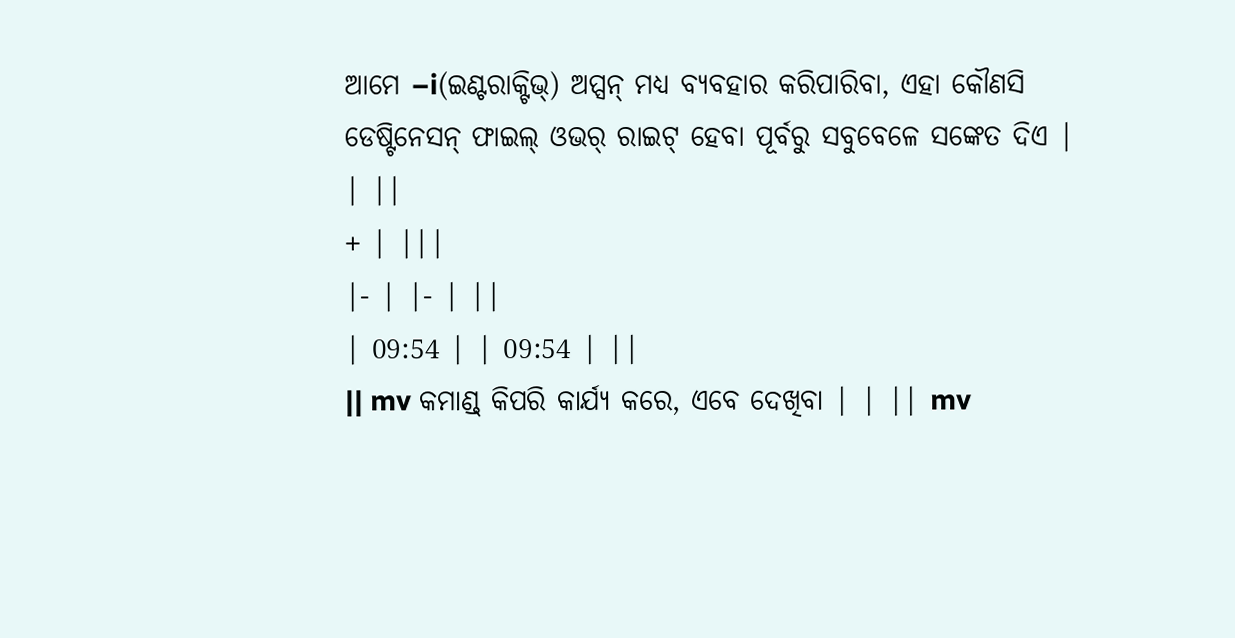ଆମେ –i(ଇଣ୍ଟରାକ୍ଟିଭ୍) ଅପ୍ସନ୍ ମଧ୍ୟ ବ୍ୟବହାର କରିପାରିବା, ଏହା କୌଣସି ଡେଷ୍ଟିନେସନ୍ ଫାଇଲ୍ ଓଭର୍ ରାଇଟ୍ ହେବା ପୂର୍ବରୁ ସବୁବେଳେ ସଙ୍କେତ ଦିଏ | | ||
+ | |||
|- | |- | ||
| 09:54 | | 09:54 | ||
|| mv କମାଣ୍ଡ୍ କିପରି କାର୍ଯ୍ୟ କରେ, ଏବେ ଦେଖିବା | | || mv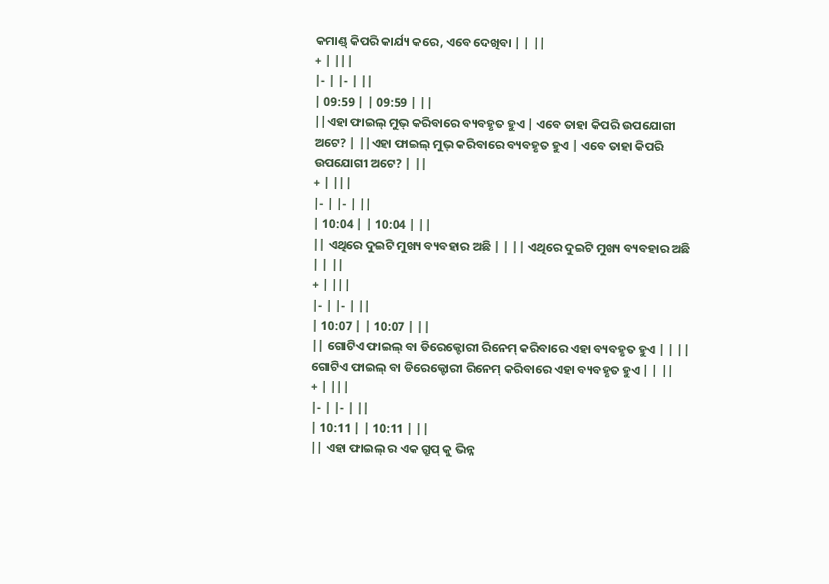କମାଣ୍ଡ୍ କିପରି କାର୍ଯ୍ୟ କରେ, ଏବେ ଦେଖିବା | | ||
+ | |||
|- | |- | ||
| 09:59 | | 09:59 | ||
||ଏହା ଫାଇଲ୍ ମୁଭ୍ କରିବାରେ ବ୍ୟବହୃତ ହୁଏ | ଏବେ ତାହା କିପରି ଉପଯୋଗୀ ଅଟେ? | ||ଏହା ଫାଇଲ୍ ମୁଭ୍ କରିବାରେ ବ୍ୟବହୃତ ହୁଏ | ଏବେ ତାହା କିପରି ଉପଯୋଗୀ ଅଟେ? | ||
+ | |||
|- | |- | ||
| 10:04 | | 10:04 | ||
|| ଏଥିରେ ଦୁଇଟି ମୁଖ୍ୟ ବ୍ୟବହାର ଅଛି | | || ଏଥିରେ ଦୁଇଟି ମୁଖ୍ୟ ବ୍ୟବହାର ଅଛି | | ||
+ | |||
|- | |- | ||
| 10:07 | | 10:07 | ||
|| ଗୋଟିଏ ଫାଇଲ୍ ବା ଡିରେକ୍ଟୋରୀ ରିନେମ୍ କରିବାରେ ଏହା ବ୍ୟବହୃତ ହୁଏ | | || ଗୋଟିଏ ଫାଇଲ୍ ବା ଡିରେକ୍ଟୋରୀ ରିନେମ୍ କରିବାରେ ଏହା ବ୍ୟବହୃତ ହୁଏ | | ||
+ | |||
|- | |- | ||
| 10:11 | | 10:11 | ||
|| ଏହା ଫାଇଲ୍ ର ଏକ ଗ୍ରୁପ୍ କୁ ଭିନ୍ନ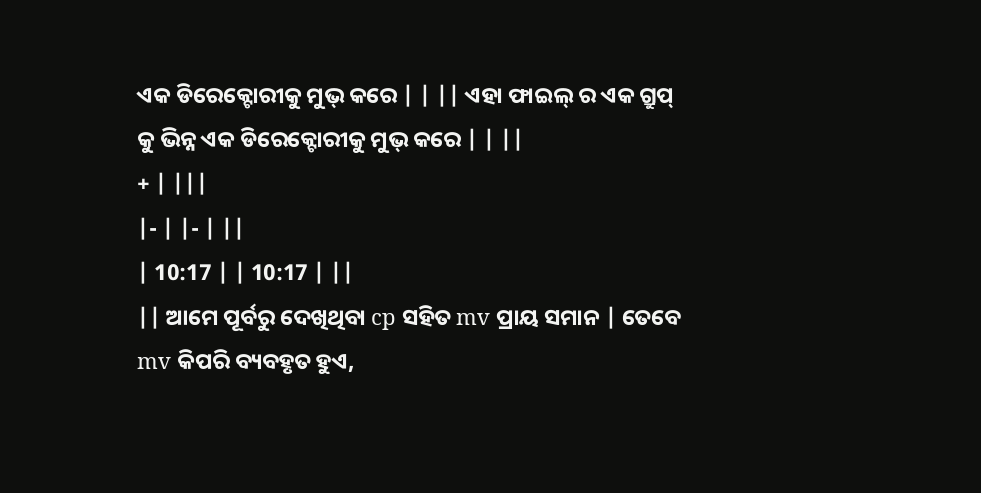ଏକ ଡିରେକ୍ଟୋରୀକୁ ମୁଭ୍ କରେ | | || ଏହା ଫାଇଲ୍ ର ଏକ ଗ୍ରୁପ୍ କୁ ଭିନ୍ନ ଏକ ଡିରେକ୍ଟୋରୀକୁ ମୁଭ୍ କରେ | | ||
+ | |||
|- | |- | ||
| 10:17 | | 10:17 | ||
|| ଆମେ ପୂର୍ବରୁ ଦେଖିଥିବା cp ସହିତ mv ପ୍ରାୟ ସମାନ | ତେବେ mv କିପରି ବ୍ୟବହୃତ ହୁଏ,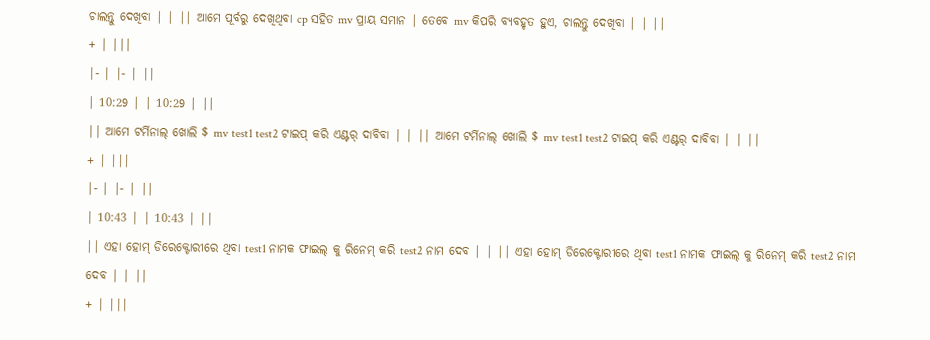ଚାଲନ୍ତୁ ଦେଖିବା | | || ଆମେ ପୂର୍ବରୁ ଦେଖିଥିବା cp ସହିତ mv ପ୍ରାୟ ସମାନ | ତେବେ mv କିପରି ବ୍ୟବହୃତ ହୁଏ, ଚାଲନ୍ତୁ ଦେଖିବା | | ||
+ | |||
|- | |- | ||
| 10:29 | | 10:29 | ||
|| ଆମେ ଟର୍ମିନାଲ୍ ଖୋଲି $ mv test1 test2 ଟାଇପ୍ କରି ଏଣ୍ଟର୍ ଦାବିବା | | || ଆମେ ଟର୍ମିନାଲ୍ ଖୋଲି $ mv test1 test2 ଟାଇପ୍ କରି ଏଣ୍ଟର୍ ଦାବିବା | | ||
+ | |||
|- | |- | ||
| 10:43 | | 10:43 | ||
|| ଏହା ହୋମ୍ ଡିରେକ୍ଟୋରୀରେ ଥିବା test1 ନାମକ ଫାଇଲ୍ କୁ ରିନେମ୍ କରି test2 ନାମ ଦେବ | | || ଏହା ହୋମ୍ ଡିରେକ୍ଟୋରୀରେ ଥିବା test1 ନାମକ ଫାଇଲ୍ କୁ ରିନେମ୍ କରି test2 ନାମ ଦେବ | | ||
+ | |||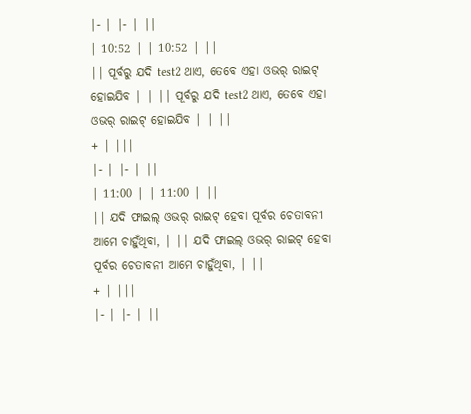|- | |- | ||
| 10:52 | | 10:52 | ||
|| ପୂର୍ବରୁ ଯଦି test2 ଥାଏ, ତେବେ ଏହା ଓଭର୍ ରାଇଟ୍ ହୋଇଯିବ | | || ପୂର୍ବରୁ ଯଦି test2 ଥାଏ, ତେବେ ଏହା ଓଭର୍ ରାଇଟ୍ ହୋଇଯିବ | | ||
+ | |||
|- | |- | ||
| 11:00 | | 11:00 | ||
|| ଯଦି ଫାଇଲ୍ ଓଭର୍ ରାଇଟ୍ ହେବା ପୂର୍ବର ଚେତାବନୀ ଆମେ ଚାହୁଁଥିବା, | || ଯଦି ଫାଇଲ୍ ଓଭର୍ ରାଇଟ୍ ହେବା ପୂର୍ବର ଚେତାବନୀ ଆମେ ଚାହୁଁଥିବା, | ||
+ | |||
|- | |- | ||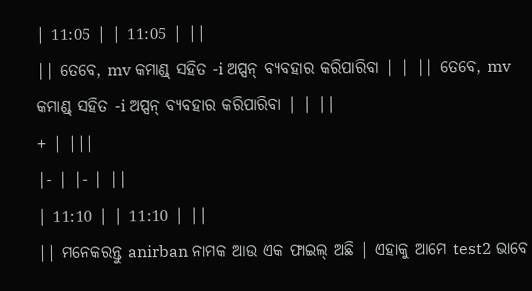| 11:05 | | 11:05 | ||
|| ତେବେ, mv କମାଣ୍ଡ୍ ସହିତ -i ଅପ୍ସନ୍ ବ୍ୟବହାର କରିପାରିବା | | || ତେବେ, mv କମାଣ୍ଡ୍ ସହିତ -i ଅପ୍ସନ୍ ବ୍ୟବହାର କରିପାରିବା | | ||
+ | |||
|- | |- | ||
| 11:10 | | 11:10 | ||
|| ମନେକରନ୍ତୁ anirban ନାମକ ଆଉ ଏକ ଫାଇଲ୍ ଅଛି | ଏହାକୁ ଆମେ test2 ଭାବେ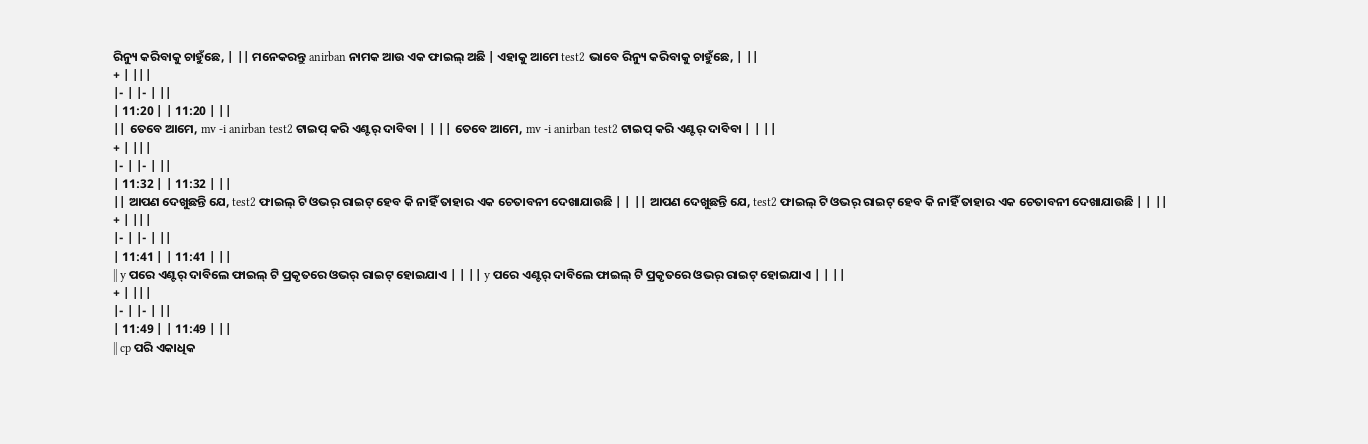ରିନ୍ୟୁ କରିବାକୁ ଚାହୁଁଛେ, | || ମନେକରନ୍ତୁ anirban ନାମକ ଆଉ ଏକ ଫାଇଲ୍ ଅଛି | ଏହାକୁ ଆମେ test2 ଭାବେ ରିନ୍ୟୁ କରିବାକୁ ଚାହୁଁଛେ, | ||
+ | |||
|- | |- | ||
| 11:20 | | 11:20 | ||
|| ତେବେ ଆମେ, mv -i anirban test2 ଟାଇପ୍ କରି ଏଣ୍ଟର୍ ଦାବିବା | | || ତେବେ ଆମେ, mv -i anirban test2 ଟାଇପ୍ କରି ଏଣ୍ଟର୍ ଦାବିବା | | ||
+ | |||
|- | |- | ||
| 11:32 | | 11:32 | ||
|| ଆପଣ ଦେଖୁଛନ୍ତି ଯେ, test2 ଫାଇଲ୍ ଟି ଓଭର୍ ରାଇଟ୍ ହେବ କି ନାହିଁ ତାହାର ଏକ ଚେତାବନୀ ଦେଖାଯାଉଛି | | || ଆପଣ ଦେଖୁଛନ୍ତି ଯେ, test2 ଫାଇଲ୍ ଟି ଓଭର୍ ରାଇଟ୍ ହେବ କି ନାହିଁ ତାହାର ଏକ ଚେତାବନୀ ଦେଖାଯାଉଛି | | ||
+ | |||
|- | |- | ||
| 11:41 | | 11:41 | ||
|| y ପରେ ଏଣ୍ଟର୍ ଦାବିଲେ ଫାଇଲ୍ ଟି ପ୍ରକୃତରେ ଓଭର୍ ରାଇଟ୍ ହୋଇଯାଏ | | || y ପରେ ଏଣ୍ଟର୍ ଦାବିଲେ ଫାଇଲ୍ ଟି ପ୍ରକୃତରେ ଓଭର୍ ରାଇଟ୍ ହୋଇଯାଏ | | ||
+ | |||
|- | |- | ||
| 11:49 | | 11:49 | ||
|| cp ପରି ଏକାଧିକ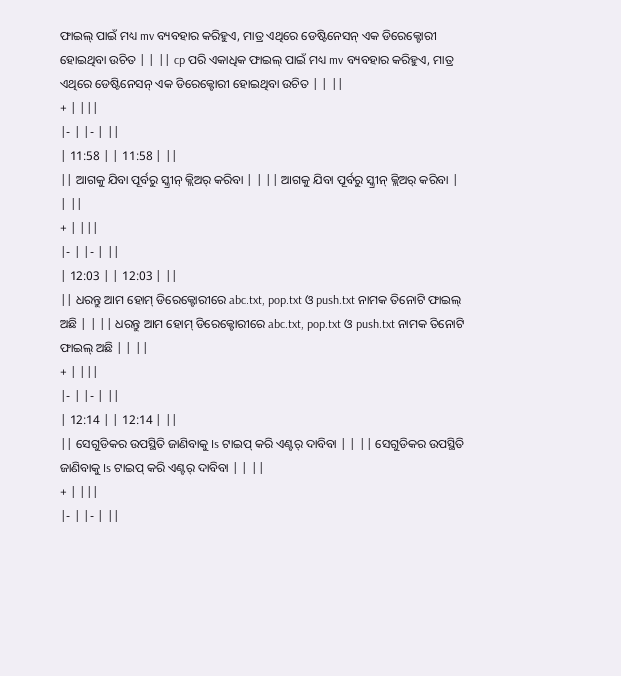ଫାଇଲ୍ ପାଇଁ ମଧ୍ୟ mv ବ୍ୟବହାର କରିହୁଏ, ମାତ୍ର ଏଥିରେ ଡେଷ୍ଟିନେସନ୍ ଏକ ଡିରେକ୍ଟୋରୀ ହୋଇଥିବା ଉଚିତ | | || cp ପରି ଏକାଧିକ ଫାଇଲ୍ ପାଇଁ ମଧ୍ୟ mv ବ୍ୟବହାର କରିହୁଏ, ମାତ୍ର ଏଥିରେ ଡେଷ୍ଟିନେସନ୍ ଏକ ଡିରେକ୍ଟୋରୀ ହୋଇଥିବା ଉଚିତ | | ||
+ | |||
|- | |- | ||
| 11:58 | | 11:58 | ||
|| ଆଗକୁ ଯିବା ପୂର୍ବରୁ ସ୍କ୍ରୀନ୍ କ୍ଲିଅର୍ କରିବା | | || ଆଗକୁ ଯିବା ପୂର୍ବରୁ ସ୍କ୍ରୀନ୍ କ୍ଲିଅର୍ କରିବା | | ||
+ | |||
|- | |- | ||
| 12:03 | | 12:03 | ||
|| ଧରନ୍ତୁ ଆମ ହୋମ୍ ଡିରେକ୍ଟୋରୀରେ abc.txt, pop.txt ଓ push.txt ନାମକ ତିନୋଟି ଫାଇଲ୍ ଅଛି | | || ଧରନ୍ତୁ ଆମ ହୋମ୍ ଡିରେକ୍ଟୋରୀରେ abc.txt, pop.txt ଓ push.txt ନାମକ ତିନୋଟି ଫାଇଲ୍ ଅଛି | | ||
+ | |||
|- | |- | ||
| 12:14 | | 12:14 | ||
|| ସେଗୁଡିକର ଉପସ୍ଥିତି ଜାଣିବାକୁ Is ଟାଇପ୍ କରି ଏଣ୍ଟର୍ ଦାବିବା | | || ସେଗୁଡିକର ଉପସ୍ଥିତି ଜାଣିବାକୁ Is ଟାଇପ୍ କରି ଏଣ୍ଟର୍ ଦାବିବା | | ||
+ | |||
|- | |- | ||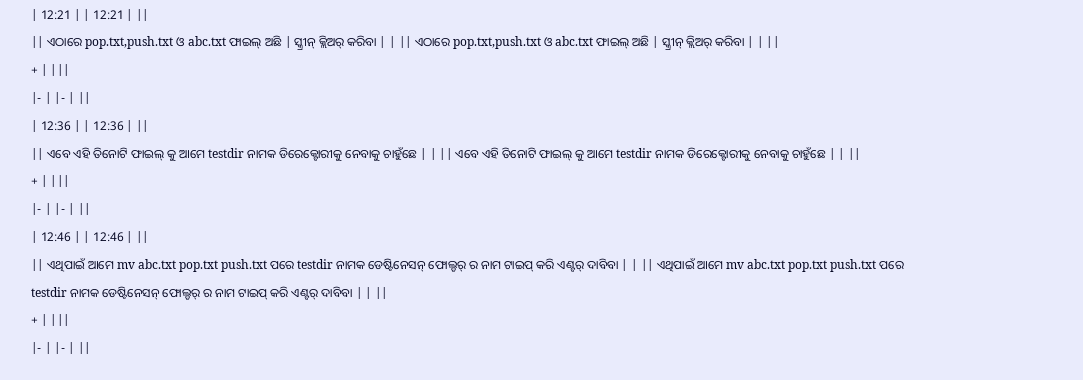| 12:21 | | 12:21 | ||
|| ଏଠାରେ pop.txt,push.txt ଓ abc.txt ଫାଇଲ୍ ଅଛି | ସ୍କ୍ରୀନ୍ କ୍ଲିଅର୍ କରିବା | | || ଏଠାରେ pop.txt,push.txt ଓ abc.txt ଫାଇଲ୍ ଅଛି | ସ୍କ୍ରୀନ୍ କ୍ଲିଅର୍ କରିବା | | ||
+ | |||
|- | |- | ||
| 12:36 | | 12:36 | ||
|| ଏବେ ଏହି ତିନୋଟି ଫାଇଲ୍ କୁ ଆମେ testdir ନାମକ ଡିରେକ୍ଟୋରୀକୁ ନେବାକୁ ଚାହୁଁଛେ | | || ଏବେ ଏହି ତିନୋଟି ଫାଇଲ୍ କୁ ଆମେ testdir ନାମକ ଡିରେକ୍ଟୋରୀକୁ ନେବାକୁ ଚାହୁଁଛେ | | ||
+ | |||
|- | |- | ||
| 12:46 | | 12:46 | ||
|| ଏଥିପାଇଁ ଆମେ mv abc.txt pop.txt push.txt ପରେ testdir ନାମକ ଡେଷ୍ଟିନେସନ୍ ଫୋଲ୍ଡର୍ ର ନାମ ଟାଇପ୍ କରି ଏଣ୍ଟର୍ ଦାବିବା | | || ଏଥିପାଇଁ ଆମେ mv abc.txt pop.txt push.txt ପରେ testdir ନାମକ ଡେଷ୍ଟିନେସନ୍ ଫୋଲ୍ଡର୍ ର ନାମ ଟାଇପ୍ କରି ଏଣ୍ଟର୍ ଦାବିବା | | ||
+ | |||
|- | |- | ||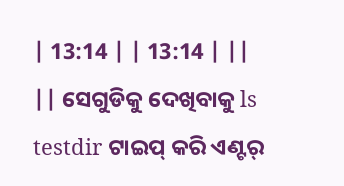| 13:14 | | 13:14 | ||
|| ସେଗୁଡିକୁ ଦେଖିବାକୁ ls testdir ଟାଇପ୍ କରି ଏଣ୍ଟର୍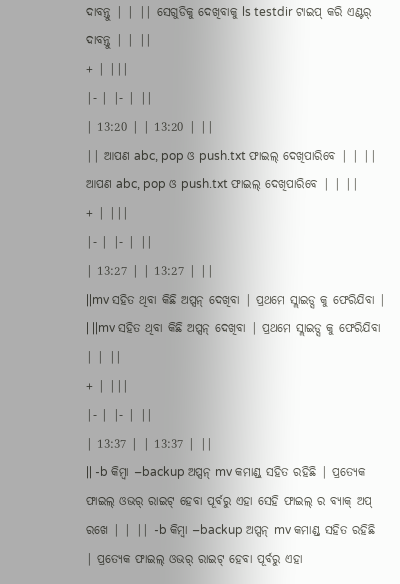ଦାବନ୍ତୁ | | || ସେଗୁଡିକୁ ଦେଖିବାକୁ ls testdir ଟାଇପ୍ କରି ଏଣ୍ଟର୍ ଦାବନ୍ତୁ | | ||
+ | |||
|- | |- | ||
| 13:20 | | 13:20 | ||
|| ଆପଣ abc, pop ଓ push.txt ଫାଇଲ୍ ଦେଖିପାରିବେ | | || ଆପଣ abc, pop ଓ push.txt ଫାଇଲ୍ ଦେଖିପାରିବେ | | ||
+ | |||
|- | |- | ||
| 13:27 | | 13:27 | ||
||mv ସହିତ ଥିବା କିଛି ଅପ୍ସନ୍ ଦେଖିବା | ପ୍ରଥମେ ସ୍ଲାଇଡ୍ସ କୁ ଫେରିଯିବା | | ||mv ସହିତ ଥିବା କିଛି ଅପ୍ସନ୍ ଦେଖିବା | ପ୍ରଥମେ ସ୍ଲାଇଡ୍ସ କୁ ଫେରିଯିବା | | ||
+ | |||
|- | |- | ||
| 13:37 | | 13:37 | ||
|| -b କିମ୍ୱା –backup ଅପ୍ସନ୍ mv କମାଣ୍ଡ୍ ସହିତ ରହିଛି | ପ୍ରତ୍ୟେକ ଫାଇଲ୍ ଓଭର୍ ରାଇଟ୍ ହେବା ପୂର୍ବରୁ ଏହା ସେହି ଫାଇଲ୍ ର ବ୍ୟାକ୍ ଅପ୍ ରଖେ | | || -b କିମ୍ୱା –backup ଅପ୍ସନ୍ mv କମାଣ୍ଡ୍ ସହିତ ରହିଛି | ପ୍ରତ୍ୟେକ ଫାଇଲ୍ ଓଭର୍ ରାଇଟ୍ ହେବା ପୂର୍ବରୁ ଏହା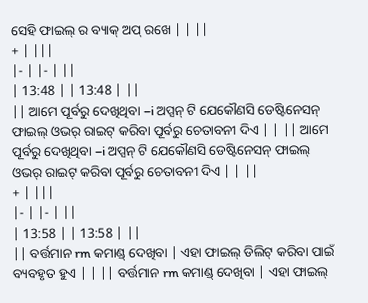ସେହି ଫାଇଲ୍ ର ବ୍ୟାକ୍ ଅପ୍ ରଖେ | | ||
+ | |||
|- | |- | ||
| 13:48 | | 13:48 | ||
|| ଆମେ ପୂର୍ବରୁ ଦେଖିଥିବା –i ଅପ୍ସନ୍ ଟି ଯେକୌଣସି ଡେଷ୍ଟିନେସନ୍ ଫାଇଲ୍ ଓଭର୍ ରାଇଟ୍ କରିବା ପୂର୍ବରୁ ଚେତାବନୀ ଦିଏ | | || ଆମେ ପୂର୍ବରୁ ଦେଖିଥିବା –i ଅପ୍ସନ୍ ଟି ଯେକୌଣସି ଡେଷ୍ଟିନେସନ୍ ଫାଇଲ୍ ଓଭର୍ ରାଇଟ୍ କରିବା ପୂର୍ବରୁ ଚେତାବନୀ ଦିଏ | | ||
+ | |||
|- | |- | ||
| 13:58 | | 13:58 | ||
|| ବର୍ତ୍ତମାନ rm କମାଣ୍ଡ୍ ଦେଖିବା | ଏହା ଫାଇଲ୍ ଡିଲିଟ୍ କରିବା ପାଇଁ ବ୍ୟବହୃତ ହୁଏ | | || ବର୍ତ୍ତମାନ rm କମାଣ୍ଡ୍ ଦେଖିବା | ଏହା ଫାଇଲ୍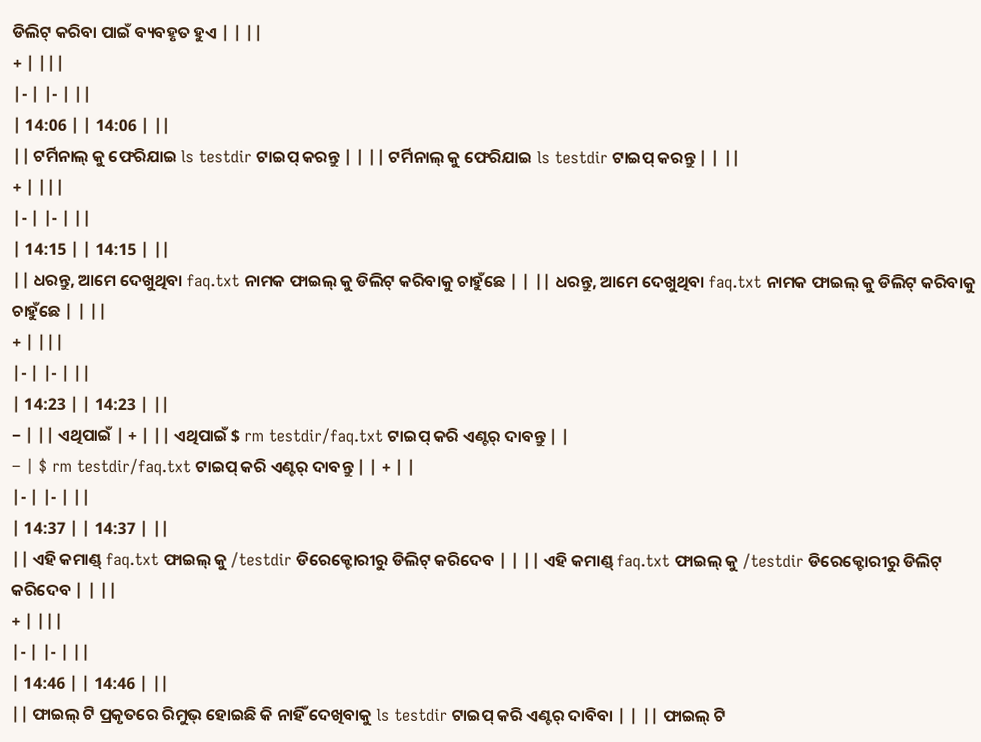ଡିଲିଟ୍ କରିବା ପାଇଁ ବ୍ୟବହୃତ ହୁଏ | | ||
+ | |||
|- | |- | ||
| 14:06 | | 14:06 | ||
|| ଟର୍ମିନାଲ୍ କୁ ଫେରିଯାଇ ls testdir ଟାଇପ୍ କରନ୍ତୁ | | || ଟର୍ମିନାଲ୍ କୁ ଫେରିଯାଇ ls testdir ଟାଇପ୍ କରନ୍ତୁ | | ||
+ | |||
|- | |- | ||
| 14:15 | | 14:15 | ||
|| ଧରନ୍ତୁ, ଆମେ ଦେଖୁଥିବା faq.txt ନାମକ ଫାଇଲ୍ କୁ ଡିଲିଟ୍ କରିବାକୁ ଚାହୁଁଛେ | | || ଧରନ୍ତୁ, ଆମେ ଦେଖୁଥିବା faq.txt ନାମକ ଫାଇଲ୍ କୁ ଡିଲିଟ୍ କରିବାକୁ ଚାହୁଁଛେ | | ||
+ | |||
|- | |- | ||
| 14:23 | | 14:23 | ||
− | || ଏଥିପାଇଁ | + | || ଏଥିପାଇଁ $ rm testdir/faq.txt ଟାଇପ୍ କରି ଏଣ୍ଟର୍ ଦାବନ୍ତୁ | |
− | $ rm testdir/faq.txt ଟାଇପ୍ କରି ଏଣ୍ଟର୍ ଦାବନ୍ତୁ | | + | |
|- | |- | ||
| 14:37 | | 14:37 | ||
|| ଏହି କମାଣ୍ଡ୍ faq.txt ଫାଇଲ୍ କୁ /testdir ଡିରେକ୍ଟୋରୀରୁ ଡିଲିଟ୍ କରିଦେବ | | || ଏହି କମାଣ୍ଡ୍ faq.txt ଫାଇଲ୍ କୁ /testdir ଡିରେକ୍ଟୋରୀରୁ ଡିଲିଟ୍ କରିଦେବ | | ||
+ | |||
|- | |- | ||
| 14:46 | | 14:46 | ||
|| ଫାଇଲ୍ ଟି ପ୍ରକୃତରେ ରିମୁଭ୍ ହୋଇଛି କି ନାହିଁ ଦେଖିବାକୁ ls testdir ଟାଇପ୍ କରି ଏଣ୍ଟର୍ ଦାବିବା | | || ଫାଇଲ୍ ଟି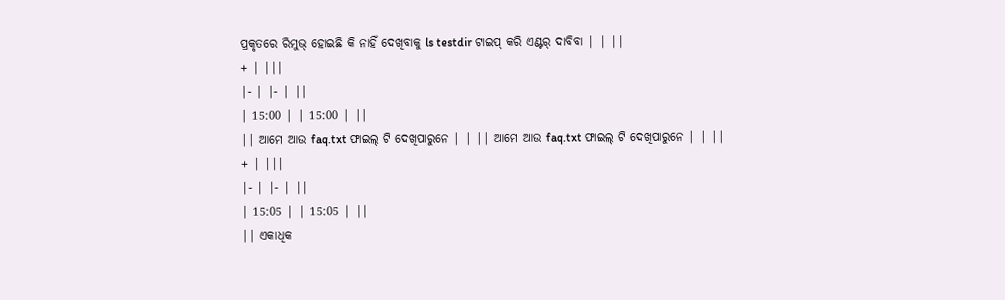ପ୍ରକୃତରେ ରିମୁଭ୍ ହୋଇଛି କି ନାହିଁ ଦେଖିବାକୁ ls testdir ଟାଇପ୍ କରି ଏଣ୍ଟର୍ ଦାବିବା | | ||
+ | |||
|- | |- | ||
| 15:00 | | 15:00 | ||
|| ଆମେ ଆଉ faq.txt ଫାଇଲ୍ ଟି ଦେଖିପାରୁନେ | | || ଆମେ ଆଉ faq.txt ଫାଇଲ୍ ଟି ଦେଖିପାରୁନେ | | ||
+ | |||
|- | |- | ||
| 15:05 | | 15:05 | ||
|| ଏକାଧିକ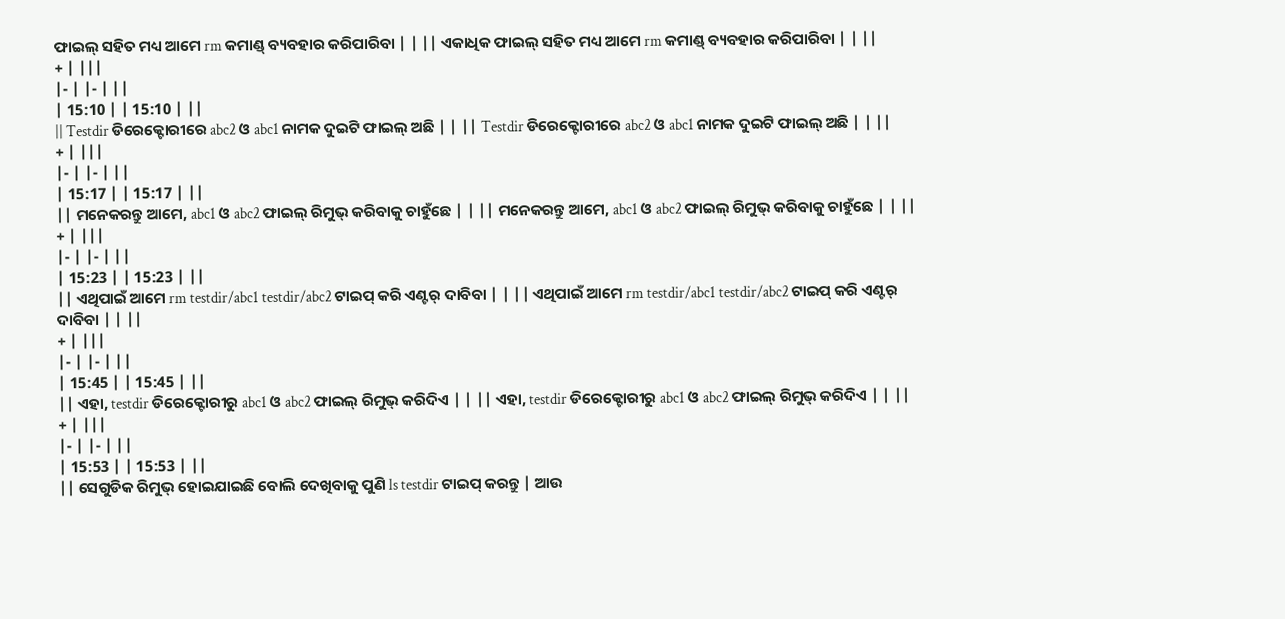ଫାଇଲ୍ ସହିତ ମଧ୍ୟ ଆମେ rm କମାଣ୍ଡ୍ ବ୍ୟବହାର କରିପାରିବା | | || ଏକାଧିକ ଫାଇଲ୍ ସହିତ ମଧ୍ୟ ଆମେ rm କମାଣ୍ଡ୍ ବ୍ୟବହାର କରିପାରିବା | | ||
+ | |||
|- | |- | ||
| 15:10 | | 15:10 | ||
|| Testdir ଡିରେକ୍ଟୋରୀରେ abc2 ଓ abc1 ନାମକ ଦୁଇଟି ଫାଇଲ୍ ଅଛି | | || Testdir ଡିରେକ୍ଟୋରୀରେ abc2 ଓ abc1 ନାମକ ଦୁଇଟି ଫାଇଲ୍ ଅଛି | | ||
+ | |||
|- | |- | ||
| 15:17 | | 15:17 | ||
|| ମନେକରନ୍ତୁ ଆମେ, abc1 ଓ abc2 ଫାଇଲ୍ ରିମୁଭ୍ କରିବାକୁ ଚାହୁଁଛେ | | || ମନେକରନ୍ତୁ ଆମେ, abc1 ଓ abc2 ଫାଇଲ୍ ରିମୁଭ୍ କରିବାକୁ ଚାହୁଁଛେ | | ||
+ | |||
|- | |- | ||
| 15:23 | | 15:23 | ||
|| ଏଥିପାଇଁ ଆମେ rm testdir/abc1 testdir/abc2 ଟାଇପ୍ କରି ଏଣ୍ଟର୍ ଦାବିବା | | || ଏଥିପାଇଁ ଆମେ rm testdir/abc1 testdir/abc2 ଟାଇପ୍ କରି ଏଣ୍ଟର୍ ଦାବିବା | | ||
+ | |||
|- | |- | ||
| 15:45 | | 15:45 | ||
|| ଏହା, testdir ଡିରେକ୍ଟୋରୀରୁ abc1 ଓ abc2 ଫାଇଲ୍ ରିମୁଭ୍ କରିଦିଏ | | || ଏହା, testdir ଡିରେକ୍ଟୋରୀରୁ abc1 ଓ abc2 ଫାଇଲ୍ ରିମୁଭ୍ କରିଦିଏ | | ||
+ | |||
|- | |- | ||
| 15:53 | | 15:53 | ||
|| ସେଗୁଡିକ ରିମୁଭ୍ ହୋଇଯାଇଛି ବୋଲି ଦେଖିବାକୁ ପୁଣି ls testdir ଟାଇପ୍ କରନ୍ତୁ | ଆଉ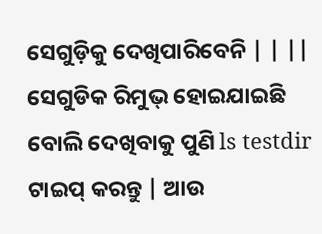ସେଗୁଡ଼ିକୁ ଦେଖିପାରିବେନି | | || ସେଗୁଡିକ ରିମୁଭ୍ ହୋଇଯାଇଛି ବୋଲି ଦେଖିବାକୁ ପୁଣି ls testdir ଟାଇପ୍ କରନ୍ତୁ | ଆଉ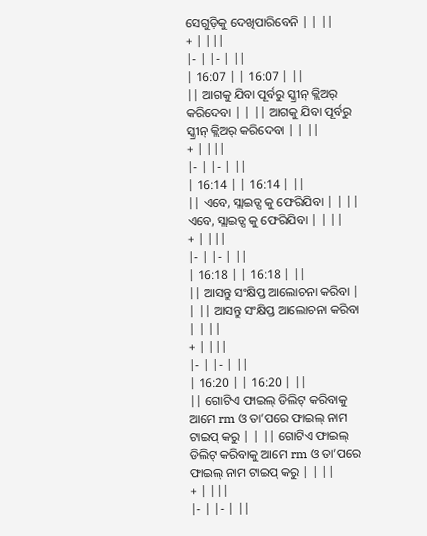ସେଗୁଡ଼ିକୁ ଦେଖିପାରିବେନି | | ||
+ | |||
|- | |- | ||
| 16:07 | | 16:07 | ||
|| ଆଗକୁ ଯିବା ପୂର୍ବରୁ ସ୍କ୍ରୀନ୍ କ୍ଲିଅର୍ କରିଦେବା | | || ଆଗକୁ ଯିବା ପୂର୍ବରୁ ସ୍କ୍ରୀନ୍ କ୍ଲିଅର୍ କରିଦେବା | | ||
+ | |||
|- | |- | ||
| 16:14 | | 16:14 | ||
|| ଏବେ, ସ୍ଲାଇଡ୍ସ କୁ ଫେରିଯିବା | | || ଏବେ, ସ୍ଲାଇଡ୍ସ କୁ ଫେରିଯିବା | | ||
+ | |||
|- | |- | ||
| 16:18 | | 16:18 | ||
|| ଆସନ୍ତୁ ସଂକ୍ଷିପ୍ତ ଆଲୋଚନା କରିବା | | || ଆସନ୍ତୁ ସଂକ୍ଷିପ୍ତ ଆଲୋଚନା କରିବା | | ||
+ | |||
|- | |- | ||
| 16:20 | | 16:20 | ||
|| ଗୋଟିଏ ଫାଇଲ୍ ଡିଲିଟ୍ କରିବାକୁ ଆମେ rm ଓ ତା’ପରେ ଫାଇଲ୍ ନାମ ଟାଇପ୍ କରୁ | | || ଗୋଟିଏ ଫାଇଲ୍ ଡିଲିଟ୍ କରିବାକୁ ଆମେ rm ଓ ତା’ପରେ ଫାଇଲ୍ ନାମ ଟାଇପ୍ କରୁ | | ||
+ | |||
|- | |- | ||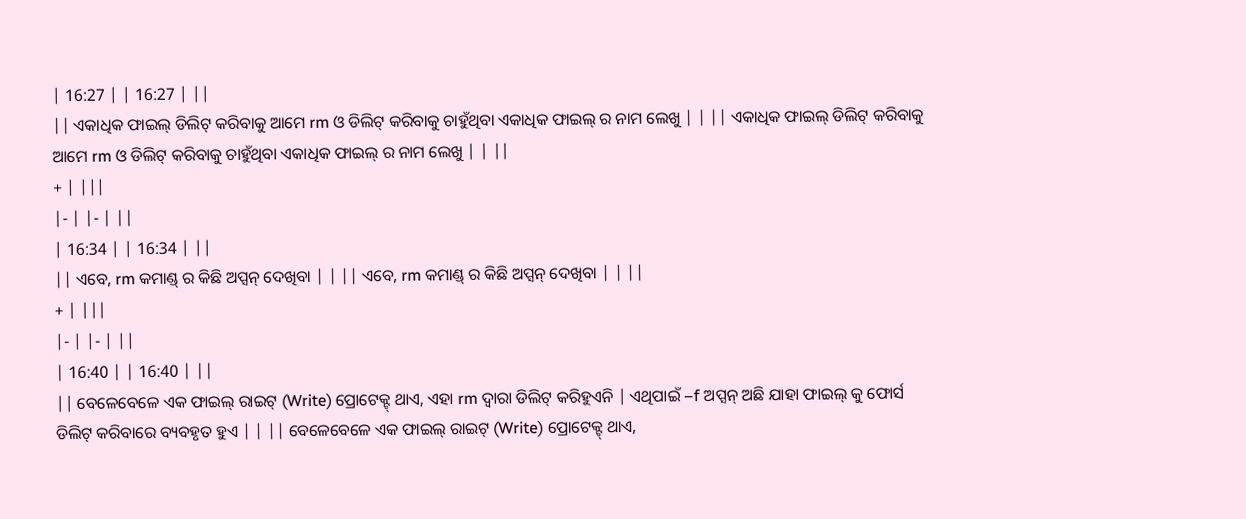| 16:27 | | 16:27 | ||
|| ଏକାଧିକ ଫାଇଲ୍ ଡିଲିଟ୍ କରିବାକୁ ଆମେ rm ଓ ଡିଲିଟ୍ କରିବାକୁ ଚାହୁଁଥିବା ଏକାଧିକ ଫାଇଲ୍ ର ନାମ ଲେଖୁ | | || ଏକାଧିକ ଫାଇଲ୍ ଡିଲିଟ୍ କରିବାକୁ ଆମେ rm ଓ ଡିଲିଟ୍ କରିବାକୁ ଚାହୁଁଥିବା ଏକାଧିକ ଫାଇଲ୍ ର ନାମ ଲେଖୁ | | ||
+ | |||
|- | |- | ||
| 16:34 | | 16:34 | ||
|| ଏବେ, rm କମାଣ୍ଡ୍ ର କିଛି ଅପ୍ସନ୍ ଦେଖିବା | | || ଏବେ, rm କମାଣ୍ଡ୍ ର କିଛି ଅପ୍ସନ୍ ଦେଖିବା | | ||
+ | |||
|- | |- | ||
| 16:40 | | 16:40 | ||
|| ବେଳେବେଳେ ଏକ ଫାଇଲ୍ ରାଇଟ୍ (Write) ପ୍ରୋଟେକ୍ଟ୍ ଥାଏ, ଏହା rm ଦ୍ୱାରା ଡିଲିଟ୍ କରିହୁଏନି | ଏଥିପାଇଁ –f ଅପ୍ସନ୍ ଅଛି ଯାହା ଫାଇଲ୍ କୁ ଫୋର୍ସ ଡିଲିଟ୍ କରିବାରେ ବ୍ୟବହୃତ ହୁଏ | | || ବେଳେବେଳେ ଏକ ଫାଇଲ୍ ରାଇଟ୍ (Write) ପ୍ରୋଟେକ୍ଟ୍ ଥାଏ,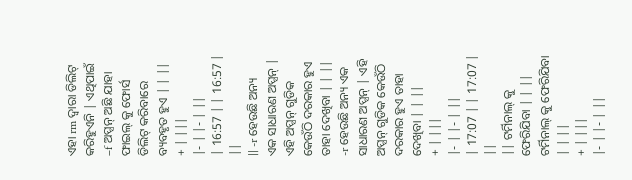ଏହା rm ଦ୍ୱାରା ଡିଲିଟ୍ କରିହୁଏନି | ଏଥିପାଇଁ –f ଅପ୍ସନ୍ ଅଛି ଯାହା ଫାଇଲ୍ କୁ ଫୋର୍ସ ଡିଲିଟ୍ କରିବାରେ ବ୍ୟବହୃତ ହୁଏ | | ||
+ | |||
|- | |- | ||
| 16:57 | | 16:57 | ||
|| -r ହେଉଛି ଅନ୍ୟ ଏକ ସାଧାରଣ ଅପ୍ସନ୍ | ଏହି ଅପ୍ସନ୍ ଗୁଡିକ କେଉଁଠି ଦରକାର ହୁଏ ତାହା ଦେଖିବା | | || -r ହେଉଛି ଅନ୍ୟ ଏକ ସାଧାରଣ ଅପ୍ସନ୍ | ଏହି ଅପ୍ସନ୍ ଗୁଡିକ କେଉଁଠି ଦରକାର ହୁଏ ତାହା ଦେଖିବା | | ||
+ | |||
|- | |- | ||
| 17:07 | | 17:07 | ||
|| ଟର୍ମିନାଲ୍ କୁ ଫେରିଯିବା | | || ଟର୍ମିନାଲ୍ କୁ ଫେରିଯିବା | | ||
+ | |||
|- | |- | ||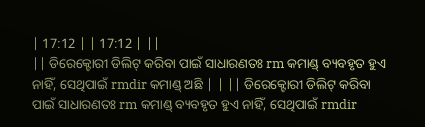| 17:12 | | 17:12 | ||
|| ଡିରେକ୍ଟୋରୀ ଡିଲିଟ୍ କରିବା ପାଇଁ ସାଧାରଣତଃ rm କମାଣ୍ଡ୍ ବ୍ୟବହୃତ ହୁଏ ନାହିଁ, ସେଥିପାଇଁ rmdir କମାଣ୍ଡ୍ ଅଛି | | || ଡିରେକ୍ଟୋରୀ ଡିଲିଟ୍ କରିବା ପାଇଁ ସାଧାରଣତଃ rm କମାଣ୍ଡ୍ ବ୍ୟବହୃତ ହୁଏ ନାହିଁ, ସେଥିପାଇଁ rmdir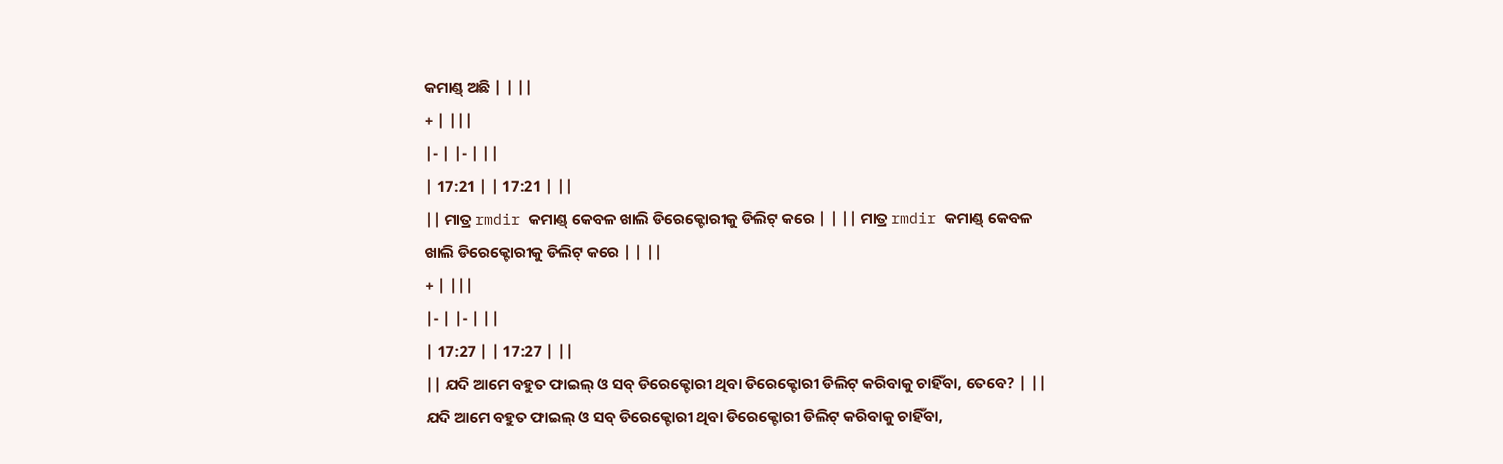କମାଣ୍ଡ୍ ଅଛି | | ||
+ | |||
|- | |- | ||
| 17:21 | | 17:21 | ||
|| ମାତ୍ର rmdir କମାଣ୍ଡ୍ କେବଳ ଖାଲି ଡିରେକ୍ଟୋରୀକୁ ଡିଲିଟ୍ କରେ | | || ମାତ୍ର rmdir କମାଣ୍ଡ୍ କେବଳ ଖାଲି ଡିରେକ୍ଟୋରୀକୁ ଡିଲିଟ୍ କରେ | | ||
+ | |||
|- | |- | ||
| 17:27 | | 17:27 | ||
|| ଯଦି ଆମେ ବହୁତ ଫାଇଲ୍ ଓ ସବ୍ ଡିରେକ୍ଟୋରୀ ଥିବା ଡିରେକ୍ଟୋରୀ ଡିଲିଟ୍ କରିବାକୁ ଚାହିଁବା, ତେବେ? | || ଯଦି ଆମେ ବହୁତ ଫାଇଲ୍ ଓ ସବ୍ ଡିରେକ୍ଟୋରୀ ଥିବା ଡିରେକ୍ଟୋରୀ ଡିଲିଟ୍ କରିବାକୁ ଚାହିଁବା,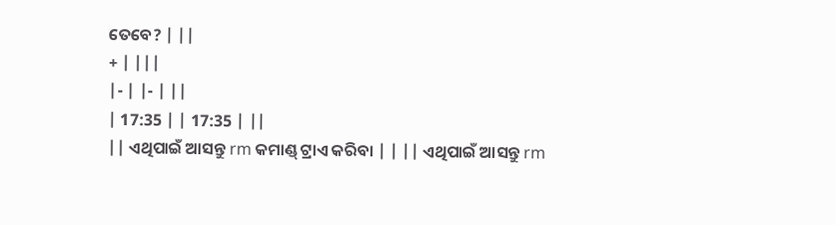ତେବେ? | ||
+ | |||
|- | |- | ||
| 17:35 | | 17:35 | ||
|| ଏଥିପାଇଁ ଆସନ୍ତୁ rm କମାଣ୍ଡ୍ ଟ୍ରାଏ କରିବା | | || ଏଥିପାଇଁ ଆସନ୍ତୁ rm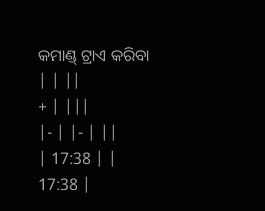କମାଣ୍ଡ୍ ଟ୍ରାଏ କରିବା | | ||
+ | |||
|- | |- | ||
| 17:38 | | 17:38 |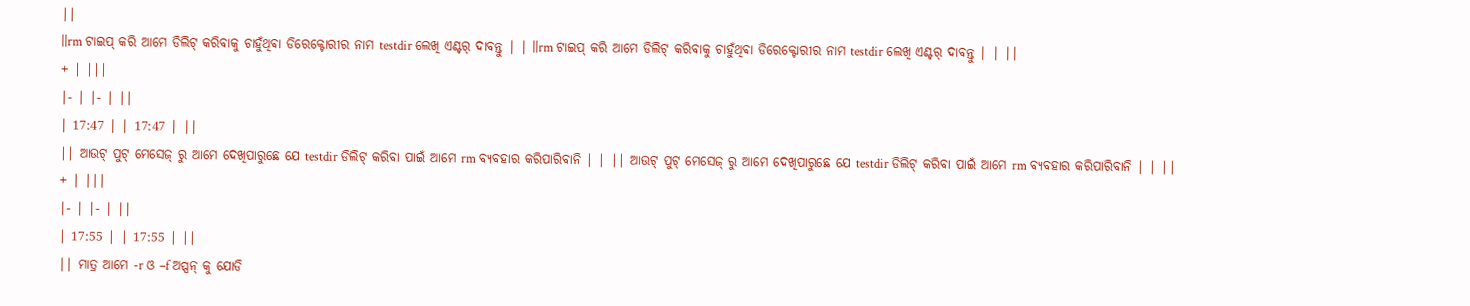||
||rm ଟାଇପ୍ କରି ଆମେ ଡିଲିଟ୍ କରିବାକୁ ଚାହୁଁଥିଵା ଡିରେକ୍ଟୋରୀର ନାମ testdir ଲେଖି ଏଣ୍ଟର୍ ଦାବନ୍ତୁ | | ||rm ଟାଇପ୍ କରି ଆମେ ଡିଲିଟ୍ କରିବାକୁ ଚାହୁଁଥିଵା ଡିରେକ୍ଟୋରୀର ନାମ testdir ଲେଖି ଏଣ୍ଟର୍ ଦାବନ୍ତୁ | | ||
+ | |||
|- | |- | ||
| 17:47 | | 17:47 | ||
|| ଆଉଟ୍ ପୁଟ୍ ମେସେଜ୍ ରୁ ଆମେ ଦେଖିପାରୁଛେ ଯେ testdir ଡିଲିଟ୍ କରିବା ପାଇଁ ଆମେ rm ବ୍ୟବହାର କରିପାରିବାନି | | || ଆଉଟ୍ ପୁଟ୍ ମେସେଜ୍ ରୁ ଆମେ ଦେଖିପାରୁଛେ ଯେ testdir ଡିଲିଟ୍ କରିବା ପାଇଁ ଆମେ rm ବ୍ୟବହାର କରିପାରିବାନି | | ||
+ | |||
|- | |- | ||
| 17:55 | | 17:55 | ||
|| ମାତ୍ର ଆମେ -r ଓ –f ଅପ୍ସନ୍ କୁ ଯୋଡି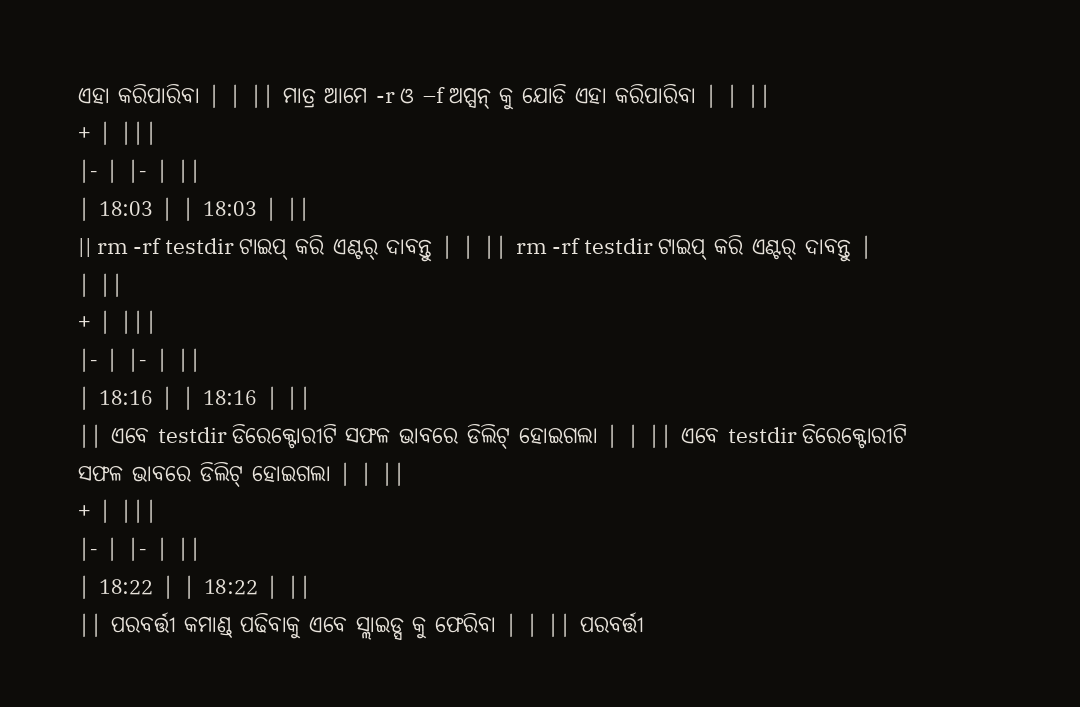ଏହା କରିପାରିବା | | || ମାତ୍ର ଆମେ -r ଓ –f ଅପ୍ସନ୍ କୁ ଯୋଡି ଏହା କରିପାରିବା | | ||
+ | |||
|- | |- | ||
| 18:03 | | 18:03 | ||
|| rm -rf testdir ଟାଇପ୍ କରି ଏଣ୍ଟର୍ ଦାବନ୍ତୁ | | || rm -rf testdir ଟାଇପ୍ କରି ଏଣ୍ଟର୍ ଦାବନ୍ତୁ | | ||
+ | |||
|- | |- | ||
| 18:16 | | 18:16 | ||
|| ଏବେ testdir ଡିରେକ୍ଟୋରୀଟି ସଫଳ ଭାବରେ ଡିଲିଟ୍ ହୋଇଗଲା | | || ଏବେ testdir ଡିରେକ୍ଟୋରୀଟି ସଫଳ ଭାବରେ ଡିଲିଟ୍ ହୋଇଗଲା | | ||
+ | |||
|- | |- | ||
| 18:22 | | 18:22 | ||
|| ପରବର୍ତ୍ତୀ କମାଣ୍ଡ୍ ପଢିବାକୁ ଏବେ ସ୍ଲାଇଡ୍ସ କୁ ଫେରିବା | | || ପରବର୍ତ୍ତୀ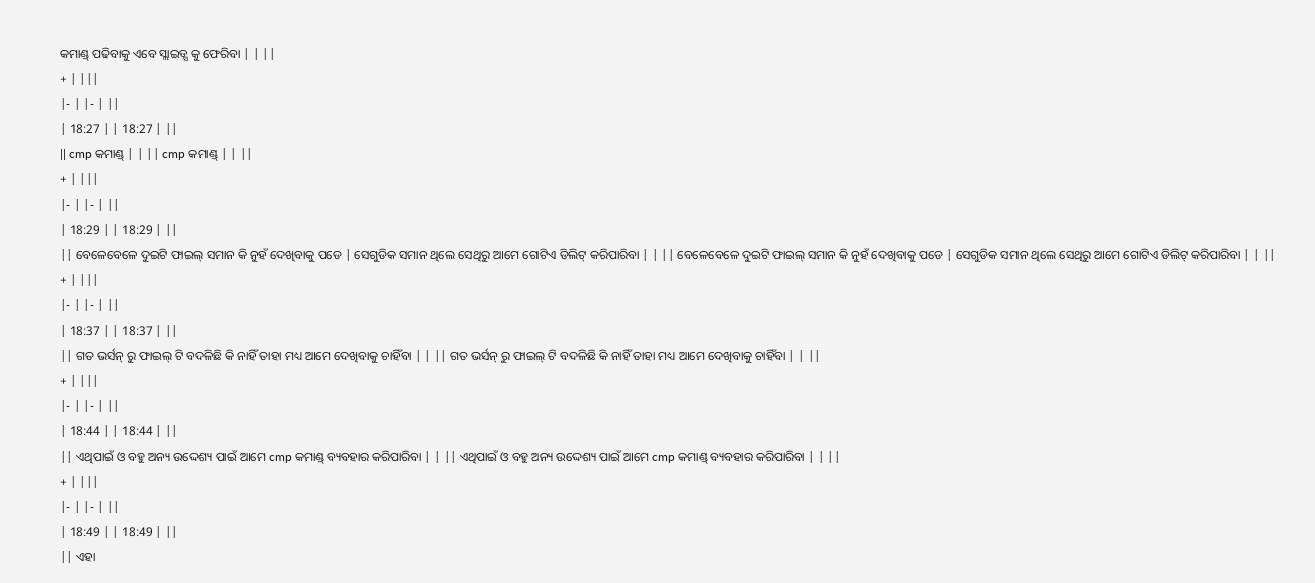କମାଣ୍ଡ୍ ପଢିବାକୁ ଏବେ ସ୍ଲାଇଡ୍ସ କୁ ଫେରିବା | | ||
+ | |||
|- | |- | ||
| 18:27 | | 18:27 | ||
|| cmp କମାଣ୍ଡ୍ | | || cmp କମାଣ୍ଡ୍ | | ||
+ | |||
|- | |- | ||
| 18:29 | | 18:29 | ||
|| ବେଳେବେଳେ ଦୁଇଟି ଫାଇଲ୍ ସମାନ କି ନୁହଁ ଦେଖିବାକୁ ପଡେ | ସେଗୁଡିକ ସମାନ ଥିଲେ ସେଥିରୁ ଆମେ ଗୋଟିଏ ଡିଲିଟ୍ କରିପାରିବା | | || ବେଳେବେଳେ ଦୁଇଟି ଫାଇଲ୍ ସମାନ କି ନୁହଁ ଦେଖିବାକୁ ପଡେ | ସେଗୁଡିକ ସମାନ ଥିଲେ ସେଥିରୁ ଆମେ ଗୋଟିଏ ଡିଲିଟ୍ କରିପାରିବା | | ||
+ | |||
|- | |- | ||
| 18:37 | | 18:37 | ||
|| ଗତ ଭର୍ସନ୍ ରୁ ଫାଇଲ୍ ଟି ବଦଳିଛି କି ନାହିଁ ତାହା ମଧ୍ୟ ଆମେ ଦେଖିବାକୁ ଚାହିଁବା | | || ଗତ ଭର୍ସନ୍ ରୁ ଫାଇଲ୍ ଟି ବଦଳିଛି କି ନାହିଁ ତାହା ମଧ୍ୟ ଆମେ ଦେଖିବାକୁ ଚାହିଁବା | | ||
+ | |||
|- | |- | ||
| 18:44 | | 18:44 | ||
|| ଏଥିପାଇଁ ଓ ବହୁ ଅନ୍ୟ ଉଦ୍ଦେଶ୍ୟ ପାଇଁ ଆମେ cmp କମାଣ୍ଡ୍ ବ୍ୟବହାର କରିପାରିବା | | || ଏଥିପାଇଁ ଓ ବହୁ ଅନ୍ୟ ଉଦ୍ଦେଶ୍ୟ ପାଇଁ ଆମେ cmp କମାଣ୍ଡ୍ ବ୍ୟବହାର କରିପାରିବା | | ||
+ | |||
|- | |- | ||
| 18:49 | | 18:49 | ||
|| ଏହା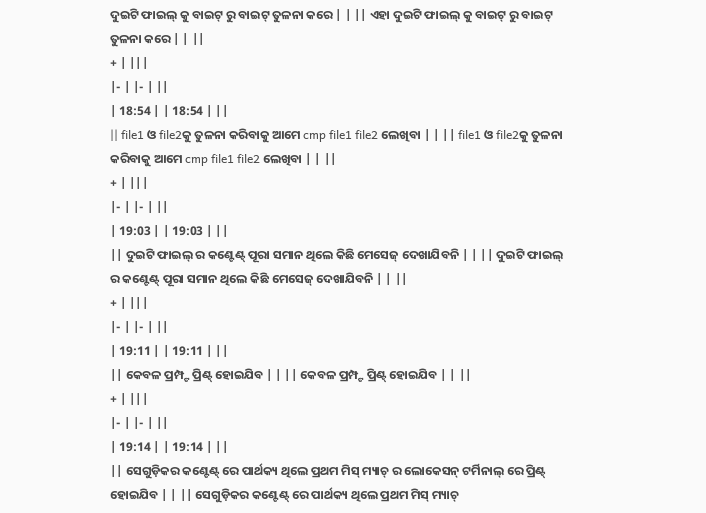ଦୁଇଟି ଫାଇଲ୍ କୁ ବାଇଟ୍ ରୁ ବାଇଟ୍ ତୁଳନା କରେ | | || ଏହା ଦୁଇଟି ଫାଇଲ୍ କୁ ବାଇଟ୍ ରୁ ବାଇଟ୍ ତୁଳନା କରେ | | ||
+ | |||
|- | |- | ||
| 18:54 | | 18:54 | ||
|| file1 ଓ file2କୁ ତୁଳନା କରିବାକୁ ଆମେ cmp file1 file2 ଲେଖିବା | | || file1 ଓ file2କୁ ତୁଳନା କରିବାକୁ ଆମେ cmp file1 file2 ଲେଖିବା | | ||
+ | |||
|- | |- | ||
| 19:03 | | 19:03 | ||
|| ଦୁଇଟି ଫାଇଲ୍ ର କଣ୍ଟେଣ୍ଟ୍ ପୂରା ସମାନ ଥିଲେ କିଛି ମେସେଜ୍ ଦେଖାଯିବନି | | || ଦୁଇଟି ଫାଇଲ୍ ର କଣ୍ଟେଣ୍ଟ୍ ପୂରା ସମାନ ଥିଲେ କିଛି ମେସେଜ୍ ଦେଖାଯିବନି | | ||
+ | |||
|- | |- | ||
| 19:11 | | 19:11 | ||
|| କେବଳ ପ୍ରମ୍ପ୍ଟ ପ୍ରିଣ୍ଟ୍ ହୋଇଯିବ | | || କେବଳ ପ୍ରମ୍ପ୍ଟ ପ୍ରିଣ୍ଟ୍ ହୋଇଯିବ | | ||
+ | |||
|- | |- | ||
| 19:14 | | 19:14 | ||
|| ସେଗୁଡ଼ିକର କଣ୍ଟେଣ୍ଟ୍ ରେ ପାର୍ଥକ୍ୟ ଥିଲେ ପ୍ରଥମ ମିସ୍ ମ୍ୟାଚ୍ ର ଲୋକେସନ୍ ଟର୍ମିନାଲ୍ ରେ ପ୍ରିଣ୍ଟ୍ ହୋଇଯିବ | | || ସେଗୁଡ଼ିକର କଣ୍ଟେଣ୍ଟ୍ ରେ ପାର୍ଥକ୍ୟ ଥିଲେ ପ୍ରଥମ ମିସ୍ ମ୍ୟାଚ୍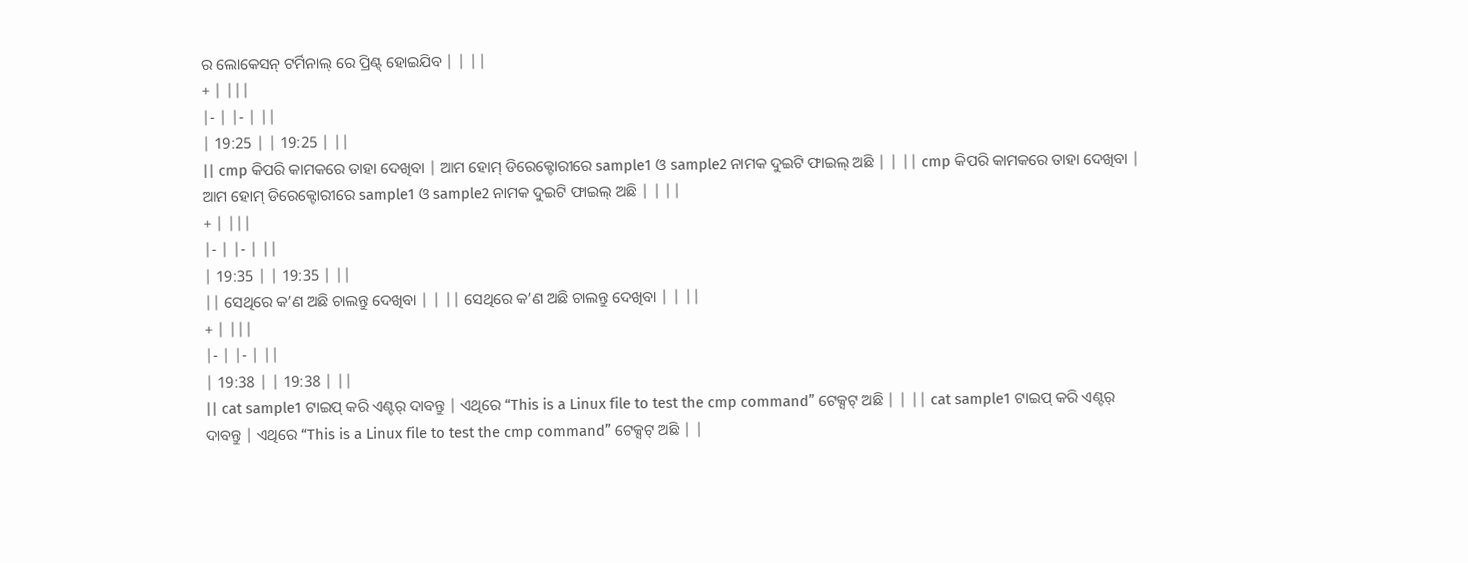ର ଲୋକେସନ୍ ଟର୍ମିନାଲ୍ ରେ ପ୍ରିଣ୍ଟ୍ ହୋଇଯିବ | | ||
+ | |||
|- | |- | ||
| 19:25 | | 19:25 | ||
|| cmp କିପରି କାମକରେ ତାହା ଦେଖିବା | ଆମ ହୋମ୍ ଡିରେକ୍ଟୋରୀରେ sample1 ଓ sample2 ନାମକ ଦୁଇଟି ଫାଇଲ୍ ଅଛି | | || cmp କିପରି କାମକରେ ତାହା ଦେଖିବା | ଆମ ହୋମ୍ ଡିରେକ୍ଟୋରୀରେ sample1 ଓ sample2 ନାମକ ଦୁଇଟି ଫାଇଲ୍ ଅଛି | | ||
+ | |||
|- | |- | ||
| 19:35 | | 19:35 | ||
|| ସେଥିରେ କ’ଣ ଅଛି ଚାଲନ୍ତୁ ଦେଖିବା | | || ସେଥିରେ କ’ଣ ଅଛି ଚାଲନ୍ତୁ ଦେଖିବା | | ||
+ | |||
|- | |- | ||
| 19:38 | | 19:38 | ||
|| cat sample1 ଟାଇପ୍ କରି ଏଣ୍ଟର୍ ଦାବନ୍ତୁ | ଏଥିରେ “This is a Linux file to test the cmp command” ଟେକ୍ସଟ୍ ଅଛି | | || cat sample1 ଟାଇପ୍ କରି ଏଣ୍ଟର୍ ଦାବନ୍ତୁ | ଏଥିରେ “This is a Linux file to test the cmp command” ଟେକ୍ସଟ୍ ଅଛି | |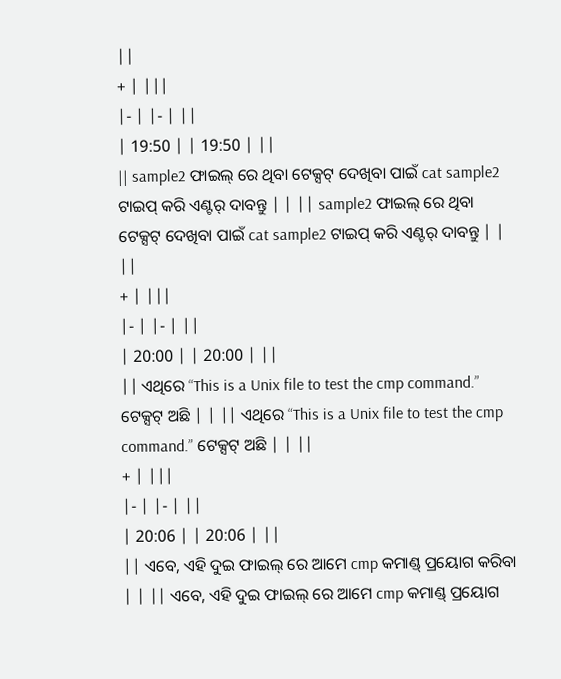||
+ | |||
|- | |- | ||
| 19:50 | | 19:50 | ||
|| sample2 ଫାଇଲ୍ ରେ ଥିବା ଟେକ୍ସଟ୍ ଦେଖିବା ପାଇଁ cat sample2 ଟାଇପ୍ କରି ଏଣ୍ଟର୍ ଦାବନ୍ତୁ | | || sample2 ଫାଇଲ୍ ରେ ଥିବା ଟେକ୍ସଟ୍ ଦେଖିବା ପାଇଁ cat sample2 ଟାଇପ୍ କରି ଏଣ୍ଟର୍ ଦାବନ୍ତୁ | | ||
+ | |||
|- | |- | ||
| 20:00 | | 20:00 | ||
|| ଏଥିରେ “This is a Unix file to test the cmp command.” ଟେକ୍ସଟ୍ ଅଛି | | || ଏଥିରେ “This is a Unix file to test the cmp command.” ଟେକ୍ସଟ୍ ଅଛି | | ||
+ | |||
|- | |- | ||
| 20:06 | | 20:06 | ||
|| ଏବେ, ଏହି ଦୁଇ ଫାଇଲ୍ ରେ ଆମେ cmp କମାଣ୍ଡ୍ ପ୍ରୟୋଗ କରିବା | | || ଏବେ, ଏହି ଦୁଇ ଫାଇଲ୍ ରେ ଆମେ cmp କମାଣ୍ଡ୍ ପ୍ରୟୋଗ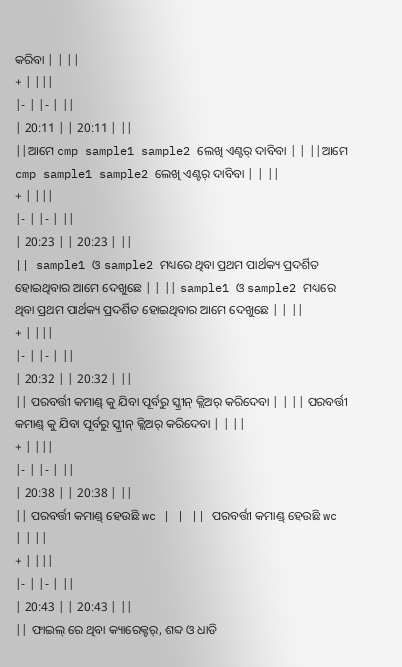କରିବା | | ||
+ | |||
|- | |- | ||
| 20:11 | | 20:11 | ||
||ଆମେ cmp sample1 sample2 ଲେଖି ଏଣ୍ଟର୍ ଦାବିବା | | ||ଆମେ cmp sample1 sample2 ଲେଖି ଏଣ୍ଟର୍ ଦାବିବା | | ||
+ | |||
|- | |- | ||
| 20:23 | | 20:23 | ||
|| sample1 ଓ sample2 ମଧ୍ୟରେ ଥିବା ପ୍ରଥମ ପାର୍ଥକ୍ୟ ପ୍ରଦର୍ଶିତ ହୋଇଥିବାର ଆମେ ଦେଖୁଛେ | | || sample1 ଓ sample2 ମଧ୍ୟରେ ଥିବା ପ୍ରଥମ ପାର୍ଥକ୍ୟ ପ୍ରଦର୍ଶିତ ହୋଇଥିବାର ଆମେ ଦେଖୁଛେ | | ||
+ | |||
|- | |- | ||
| 20:32 | | 20:32 | ||
|| ପରବର୍ତ୍ତୀ କମାଣ୍ଡ୍ କୁ ଯିବା ପୂର୍ବରୁ ସ୍କ୍ରୀନ୍ କ୍ଲିଅର୍ କରିଦେବା | | || ପରବର୍ତ୍ତୀ କମାଣ୍ଡ୍ କୁ ଯିବା ପୂର୍ବରୁ ସ୍କ୍ରୀନ୍ କ୍ଲିଅର୍ କରିଦେବା | | ||
+ | |||
|- | |- | ||
| 20:38 | | 20:38 | ||
|| ପରବର୍ତ୍ତୀ କମାଣ୍ଡ୍ ହେଉଛି wc | | || ପରବର୍ତ୍ତୀ କମାଣ୍ଡ୍ ହେଉଛି wc | | ||
+ | |||
|- | |- | ||
| 20:43 | | 20:43 | ||
|| ଫାଇଲ୍ ରେ ଥିବା କ୍ୟାରେକ୍ଟର୍, ଶବ୍ଦ ଓ ଧାଡି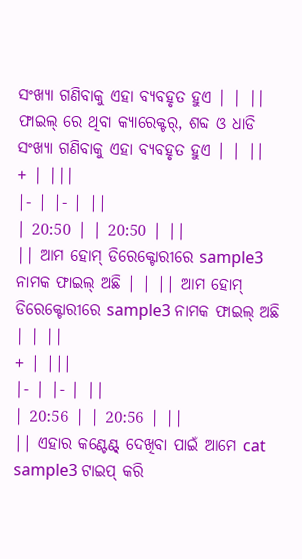ସଂଖ୍ୟା ଗଣିବାକୁ ଏହା ବ୍ୟବହୃତ ହୁଏ | | || ଫାଇଲ୍ ରେ ଥିବା କ୍ୟାରେକ୍ଟର୍, ଶବ୍ଦ ଓ ଧାଡି ସଂଖ୍ୟା ଗଣିବାକୁ ଏହା ବ୍ୟବହୃତ ହୁଏ | | ||
+ | |||
|- | |- | ||
| 20:50 | | 20:50 | ||
|| ଆମ ହୋମ୍ ଡିରେକ୍ଟୋରୀରେ sample3 ନାମକ ଫାଇଲ୍ ଅଛି | | || ଆମ ହୋମ୍ ଡିରେକ୍ଟୋରୀରେ sample3 ନାମକ ଫାଇଲ୍ ଅଛି | | ||
+ | |||
|- | |- | ||
| 20:56 | | 20:56 | ||
|| ଏହାର କଣ୍ଟେଣ୍ଟ୍ ଦେଖିବା ପାଇଁ ଆମେ cat sample3 ଟାଇପ୍ କରି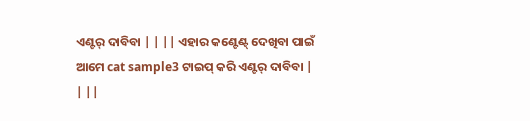ଏଣ୍ଟର୍ ଦାବିବା | | || ଏହାର କଣ୍ଟେଣ୍ଟ୍ ଦେଖିବା ପାଇଁ ଆମେ cat sample3 ଟାଇପ୍ କରି ଏଣ୍ଟର୍ ଦାବିବା | | ||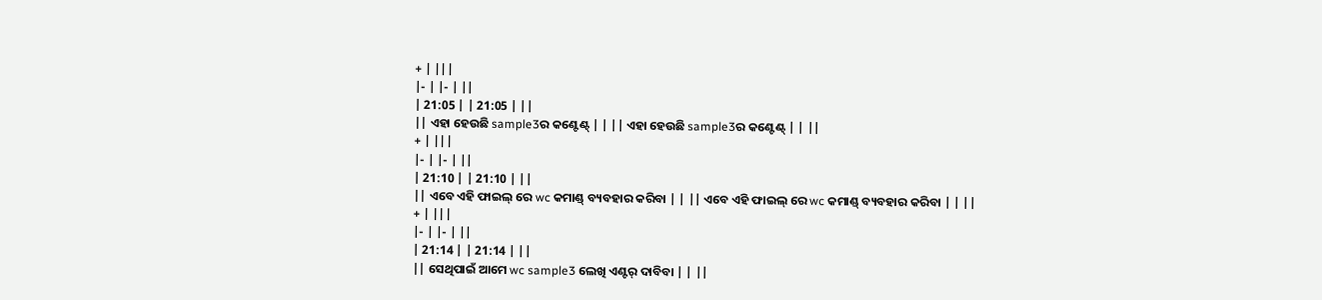+ | |||
|- | |- | ||
| 21:05 | | 21:05 | ||
|| ଏହା ହେଉଛି sample3ର କଣ୍ଟେଣ୍ଟ୍ | | || ଏହା ହେଉଛି sample3ର କଣ୍ଟେଣ୍ଟ୍ | | ||
+ | |||
|- | |- | ||
| 21:10 | | 21:10 | ||
|| ଏବେ ଏହି ଫାଇଲ୍ ରେ wc କମାଣ୍ଡ୍ ବ୍ୟବହାର କରିବା | | || ଏବେ ଏହି ଫାଇଲ୍ ରେ wc କମାଣ୍ଡ୍ ବ୍ୟବହାର କରିବା | | ||
+ | |||
|- | |- | ||
| 21:14 | | 21:14 | ||
|| ସେଥିପାଇଁ ଆମେ wc sample3 ଲେଖି ଏଣ୍ଟର୍ ଦାବିବା | | ||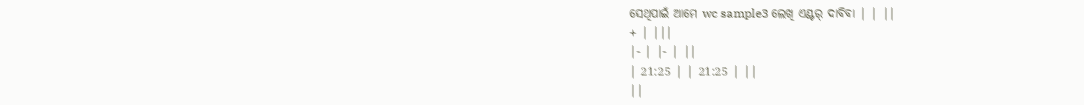ସେଥିପାଇଁ ଆମେ wc sample3 ଲେଖି ଏଣ୍ଟର୍ ଦାବିବା | | ||
+ | |||
|- | |- | ||
| 21:25 | | 21:25 | ||
||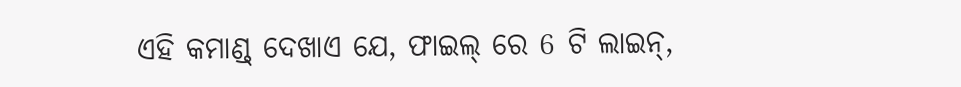ଏହି କମାଣ୍ଡ୍ ଦେଖାଏ ଯେ, ଫାଇଲ୍ ରେ 6 ଟି ଲାଇନ୍,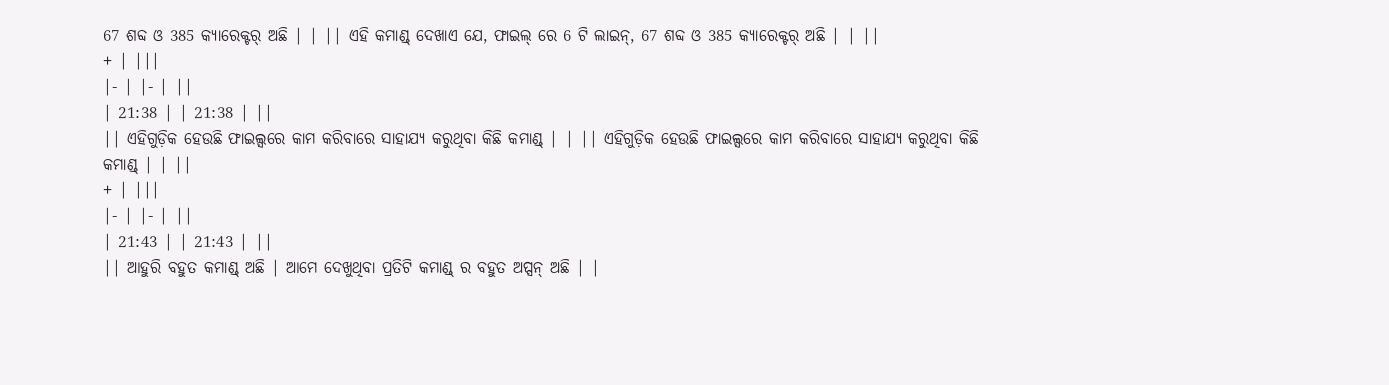67 ଶବ୍ଦ ଓ 385 କ୍ୟାରେକ୍ଟର୍ ଅଛି | | || ଏହି କମାଣ୍ଡ୍ ଦେଖାଏ ଯେ, ଫାଇଲ୍ ରେ 6 ଟି ଲାଇନ୍, 67 ଶବ୍ଦ ଓ 385 କ୍ୟାରେକ୍ଟର୍ ଅଛି | | ||
+ | |||
|- | |- | ||
| 21:38 | | 21:38 | ||
|| ଏହିଗୁଡ଼ିକ ହେଉଛି ଫାଇଲ୍ସରେ କାମ କରିବାରେ ସାହାଯ୍ୟ କରୁଥିବା କିଛି କମାଣ୍ଡ୍ | | || ଏହିଗୁଡ଼ିକ ହେଉଛି ଫାଇଲ୍ସରେ କାମ କରିବାରେ ସାହାଯ୍ୟ କରୁଥିବା କିଛି କମାଣ୍ଡ୍ | | ||
+ | |||
|- | |- | ||
| 21:43 | | 21:43 | ||
|| ଆହୁରି ବହୁତ କମାଣ୍ଡ୍ ଅଛି | ଆମେ ଦେଖୁଥିବା ପ୍ରତିଟି କମାଣ୍ଡ୍ ର ବହୁତ ଅପ୍ସନ୍ ଅଛି | |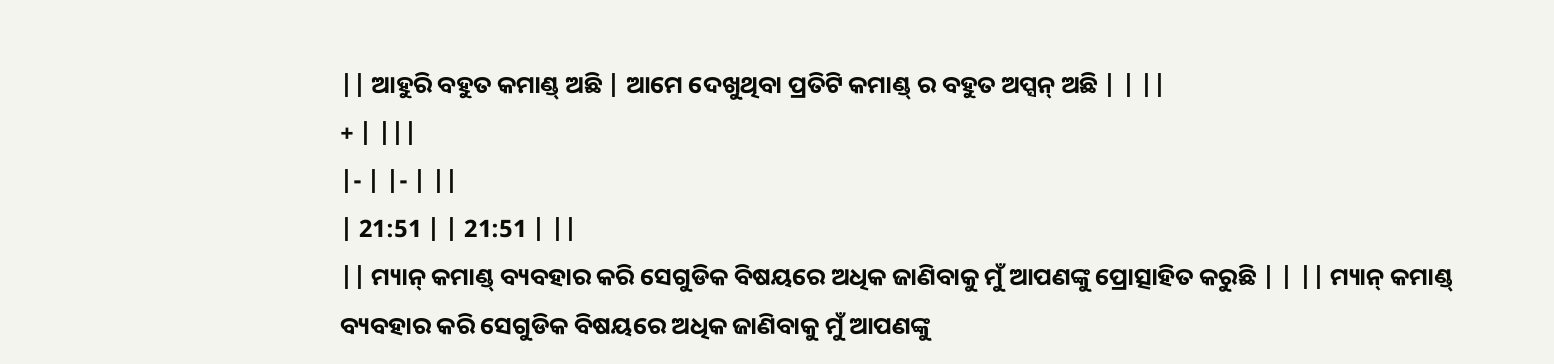|| ଆହୁରି ବହୁତ କମାଣ୍ଡ୍ ଅଛି | ଆମେ ଦେଖୁଥିବା ପ୍ରତିଟି କମାଣ୍ଡ୍ ର ବହୁତ ଅପ୍ସନ୍ ଅଛି | | ||
+ | |||
|- | |- | ||
| 21:51 | | 21:51 | ||
|| ମ୍ୟାନ୍ କମାଣ୍ଡ୍ ବ୍ୟବହାର କରି ସେଗୁଡିକ ବିଷୟରେ ଅଧିକ ଜାଣିବାକୁ ମୁଁ ଆପଣଙ୍କୁ ପ୍ରୋତ୍ସାହିତ କରୁଛି | | || ମ୍ୟାନ୍ କମାଣ୍ଡ୍ ବ୍ୟବହାର କରି ସେଗୁଡିକ ବିଷୟରେ ଅଧିକ ଜାଣିବାକୁ ମୁଁ ଆପଣଙ୍କୁ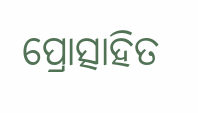ପ୍ରୋତ୍ସାହିତ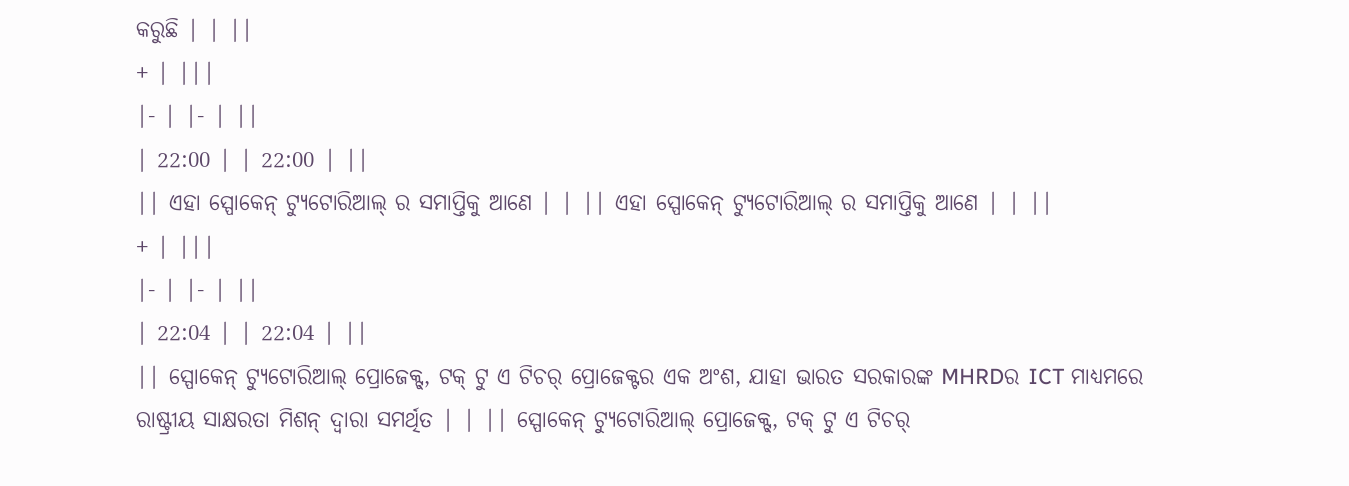କରୁଛି | | ||
+ | |||
|- | |- | ||
| 22:00 | | 22:00 | ||
|| ଏହା ସ୍ପୋକେନ୍ ଟ୍ୟୁଟୋରିଆଲ୍ ର ସମାପ୍ତିକୁ ଆଣେ | | || ଏହା ସ୍ପୋକେନ୍ ଟ୍ୟୁଟୋରିଆଲ୍ ର ସମାପ୍ତିକୁ ଆଣେ | | ||
+ | |||
|- | |- | ||
| 22:04 | | 22:04 | ||
|| ସ୍ପୋକେନ୍ ଟ୍ୟୁଟୋରିଆଲ୍ ପ୍ରୋଜେକ୍ଟ୍, ଟକ୍ ଟୁ ଏ ଟିଚର୍ ପ୍ରୋଜେକ୍ଟର ଏକ ଅଂଶ, ଯାହା ଭାରତ ସରକାରଙ୍କ MHRDର ICT ମାଧ୍ୟମରେ ରାଷ୍ଟ୍ରୀୟ ସାକ୍ଷରତା ମିଶନ୍ ଦ୍ୱାରା ସମର୍ଥିତ | | || ସ୍ପୋକେନ୍ ଟ୍ୟୁଟୋରିଆଲ୍ ପ୍ରୋଜେକ୍ଟ୍, ଟକ୍ ଟୁ ଏ ଟିଚର୍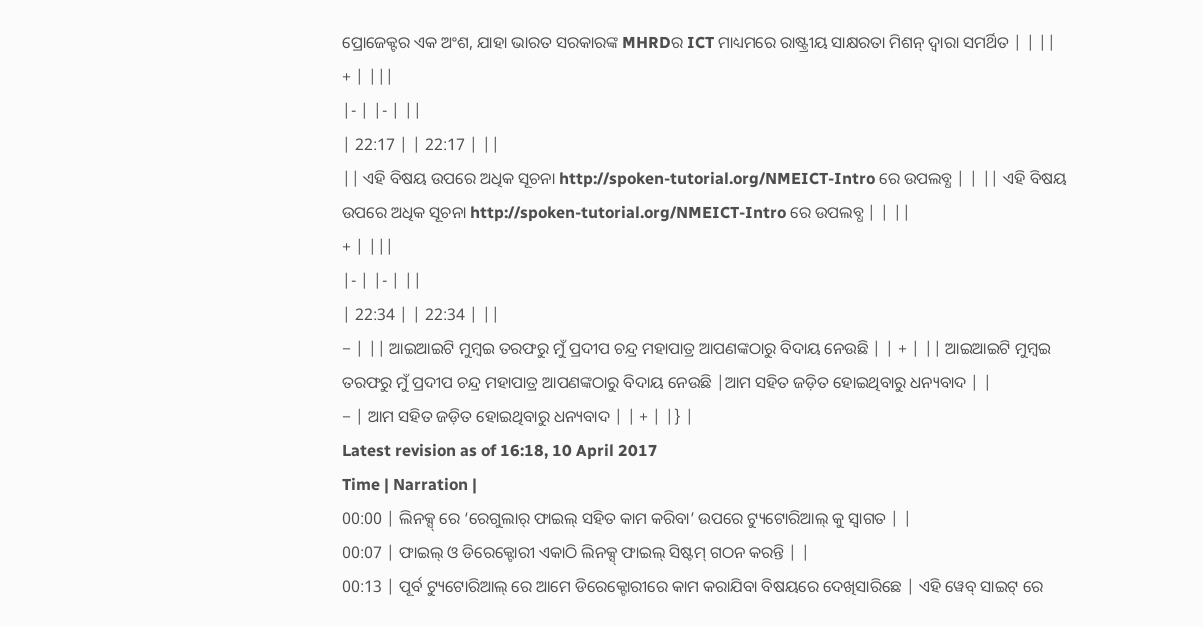ପ୍ରୋଜେକ୍ଟର ଏକ ଅଂଶ, ଯାହା ଭାରତ ସରକାରଙ୍କ MHRDର ICT ମାଧ୍ୟମରେ ରାଷ୍ଟ୍ରୀୟ ସାକ୍ଷରତା ମିଶନ୍ ଦ୍ୱାରା ସମର୍ଥିତ | | ||
+ | |||
|- | |- | ||
| 22:17 | | 22:17 | ||
|| ଏହି ବିଷୟ ଉପରେ ଅଧିକ ସୂଚନା http://spoken-tutorial.org/NMEICT-Intro ରେ ଉପଲବ୍ଧ | | || ଏହି ବିଷୟ ଉପରେ ଅଧିକ ସୂଚନା http://spoken-tutorial.org/NMEICT-Intro ରେ ଉପଲବ୍ଧ | | ||
+ | |||
|- | |- | ||
| 22:34 | | 22:34 | ||
− | || ଆଇଆଇଟି ମୁମ୍ୱଇ ତରଫରୁ ମୁଁ ପ୍ରଦୀପ ଚନ୍ଦ୍ର ମହାପାତ୍ର ଆପଣଙ୍କଠାରୁ ବିଦାୟ ନେଉଛି | | + | || ଆଇଆଇଟି ମୁମ୍ୱଇ ତରଫରୁ ମୁଁ ପ୍ରଦୀପ ଚନ୍ଦ୍ର ମହାପାତ୍ର ଆପଣଙ୍କଠାରୁ ବିଦାୟ ନେଉଛି |ଆମ ସହିତ ଜଡ଼ିତ ହୋଇଥିବାରୁ ଧନ୍ୟବାଦ | |
− | ଆମ ସହିତ ଜଡ଼ିତ ହୋଇଥିବାରୁ ଧନ୍ୟବାଦ | | + | |} |
Latest revision as of 16:18, 10 April 2017
Time | Narration |
00:00 | ଲିନକ୍ସ୍ ରେ ‘ରେଗୁଲାର୍ ଫାଇଲ୍ ସହିତ କାମ କରିବା’ ଉପରେ ଟ୍ୟୁଟୋରିଆଲ୍ କୁ ସ୍ୱାଗତ | |
00:07 | ଫାଇଲ୍ ଓ ଡିରେକ୍ଟୋରୀ ଏକାଠି ଲିନକ୍ସ୍ ଫାଇଲ୍ ସିଷ୍ଟମ୍ ଗଠନ କରନ୍ତି | |
00:13 | ପୂର୍ବ ଟ୍ୟୁଟୋରିଆଲ୍ ରେ ଆମେ ଡିରେକ୍ଟୋରୀରେ କାମ କରାଯିବା ବିଷୟରେ ଦେଖିସାରିଛେ | ଏହି ୱେବ୍ ସାଇଟ୍ ରେ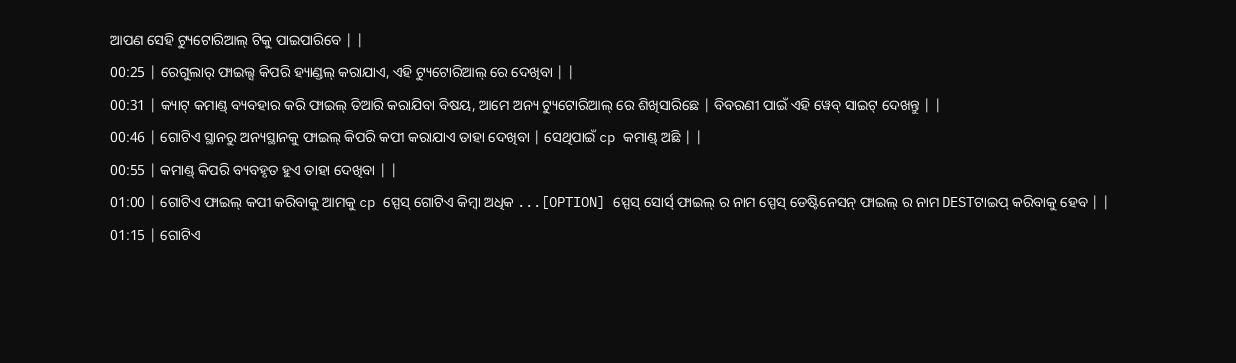ଆପଣ ସେହି ଟ୍ୟୁଟୋରିଆଲ୍ ଟିକୁ ପାଇପାରିବେ | |
00:25 | ରେଗୁଲାର୍ ଫାଇଲ୍ସ କିପରି ହ୍ୟାଣ୍ଡଲ୍ କରାଯାଏ, ଏହି ଟ୍ୟୁଟୋରିଆଲ୍ ରେ ଦେଖିବା | |
00:31 | କ୍ୟାଟ୍ କମାଣ୍ଡ୍ ବ୍ୟବହାର କରି ଫାଇଲ୍ ତିଆରି କରାଯିବା ବିଷୟ, ଆମେ ଅନ୍ୟ ଟ୍ୟୁଟୋରିଆଲ୍ ରେ ଶିଖିସାରିଛେ | ବିବରଣୀ ପାଇଁ ଏହି ୱେବ୍ ସାଇଟ୍ ଦେଖନ୍ତୁ | |
00:46 | ଗୋଟିଏ ସ୍ଥାନରୁ ଅନ୍ୟସ୍ଥାନକୁ ଫାଇଲ୍ କିପରି କପୀ କରାଯାଏ ତାହା ଦେଖିବା | ସେଥିପାଇଁ cp କମାଣ୍ଡ୍ ଅଛି | |
00:55 | କମାଣ୍ଡ୍ କିପରି ବ୍ୟବହୃତ ହୁଏ ତାହା ଦେଖିବା | |
01:00 | ଗୋଟିଏ ଫାଇଲ୍ କପୀ କରିବାକୁ ଆମକୁ cp ସ୍ପେସ୍ ଗୋଟିଏ କିମ୍ବା ଅଧିକ ...[OPTION] ସ୍ପେସ୍ ସୋର୍ସ୍ ଫାଇଲ୍ ର ନାମ ସ୍ପେସ୍ ଡେଷ୍ଟିନେସନ୍ ଫାଇଲ୍ ର ନାମ DESTଟାଇପ୍ କରିବାକୁ ହେବ | |
01:15 | ଗୋଟିଏ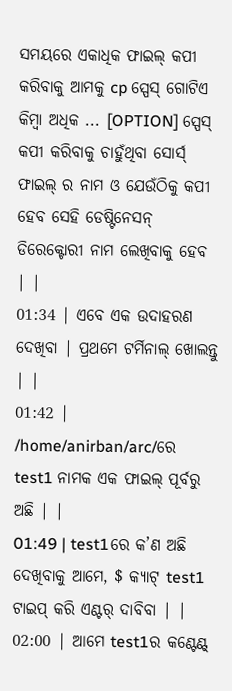ସମୟରେ ଏକାଧିକ ଫାଇଲ୍ କପୀ କରିବାକୁ ଆମକୁ cp ସ୍ପେସ୍ ଗୋଟିଏ କିମ୍ବା ଅଧିକ ... [OPTION] ସ୍ପେସ୍ କପୀ କରିବାକୁ ଚାହୁଁଥିବା ସୋର୍ସ୍ ଫାଇଲ୍ ର ନାମ ଓ ଯେଉଁଠିକୁ କପୀ ହେବ ସେହି ଡେଷ୍ଟିନେସନ୍ ଡିରେକ୍ଟୋରୀ ନାମ ଲେଖିବାକୁ ହେବ | |
01:34 | ଏବେ ଏକ ଉଦାହରଣ ଦେଖିବା | ପ୍ରଥମେ ଟର୍ମିନାଲ୍ ଖୋଲନ୍ତୁ | |
01:42 | /home/anirban/arc/ରେ test1 ନାମକ ଏକ ଫାଇଲ୍ ପୂର୍ବରୁ ଅଛି | |
01:49 | test1ରେ କ’ଣ ଅଛି ଦେଖିବାକୁ ଆମେ, $ କ୍ୟାଟ୍ test1 ଟାଇପ୍ କରି ଏଣ୍ଟର୍ ଦାବିବା | |
02:00 | ଆମେ test1ର କଣ୍ଟେଣ୍ଟ୍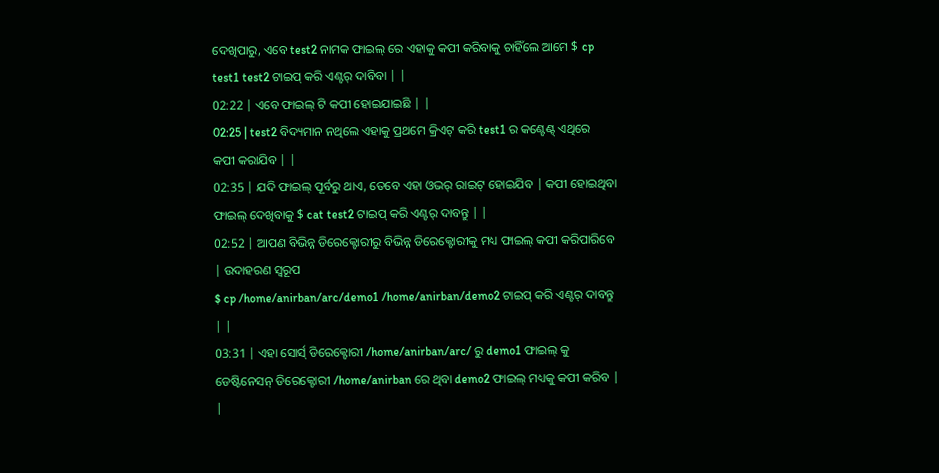ଦେଖିପାରୁ, ଏବେ test2 ନାମକ ଫାଇଲ୍ ରେ ଏହାକୁ କପୀ କରିବାକୁ ଚାହିଁଲେ ଆମେ $ cp test1 test2 ଟାଇପ୍ କରି ଏଣ୍ଟର୍ ଦାବିବା | |
02:22 | ଏବେ ଫାଇଲ୍ ଟି କପୀ ହୋଇଯାଇଛି | |
02:25 | test2 ବିଦ୍ୟମାନ ନଥିଲେ ଏହାକୁ ପ୍ରଥମେ କ୍ରିଏଟ୍ କରି test1 ର କଣ୍ଟେଣ୍ଟ୍ ଏଥିରେ କପୀ କରାଯିବ | |
02:35 | ଯଦି ଫାଇଲ୍ ପୂର୍ବରୁ ଥାଏ, ତେବେ ଏହା ଓଭର୍ ରାଇଟ୍ ହୋଇଯିବ | କପୀ ହୋଇଥିବା ଫାଇଲ୍ ଦେଖିବାକୁ $ cat test2 ଟାଇପ୍ କରି ଏଣ୍ଟର୍ ଦାବନ୍ତୁ | |
02:52 | ଆପଣ ବିଭିନ୍ନ ଡିରେକ୍ଟୋରୀରୁ ବିଭିନ୍ନ ଡିରେକ୍ଟୋରୀକୁ ମଧ୍ୟ ଫାଇଲ୍ କପୀ କରିପାରିବେ | ଉଦାହରଣ ସ୍ୱରୂପ
$ cp /home/anirban/arc/demo1 /home/anirban/demo2 ଟାଇପ୍ କରି ଏଣ୍ଟର୍ ଦାବନ୍ତୁ | |
03:31 | ଏହା ସୋର୍ସ୍ ଡିରେକ୍ଟୋରୀ /home/anirban/arc/ ରୁ demo1 ଫାଇଲ୍ କୁ ଡେଷ୍ଟିନେସନ୍ ଡିରେକ୍ଟୋରୀ /home/anirban ରେ ଥିବା demo2 ଫାଇଲ୍ ମଧ୍ୟକୁ କପୀ କରିବ | |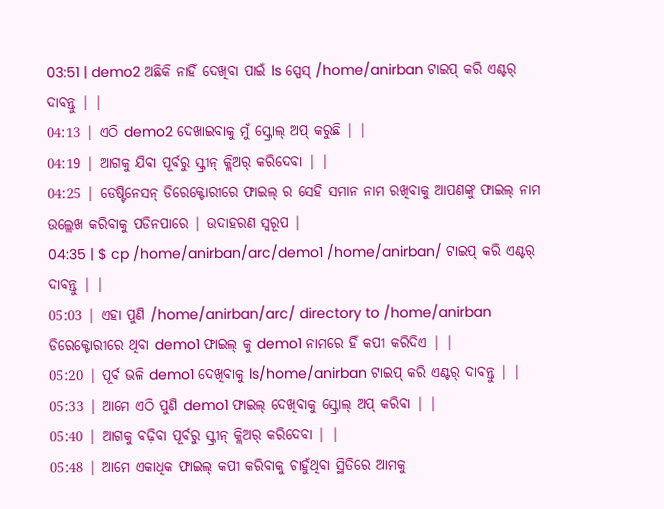03:51 | demo2 ଅଛିକି ନାହିଁ ଦେଖିବା ପାଇଁ ls ସ୍ପେସ୍ /home/anirban ଟାଇପ୍ କରି ଏଣ୍ଟର୍ ଦାବନ୍ତୁ | |
04:13 | ଏଠି demo2 ଦେଖାଇବାକୁ ମୁଁ ସ୍କ୍ରୋଲ୍ ଅପ୍ କରୁଛି | |
04:19 | ଆଗକୁ ଯିବା ପୂର୍ବରୁ ସ୍କ୍ରୀନ୍ କ୍ଲିଅର୍ କରିଦେବା | |
04:25 | ଡେଷ୍ଟିନେସନ୍ ଡିରେକ୍ଟୋରୀରେ ଫାଇଲ୍ ର ସେହି ସମାନ ନାମ ରଖିବାକୁ ଆପଣଙ୍କୁ ଫାଇଲ୍ ନାମ ଉଲ୍ଲେଖ କରିବାକୁ ପଡିନପାରେ | ଉଦାହରଣ ସ୍ୱରୂପ |
04:35 | $ cp /home/anirban/arc/demo1 /home/anirban/ ଟାଇପ୍ କରି ଏଣ୍ଟର୍ ଦାବନ୍ତୁ | |
05:03 | ଏହା ପୁଣି /home/anirban/arc/ directory to /home/anirban ଡିରେକ୍ଟୋରୀରେ ଥିବା demo1 ଫାଇଲ୍ କୁ demo1 ନାମରେ ହିଁ କପୀ କରିଦିଏ | |
05:20 | ପୂର୍ବ ଭଳି demo1 ଦେଖିବାକୁ ls/home/anirban ଟାଇପ୍ କରି ଏଣ୍ଟର୍ ଦାବନ୍ତୁ | |
05:33 | ଆମେ ଏଠି ପୁଣି demo1 ଫାଇଲ୍ ଦେଖିବାକୁ ସ୍କ୍ରୋଲ୍ ଅପ୍ କରିବା | |
05:40 | ଆଗକୁ ବଢ଼ିବା ପୂର୍ବରୁ ସ୍କ୍ରୀନ୍ କ୍ଲିଅର୍ କରିଦେବା | |
05:48 | ଆମେ ଏକାଧିକ ଫାଇଲ୍ କପୀ କରିବାକୁ ଚାହୁଁଥିବା ସ୍ଥିତିରେ ଆମକୁ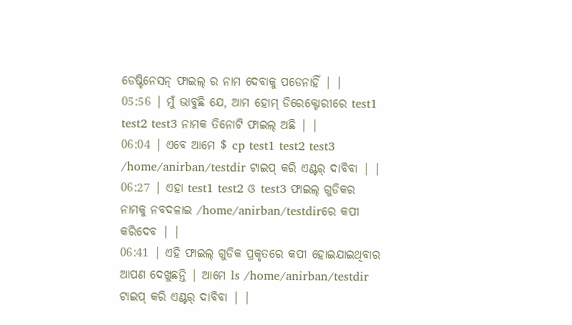ଡେଷ୍ଟିନେସନ୍ ଫାଇଲ୍ ର ନାମ ଦେବାକୁ ପଡେନାହିଁ | |
05:56 | ମୁଁ ଭାବୁଛି ଯେ, ଆମ ହୋମ୍ ଡିରେକ୍ଟୋରୀରେ test1 test2 test3 ନାମକ ତିନୋଟି ଫାଇଲ୍ ଅଛି | |
06:04 | ଏବେ ଆମେ $ cp test1 test2 test3 /home/anirban/testdir ଟାଇପ୍ କରି ଏଣ୍ଟର୍ ଦାବିବା | |
06:27 | ଏହା test1 test2 ଓ test3 ଫାଇଲ୍ ଗୁଡିକର ନାମକୁ ନବଦଳାଇ /home/anirban/testdirରେ କପୀ କରିଦେବ | |
06:41 | ଏହି ଫାଇଲ୍ ଗୁଡିକ ପ୍ରକୃତରେ କପୀ ହୋଇଯାଇଥିବାର ଆପଣ ଦେଖୁଛନ୍ତି | ଆମେ ls /home/anirban/testdir ଟାଇପ୍ କରି ଏଣ୍ଟର୍ ଦାବିବା | |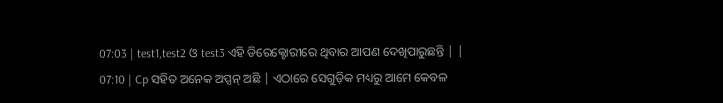07:03 | test1,test2 ଓ test3 ଏହି ଡିରେକ୍ଟୋରୀରେ ଥିବାର ଆପଣ ଦେଖିପାରୁଛନ୍ତି | |
07:10 | Cp ସହିତ ଅନେକ ଅପ୍ସନ୍ ଅଛି | ଏଠାରେ ସେଗୁଡ଼ିକ ମଧ୍ୟରୁ ଆମେ କେବଳ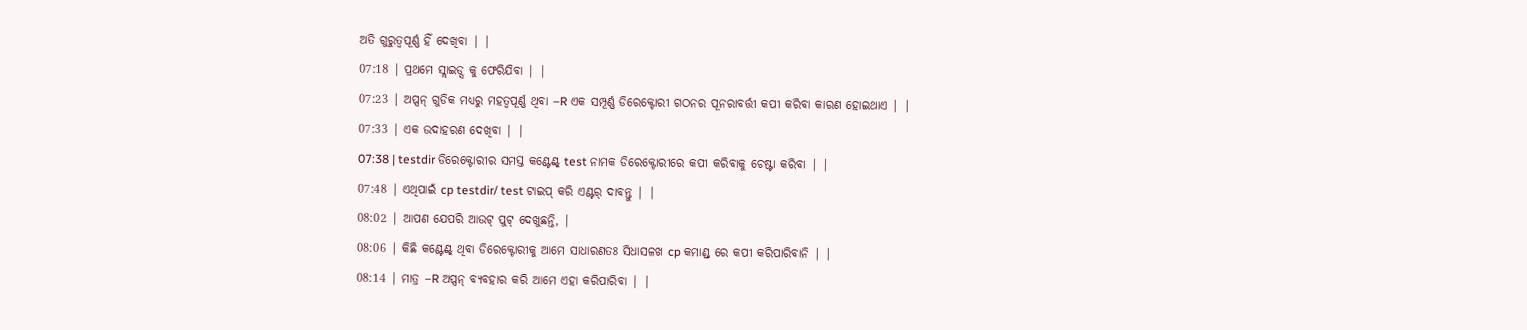ଅତି ଗୁରୁତ୍ୱପୂର୍ଣ୍ଣ ହିଁ ଦେଖିବା | |
07:18 | ପ୍ରଥମେ ସ୍ଲାଇଡ୍ସ କୁ ଫେରିଯିବା | |
07:23 | ଅପ୍ସନ୍ ଗୁଡିକ ମଧ୍ୟରୁ ମହତ୍ୱପୂର୍ଣ୍ଣ ଥିବା –R ଏକ ସମ୍ପୂର୍ଣ୍ଣ ଡିରେକ୍ଟୋରୀ ଗଠନର ପୂନରାବର୍ତ୍ତୀ କପୀ କରିବା କାରଣ ହୋଇଥାଏ | |
07:33 | ଏକ ଉଦାହରଣ ଦେଖିବା | |
07:38 | testdir ଡିରେକ୍ଟୋରୀର ସମସ୍ତ କଣ୍ଟେଣ୍ଟ୍ test ନାମକ ଡିରେକ୍ଟୋରୀରେ କପୀ କରିବାକୁ ଚେଷ୍ଟା କରିବା | |
07:48 | ଏଥିପାଇଁ cp testdir/ test ଟାଇପ୍ କରି ଏଣ୍ଟର୍ ଦାବନ୍ତୁ | |
08:02 | ଆପଣ ଯେପରି ଆଉଟ୍ ପୁଟ୍ ଦେଖୁଛନ୍ତି, |
08:06 | କିଛି କଣ୍ଟେଣ୍ଟ୍ ଥିବା ଡିରେକ୍ଟୋରୀକୁ ଆମେ ସାଧାରଣତଃ ସିଧାସଳଖ cp କମାଣ୍ଡ୍ ରେ କପୀ କରିପାରିବାନି | |
08:14 | ମାତ୍ର –R ଅପ୍ସନ୍ ବ୍ୟବହାର କରି ଆମେ ଏହା କରିପାରିବା | |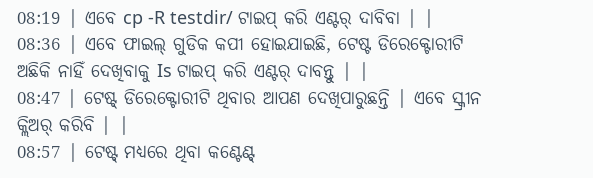08:19 | ଏବେ cp -R testdir/ ଟାଇପ୍ କରି ଏଣ୍ଟର୍ ଦାବିବା | |
08:36 | ଏବେ ଫାଇଲ୍ ଗୁଡିକ କପୀ ହୋଇଯାଇଛି, ଟେଷ୍ଟ ଡିରେକ୍ଟୋରୀଟି ଅଛିକି ନାହିଁ ଦେଖିବାକୁ Is ଟାଇପ୍ କରି ଏଣ୍ଟର୍ ଦାବନ୍ତୁ | |
08:47 | ଟେଷ୍ଟ୍ ଡିରେକ୍ଟୋରୀଟି ଥିବାର ଆପଣ ଦେଖିପାରୁଛନ୍ତି | ଏବେ ସ୍କ୍ରୀନ କ୍ଲିଅର୍ କରିବି | |
08:57 | ଟେଷ୍ଟ୍ ମଧ୍ୟରେ ଥିବା କଣ୍ଟେଣ୍ଟ୍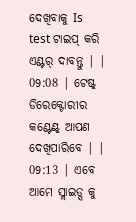ଦେଖିବାକୁ Is test ଟାଇପ୍ କରି ଏଣ୍ଟର୍ ଦାବନ୍ତୁ | |
09:08 | ଟେଷ୍ଟ୍ ଡିରେକ୍ଟୋରୀର କଣ୍ଟେଣ୍ଟ୍ ଆପଣ ଦେଖିପାରିବେ | |
09:13 | ଏବେ ଆମେ ସ୍ଲାଇଡ୍ସ କୁ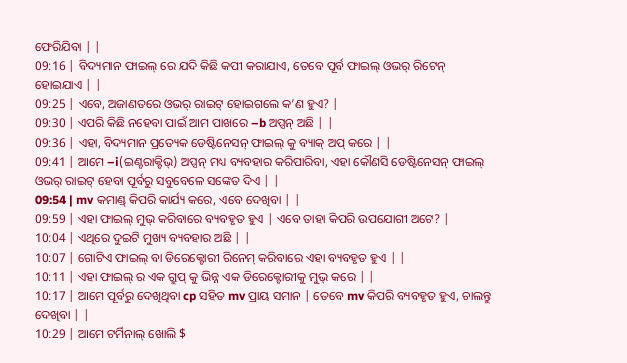ଫେରିଯିବା | |
09:16 | ବିଦ୍ୟମାନ ଫାଇଲ୍ ରେ ଯଦି କିଛି କପୀ କରାଯାଏ, ତେବେ ପୂର୍ବ ଫାଇଲ୍ ଓଭର୍ ରିଟେନ୍ ହୋଇଯାଏ | |
09:25 | ଏବେ, ଅଜାଣତରେ ଓଭର୍ ରାଇଟ୍ ହୋଇଗଲେ କ’ଣ ହୁଏ? |
09:30 | ଏପରି କିଛି ନହେବା ପାଇଁ ଆମ ପାଖରେ –b ଅପ୍ସନ୍ ଅଛି | |
09:36 | ଏହା, ବିଦ୍ୟମାନ ପ୍ରତ୍ୟେକ ଡେଷ୍ଟିନେସନ୍ ଫାଇଲ୍ କୁ ବ୍ୟାକ୍ ଅପ୍ କରେ | |
09:41 | ଆମେ –i(ଇଣ୍ଟରାକ୍ଟିଭ୍) ଅପ୍ସନ୍ ମଧ୍ୟ ବ୍ୟବହାର କରିପାରିବା, ଏହା କୌଣସି ଡେଷ୍ଟିନେସନ୍ ଫାଇଲ୍ ଓଭର୍ ରାଇଟ୍ ହେବା ପୂର୍ବରୁ ସବୁବେଳେ ସଙ୍କେତ ଦିଏ | |
09:54 | mv କମାଣ୍ଡ୍ କିପରି କାର୍ଯ୍ୟ କରେ, ଏବେ ଦେଖିବା | |
09:59 | ଏହା ଫାଇଲ୍ ମୁଭ୍ କରିବାରେ ବ୍ୟବହୃତ ହୁଏ | ଏବେ ତାହା କିପରି ଉପଯୋଗୀ ଅଟେ? |
10:04 | ଏଥିରେ ଦୁଇଟି ମୁଖ୍ୟ ବ୍ୟବହାର ଅଛି | |
10:07 | ଗୋଟିଏ ଫାଇଲ୍ ବା ଡିରେକ୍ଟୋରୀ ରିନେମ୍ କରିବାରେ ଏହା ବ୍ୟବହୃତ ହୁଏ | |
10:11 | ଏହା ଫାଇଲ୍ ର ଏକ ଗ୍ରୁପ୍ କୁ ଭିନ୍ନ ଏକ ଡିରେକ୍ଟୋରୀକୁ ମୁଭ୍ କରେ | |
10:17 | ଆମେ ପୂର୍ବରୁ ଦେଖିଥିବା cp ସହିତ mv ପ୍ରାୟ ସମାନ | ତେବେ mv କିପରି ବ୍ୟବହୃତ ହୁଏ, ଚାଲନ୍ତୁ ଦେଖିବା | |
10:29 | ଆମେ ଟର୍ମିନାଲ୍ ଖୋଲି $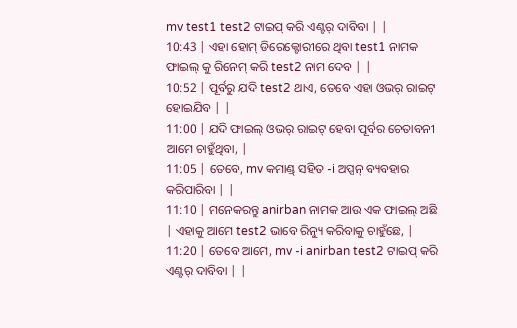mv test1 test2 ଟାଇପ୍ କରି ଏଣ୍ଟର୍ ଦାବିବା | |
10:43 | ଏହା ହୋମ୍ ଡିରେକ୍ଟୋରୀରେ ଥିବା test1 ନାମକ ଫାଇଲ୍ କୁ ରିନେମ୍ କରି test2 ନାମ ଦେବ | |
10:52 | ପୂର୍ବରୁ ଯଦି test2 ଥାଏ, ତେବେ ଏହା ଓଭର୍ ରାଇଟ୍ ହୋଇଯିବ | |
11:00 | ଯଦି ଫାଇଲ୍ ଓଭର୍ ରାଇଟ୍ ହେବା ପୂର୍ବର ଚେତାବନୀ ଆମେ ଚାହୁଁଥିବା, |
11:05 | ତେବେ, mv କମାଣ୍ଡ୍ ସହିତ -i ଅପ୍ସନ୍ ବ୍ୟବହାର କରିପାରିବା | |
11:10 | ମନେକରନ୍ତୁ anirban ନାମକ ଆଉ ଏକ ଫାଇଲ୍ ଅଛି | ଏହାକୁ ଆମେ test2 ଭାବେ ରିନ୍ୟୁ କରିବାକୁ ଚାହୁଁଛେ, |
11:20 | ତେବେ ଆମେ, mv -i anirban test2 ଟାଇପ୍ କରି ଏଣ୍ଟର୍ ଦାବିବା | |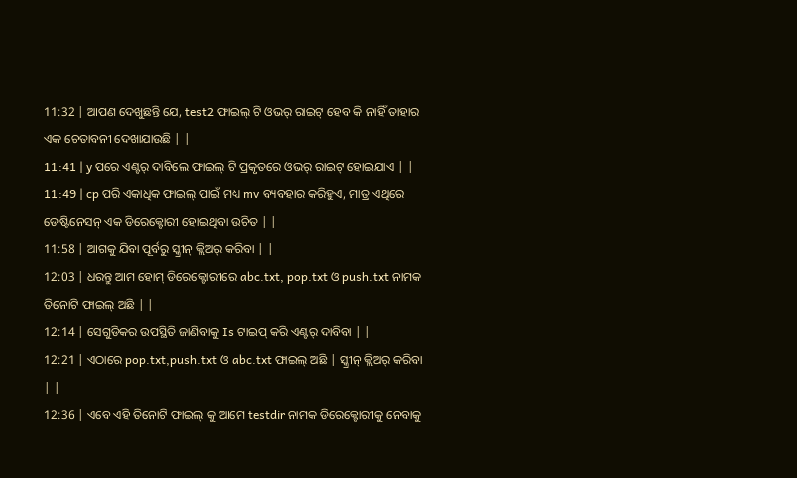11:32 | ଆପଣ ଦେଖୁଛନ୍ତି ଯେ, test2 ଫାଇଲ୍ ଟି ଓଭର୍ ରାଇଟ୍ ହେବ କି ନାହିଁ ତାହାର ଏକ ଚେତାବନୀ ଦେଖାଯାଉଛି | |
11:41 | y ପରେ ଏଣ୍ଟର୍ ଦାବିଲେ ଫାଇଲ୍ ଟି ପ୍ରକୃତରେ ଓଭର୍ ରାଇଟ୍ ହୋଇଯାଏ | |
11:49 | cp ପରି ଏକାଧିକ ଫାଇଲ୍ ପାଇଁ ମଧ୍ୟ mv ବ୍ୟବହାର କରିହୁଏ, ମାତ୍ର ଏଥିରେ ଡେଷ୍ଟିନେସନ୍ ଏକ ଡିରେକ୍ଟୋରୀ ହୋଇଥିବା ଉଚିତ | |
11:58 | ଆଗକୁ ଯିବା ପୂର୍ବରୁ ସ୍କ୍ରୀନ୍ କ୍ଲିଅର୍ କରିବା | |
12:03 | ଧରନ୍ତୁ ଆମ ହୋମ୍ ଡିରେକ୍ଟୋରୀରେ abc.txt, pop.txt ଓ push.txt ନାମକ ତିନୋଟି ଫାଇଲ୍ ଅଛି | |
12:14 | ସେଗୁଡିକର ଉପସ୍ଥିତି ଜାଣିବାକୁ Is ଟାଇପ୍ କରି ଏଣ୍ଟର୍ ଦାବିବା | |
12:21 | ଏଠାରେ pop.txt,push.txt ଓ abc.txt ଫାଇଲ୍ ଅଛି | ସ୍କ୍ରୀନ୍ କ୍ଲିଅର୍ କରିବା | |
12:36 | ଏବେ ଏହି ତିନୋଟି ଫାଇଲ୍ କୁ ଆମେ testdir ନାମକ ଡିରେକ୍ଟୋରୀକୁ ନେବାକୁ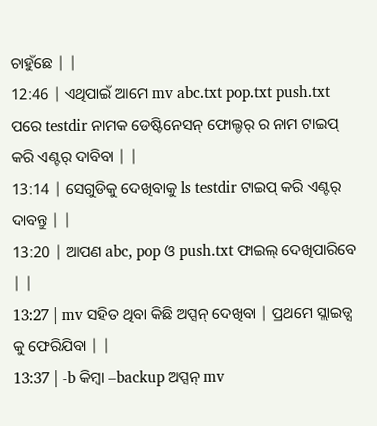ଚାହୁଁଛେ | |
12:46 | ଏଥିପାଇଁ ଆମେ mv abc.txt pop.txt push.txt ପରେ testdir ନାମକ ଡେଷ୍ଟିନେସନ୍ ଫୋଲ୍ଡର୍ ର ନାମ ଟାଇପ୍ କରି ଏଣ୍ଟର୍ ଦାବିବା | |
13:14 | ସେଗୁଡିକୁ ଦେଖିବାକୁ ls testdir ଟାଇପ୍ କରି ଏଣ୍ଟର୍ ଦାବନ୍ତୁ | |
13:20 | ଆପଣ abc, pop ଓ push.txt ଫାଇଲ୍ ଦେଖିପାରିବେ | |
13:27 | mv ସହିତ ଥିବା କିଛି ଅପ୍ସନ୍ ଦେଖିବା | ପ୍ରଥମେ ସ୍ଲାଇଡ୍ସ କୁ ଫେରିଯିବା | |
13:37 | -b କିମ୍ୱା –backup ଅପ୍ସନ୍ mv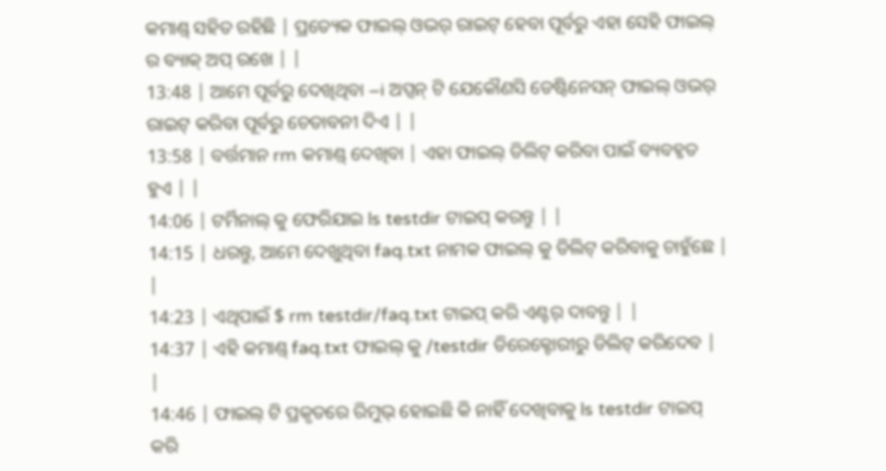କମାଣ୍ଡ୍ ସହିତ ରହିଛି | ପ୍ରତ୍ୟେକ ଫାଇଲ୍ ଓଭର୍ ରାଇଟ୍ ହେବା ପୂର୍ବରୁ ଏହା ସେହି ଫାଇଲ୍ ର ବ୍ୟାକ୍ ଅପ୍ ରଖେ | |
13:48 | ଆମେ ପୂର୍ବରୁ ଦେଖିଥିବା –i ଅପ୍ସନ୍ ଟି ଯେକୌଣସି ଡେଷ୍ଟିନେସନ୍ ଫାଇଲ୍ ଓଭର୍ ରାଇଟ୍ କରିବା ପୂର୍ବରୁ ଚେତାବନୀ ଦିଏ | |
13:58 | ବର୍ତ୍ତମାନ rm କମାଣ୍ଡ୍ ଦେଖିବା | ଏହା ଫାଇଲ୍ ଡିଲିଟ୍ କରିବା ପାଇଁ ବ୍ୟବହୃତ ହୁଏ | |
14:06 | ଟର୍ମିନାଲ୍ କୁ ଫେରିଯାଇ ls testdir ଟାଇପ୍ କରନ୍ତୁ | |
14:15 | ଧରନ୍ତୁ, ଆମେ ଦେଖୁଥିବା faq.txt ନାମକ ଫାଇଲ୍ କୁ ଡିଲିଟ୍ କରିବାକୁ ଚାହୁଁଛେ | |
14:23 | ଏଥିପାଇଁ $ rm testdir/faq.txt ଟାଇପ୍ କରି ଏଣ୍ଟର୍ ଦାବନ୍ତୁ | |
14:37 | ଏହି କମାଣ୍ଡ୍ faq.txt ଫାଇଲ୍ କୁ /testdir ଡିରେକ୍ଟୋରୀରୁ ଡିଲିଟ୍ କରିଦେବ | |
14:46 | ଫାଇଲ୍ ଟି ପ୍ରକୃତରେ ରିମୁଭ୍ ହୋଇଛି କି ନାହିଁ ଦେଖିବାକୁ ls testdir ଟାଇପ୍ କରି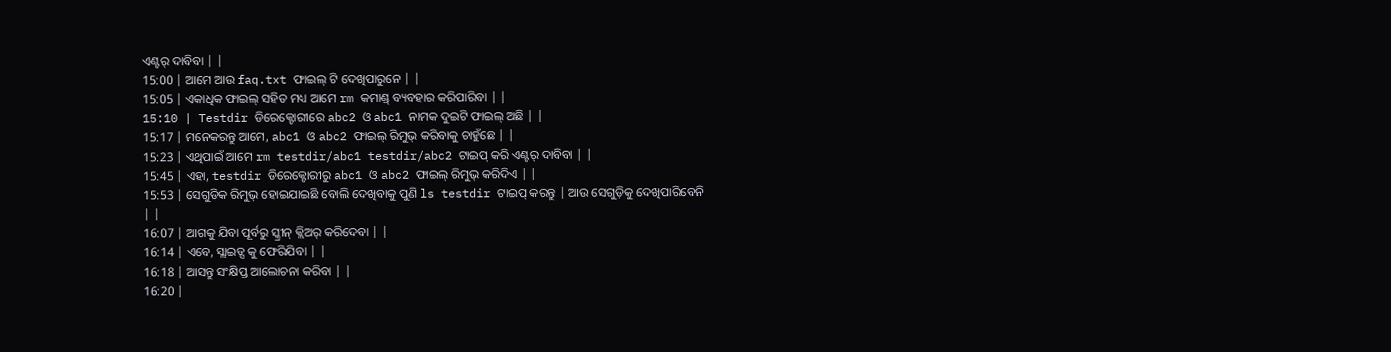ଏଣ୍ଟର୍ ଦାବିବା | |
15:00 | ଆମେ ଆଉ faq.txt ଫାଇଲ୍ ଟି ଦେଖିପାରୁନେ | |
15:05 | ଏକାଧିକ ଫାଇଲ୍ ସହିତ ମଧ୍ୟ ଆମେ rm କମାଣ୍ଡ୍ ବ୍ୟବହାର କରିପାରିବା | |
15:10 | Testdir ଡିରେକ୍ଟୋରୀରେ abc2 ଓ abc1 ନାମକ ଦୁଇଟି ଫାଇଲ୍ ଅଛି | |
15:17 | ମନେକରନ୍ତୁ ଆମେ, abc1 ଓ abc2 ଫାଇଲ୍ ରିମୁଭ୍ କରିବାକୁ ଚାହୁଁଛେ | |
15:23 | ଏଥିପାଇଁ ଆମେ rm testdir/abc1 testdir/abc2 ଟାଇପ୍ କରି ଏଣ୍ଟର୍ ଦାବିବା | |
15:45 | ଏହା, testdir ଡିରେକ୍ଟୋରୀରୁ abc1 ଓ abc2 ଫାଇଲ୍ ରିମୁଭ୍ କରିଦିଏ | |
15:53 | ସେଗୁଡିକ ରିମୁଭ୍ ହୋଇଯାଇଛି ବୋଲି ଦେଖିବାକୁ ପୁଣି ls testdir ଟାଇପ୍ କରନ୍ତୁ | ଆଉ ସେଗୁଡ଼ିକୁ ଦେଖିପାରିବେନି | |
16:07 | ଆଗକୁ ଯିବା ପୂର୍ବରୁ ସ୍କ୍ରୀନ୍ କ୍ଲିଅର୍ କରିଦେବା | |
16:14 | ଏବେ, ସ୍ଲାଇଡ୍ସ କୁ ଫେରିଯିବା | |
16:18 | ଆସନ୍ତୁ ସଂକ୍ଷିପ୍ତ ଆଲୋଚନା କରିବା | |
16:20 |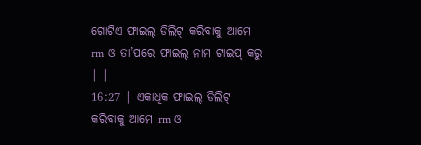ଗୋଟିଏ ଫାଇଲ୍ ଡିଲିଟ୍ କରିବାକୁ ଆମେ rm ଓ ତା’ପରେ ଫାଇଲ୍ ନାମ ଟାଇପ୍ କରୁ | |
16:27 | ଏକାଧିକ ଫାଇଲ୍ ଡିଲିଟ୍ କରିବାକୁ ଆମେ rm ଓ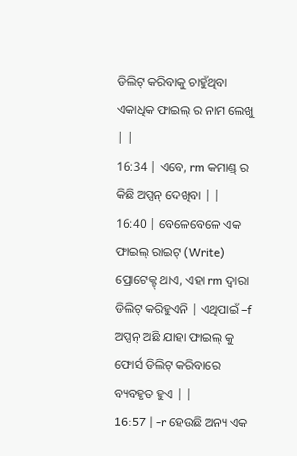ଡିଲିଟ୍ କରିବାକୁ ଚାହୁଁଥିବା ଏକାଧିକ ଫାଇଲ୍ ର ନାମ ଲେଖୁ | |
16:34 | ଏବେ, rm କମାଣ୍ଡ୍ ର କିଛି ଅପ୍ସନ୍ ଦେଖିବା | |
16:40 | ବେଳେବେଳେ ଏକ ଫାଇଲ୍ ରାଇଟ୍ (Write) ପ୍ରୋଟେକ୍ଟ୍ ଥାଏ, ଏହା rm ଦ୍ୱାରା ଡିଲିଟ୍ କରିହୁଏନି | ଏଥିପାଇଁ –f ଅପ୍ସନ୍ ଅଛି ଯାହା ଫାଇଲ୍ କୁ ଫୋର୍ସ ଡିଲିଟ୍ କରିବାରେ ବ୍ୟବହୃତ ହୁଏ | |
16:57 | -r ହେଉଛି ଅନ୍ୟ ଏକ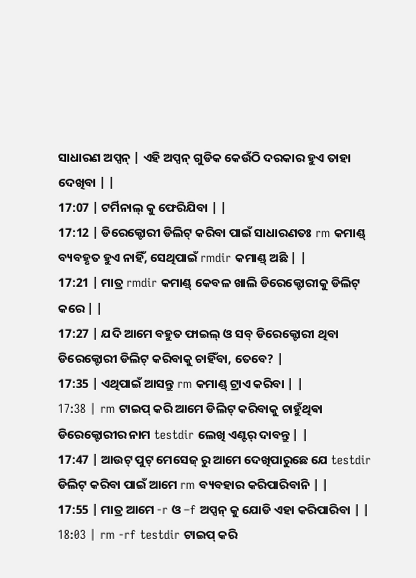ସାଧାରଣ ଅପ୍ସନ୍ | ଏହି ଅପ୍ସନ୍ ଗୁଡିକ କେଉଁଠି ଦରକାର ହୁଏ ତାହା ଦେଖିବା | |
17:07 | ଟର୍ମିନାଲ୍ କୁ ଫେରିଯିବା | |
17:12 | ଡିରେକ୍ଟୋରୀ ଡିଲିଟ୍ କରିବା ପାଇଁ ସାଧାରଣତଃ rm କମାଣ୍ଡ୍ ବ୍ୟବହୃତ ହୁଏ ନାହିଁ, ସେଥିପାଇଁ rmdir କମାଣ୍ଡ୍ ଅଛି | |
17:21 | ମାତ୍ର rmdir କମାଣ୍ଡ୍ କେବଳ ଖାଲି ଡିରେକ୍ଟୋରୀକୁ ଡିଲିଟ୍ କରେ | |
17:27 | ଯଦି ଆମେ ବହୁତ ଫାଇଲ୍ ଓ ସବ୍ ଡିରେକ୍ଟୋରୀ ଥିବା ଡିରେକ୍ଟୋରୀ ଡିଲିଟ୍ କରିବାକୁ ଚାହିଁବା, ତେବେ? |
17:35 | ଏଥିପାଇଁ ଆସନ୍ତୁ rm କମାଣ୍ଡ୍ ଟ୍ରାଏ କରିବା | |
17:38 | rm ଟାଇପ୍ କରି ଆମେ ଡିଲିଟ୍ କରିବାକୁ ଚାହୁଁଥିଵା ଡିରେକ୍ଟୋରୀର ନାମ testdir ଲେଖି ଏଣ୍ଟର୍ ଦାବନ୍ତୁ | |
17:47 | ଆଉଟ୍ ପୁଟ୍ ମେସେଜ୍ ରୁ ଆମେ ଦେଖିପାରୁଛେ ଯେ testdir ଡିଲିଟ୍ କରିବା ପାଇଁ ଆମେ rm ବ୍ୟବହାର କରିପାରିବାନି | |
17:55 | ମାତ୍ର ଆମେ -r ଓ –f ଅପ୍ସନ୍ କୁ ଯୋଡି ଏହା କରିପାରିବା | |
18:03 | rm -rf testdir ଟାଇପ୍ କରି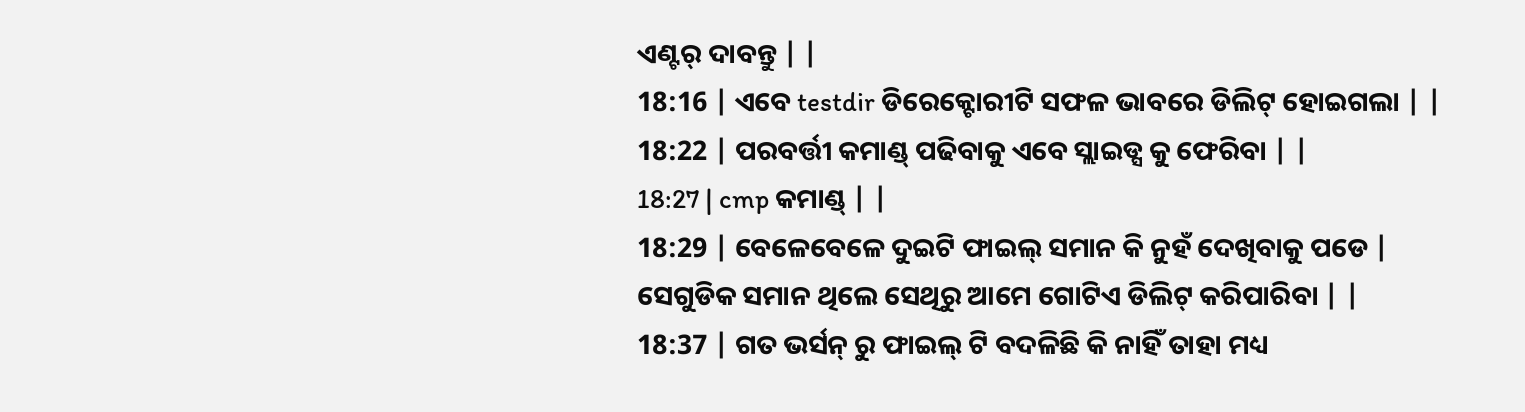ଏଣ୍ଟର୍ ଦାବନ୍ତୁ | |
18:16 | ଏବେ testdir ଡିରେକ୍ଟୋରୀଟି ସଫଳ ଭାବରେ ଡିଲିଟ୍ ହୋଇଗଲା | |
18:22 | ପରବର୍ତ୍ତୀ କମାଣ୍ଡ୍ ପଢିବାକୁ ଏବେ ସ୍ଲାଇଡ୍ସ କୁ ଫେରିବା | |
18:27 | cmp କମାଣ୍ଡ୍ | |
18:29 | ବେଳେବେଳେ ଦୁଇଟି ଫାଇଲ୍ ସମାନ କି ନୁହଁ ଦେଖିବାକୁ ପଡେ | ସେଗୁଡିକ ସମାନ ଥିଲେ ସେଥିରୁ ଆମେ ଗୋଟିଏ ଡିଲିଟ୍ କରିପାରିବା | |
18:37 | ଗତ ଭର୍ସନ୍ ରୁ ଫାଇଲ୍ ଟି ବଦଳିଛି କି ନାହିଁ ତାହା ମଧ୍ୟ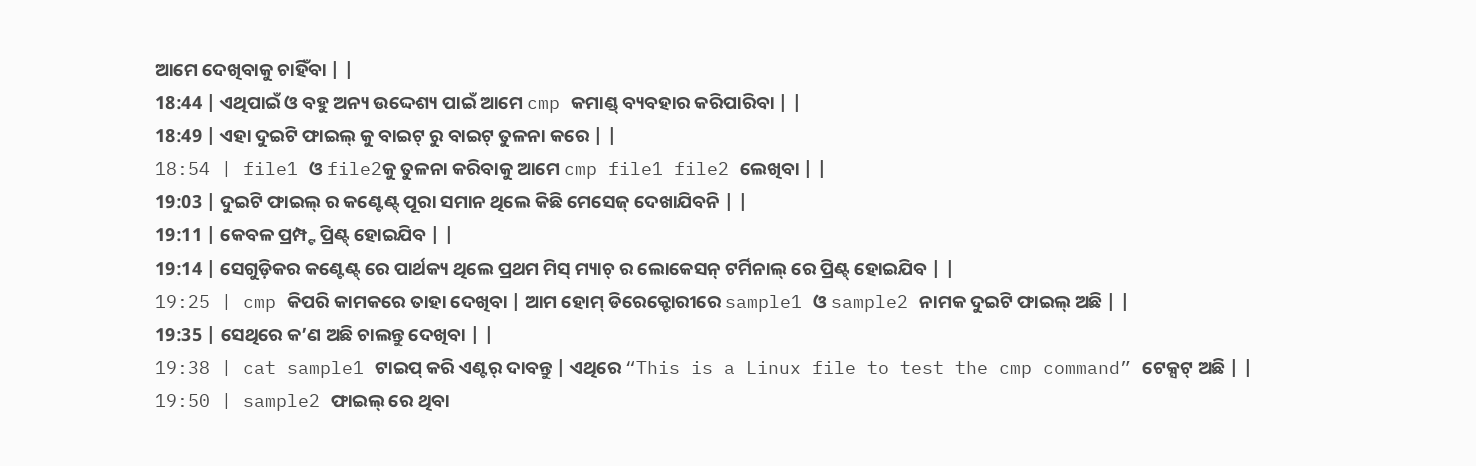ଆମେ ଦେଖିବାକୁ ଚାହିଁବା | |
18:44 | ଏଥିପାଇଁ ଓ ବହୁ ଅନ୍ୟ ଉଦ୍ଦେଶ୍ୟ ପାଇଁ ଆମେ cmp କମାଣ୍ଡ୍ ବ୍ୟବହାର କରିପାରିବା | |
18:49 | ଏହା ଦୁଇଟି ଫାଇଲ୍ କୁ ବାଇଟ୍ ରୁ ବାଇଟ୍ ତୁଳନା କରେ | |
18:54 | file1 ଓ file2କୁ ତୁଳନା କରିବାକୁ ଆମେ cmp file1 file2 ଲେଖିବା | |
19:03 | ଦୁଇଟି ଫାଇଲ୍ ର କଣ୍ଟେଣ୍ଟ୍ ପୂରା ସମାନ ଥିଲେ କିଛି ମେସେଜ୍ ଦେଖାଯିବନି | |
19:11 | କେବଳ ପ୍ରମ୍ପ୍ଟ ପ୍ରିଣ୍ଟ୍ ହୋଇଯିବ | |
19:14 | ସେଗୁଡ଼ିକର କଣ୍ଟେଣ୍ଟ୍ ରେ ପାର୍ଥକ୍ୟ ଥିଲେ ପ୍ରଥମ ମିସ୍ ମ୍ୟାଚ୍ ର ଲୋକେସନ୍ ଟର୍ମିନାଲ୍ ରେ ପ୍ରିଣ୍ଟ୍ ହୋଇଯିବ | |
19:25 | cmp କିପରି କାମକରେ ତାହା ଦେଖିବା | ଆମ ହୋମ୍ ଡିରେକ୍ଟୋରୀରେ sample1 ଓ sample2 ନାମକ ଦୁଇଟି ଫାଇଲ୍ ଅଛି | |
19:35 | ସେଥିରେ କ’ଣ ଅଛି ଚାଲନ୍ତୁ ଦେଖିବା | |
19:38 | cat sample1 ଟାଇପ୍ କରି ଏଣ୍ଟର୍ ଦାବନ୍ତୁ | ଏଥିରେ “This is a Linux file to test the cmp command” ଟେକ୍ସଟ୍ ଅଛି | |
19:50 | sample2 ଫାଇଲ୍ ରେ ଥିବା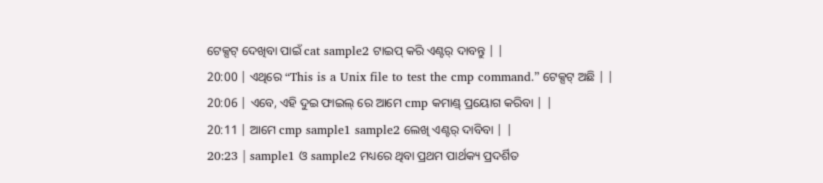ଟେକ୍ସଟ୍ ଦେଖିବା ପାଇଁ cat sample2 ଟାଇପ୍ କରି ଏଣ୍ଟର୍ ଦାବନ୍ତୁ | |
20:00 | ଏଥିରେ “This is a Unix file to test the cmp command.” ଟେକ୍ସଟ୍ ଅଛି | |
20:06 | ଏବେ, ଏହି ଦୁଇ ଫାଇଲ୍ ରେ ଆମେ cmp କମାଣ୍ଡ୍ ପ୍ରୟୋଗ କରିବା | |
20:11 | ଆମେ cmp sample1 sample2 ଲେଖି ଏଣ୍ଟର୍ ଦାବିବା | |
20:23 | sample1 ଓ sample2 ମଧ୍ୟରେ ଥିବା ପ୍ରଥମ ପାର୍ଥକ୍ୟ ପ୍ରଦର୍ଶିତ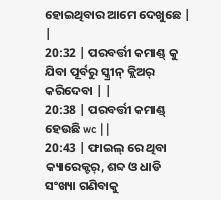ହୋଇଥିବାର ଆମେ ଦେଖୁଛେ | |
20:32 | ପରବର୍ତ୍ତୀ କମାଣ୍ଡ୍ କୁ ଯିବା ପୂର୍ବରୁ ସ୍କ୍ରୀନ୍ କ୍ଲିଅର୍ କରିଦେବା | |
20:38 | ପରବର୍ତ୍ତୀ କମାଣ୍ଡ୍ ହେଉଛି wc | |
20:43 | ଫାଇଲ୍ ରେ ଥିବା କ୍ୟାରେକ୍ଟର୍, ଶବ୍ଦ ଓ ଧାଡି ସଂଖ୍ୟା ଗଣିବାକୁ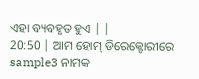ଏହା ବ୍ୟବହୃତ ହୁଏ | |
20:50 | ଆମ ହୋମ୍ ଡିରେକ୍ଟୋରୀରେ sample3 ନାମକ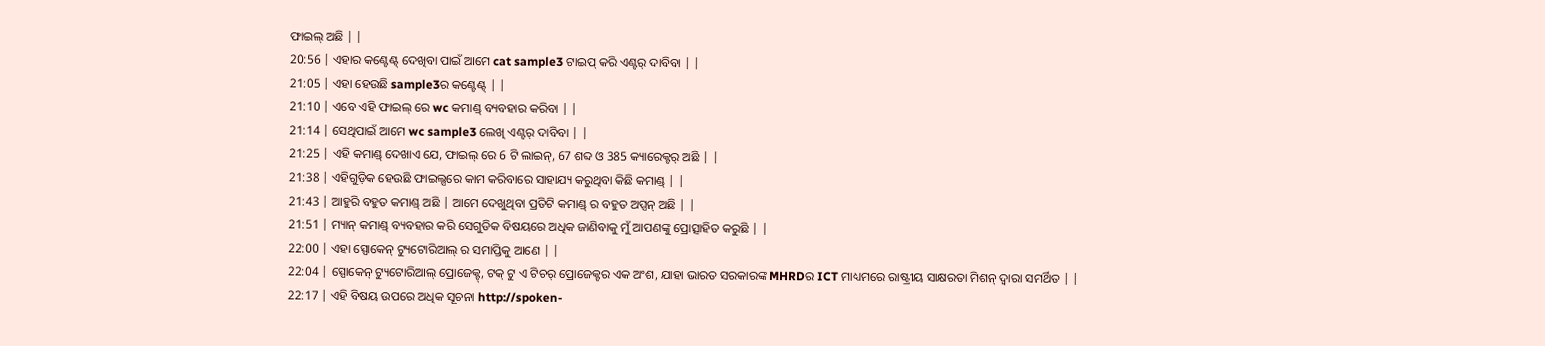ଫାଇଲ୍ ଅଛି | |
20:56 | ଏହାର କଣ୍ଟେଣ୍ଟ୍ ଦେଖିବା ପାଇଁ ଆମେ cat sample3 ଟାଇପ୍ କରି ଏଣ୍ଟର୍ ଦାବିବା | |
21:05 | ଏହା ହେଉଛି sample3ର କଣ୍ଟେଣ୍ଟ୍ | |
21:10 | ଏବେ ଏହି ଫାଇଲ୍ ରେ wc କମାଣ୍ଡ୍ ବ୍ୟବହାର କରିବା | |
21:14 | ସେଥିପାଇଁ ଆମେ wc sample3 ଲେଖି ଏଣ୍ଟର୍ ଦାବିବା | |
21:25 | ଏହି କମାଣ୍ଡ୍ ଦେଖାଏ ଯେ, ଫାଇଲ୍ ରେ 6 ଟି ଲାଇନ୍, 67 ଶବ୍ଦ ଓ 385 କ୍ୟାରେକ୍ଟର୍ ଅଛି | |
21:38 | ଏହିଗୁଡ଼ିକ ହେଉଛି ଫାଇଲ୍ସରେ କାମ କରିବାରେ ସାହାଯ୍ୟ କରୁଥିବା କିଛି କମାଣ୍ଡ୍ | |
21:43 | ଆହୁରି ବହୁତ କମାଣ୍ଡ୍ ଅଛି | ଆମେ ଦେଖୁଥିବା ପ୍ରତିଟି କମାଣ୍ଡ୍ ର ବହୁତ ଅପ୍ସନ୍ ଅଛି | |
21:51 | ମ୍ୟାନ୍ କମାଣ୍ଡ୍ ବ୍ୟବହାର କରି ସେଗୁଡିକ ବିଷୟରେ ଅଧିକ ଜାଣିବାକୁ ମୁଁ ଆପଣଙ୍କୁ ପ୍ରୋତ୍ସାହିତ କରୁଛି | |
22:00 | ଏହା ସ୍ପୋକେନ୍ ଟ୍ୟୁଟୋରିଆଲ୍ ର ସମାପ୍ତିକୁ ଆଣେ | |
22:04 | ସ୍ପୋକେନ୍ ଟ୍ୟୁଟୋରିଆଲ୍ ପ୍ରୋଜେକ୍ଟ୍, ଟକ୍ ଟୁ ଏ ଟିଚର୍ ପ୍ରୋଜେକ୍ଟର ଏକ ଅଂଶ, ଯାହା ଭାରତ ସରକାରଙ୍କ MHRDର ICT ମାଧ୍ୟମରେ ରାଷ୍ଟ୍ରୀୟ ସାକ୍ଷରତା ମିଶନ୍ ଦ୍ୱାରା ସମର୍ଥିତ | |
22:17 | ଏହି ବିଷୟ ଉପରେ ଅଧିକ ସୂଚନା http://spoken-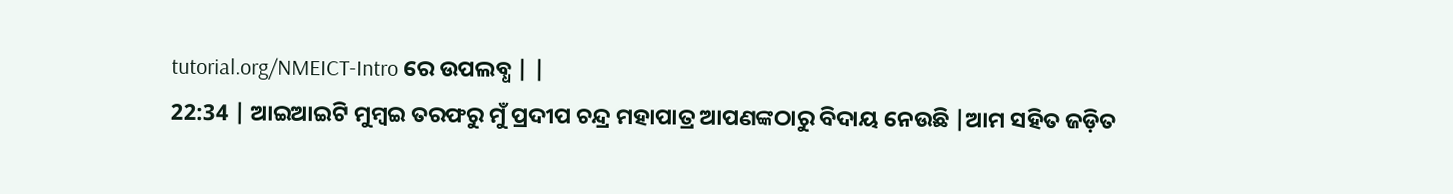tutorial.org/NMEICT-Intro ରେ ଉପଲବ୍ଧ | |
22:34 | ଆଇଆଇଟି ମୁମ୍ୱଇ ତରଫରୁ ମୁଁ ପ୍ରଦୀପ ଚନ୍ଦ୍ର ମହାପାତ୍ର ଆପଣଙ୍କଠାରୁ ବିଦାୟ ନେଉଛି |ଆମ ସହିତ ଜଡ଼ିତ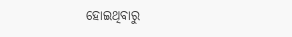ହୋଇଥିବାରୁ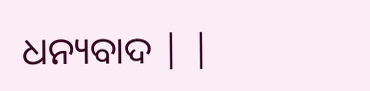ଧନ୍ୟବାଦ | |